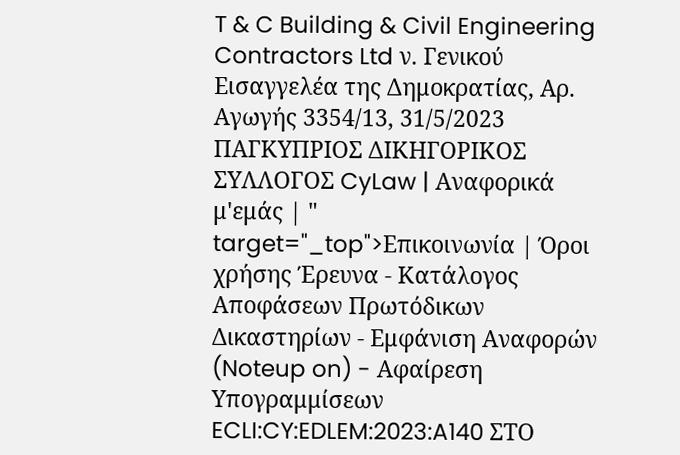T & C Building & Civil Engineering Contractors Ltd ν. Γενικού Εισαγγελέα της Δημοκρατίας, Αρ. Αγωγής 3354/13, 31/5/2023 ΠΑΓΚΥΠΡΙΟΣ ΔΙΚΗΓΟΡΙΚΟΣ ΣΥΛΛΟΓΟΣ CyLaw | Αναφορικά μ'εμάς | " target="_top">Επικοινωνία | Όροι χρήσης Έρευνα - Κατάλογος Αποφάσεων Πρωτόδικων Δικαστηρίων - Εμφάνιση Αναφορών (Noteup on) - Αφαίρεση Υπογραμμίσεων ECLI:CY:EDLEM:2023:A140 ΣΤΟ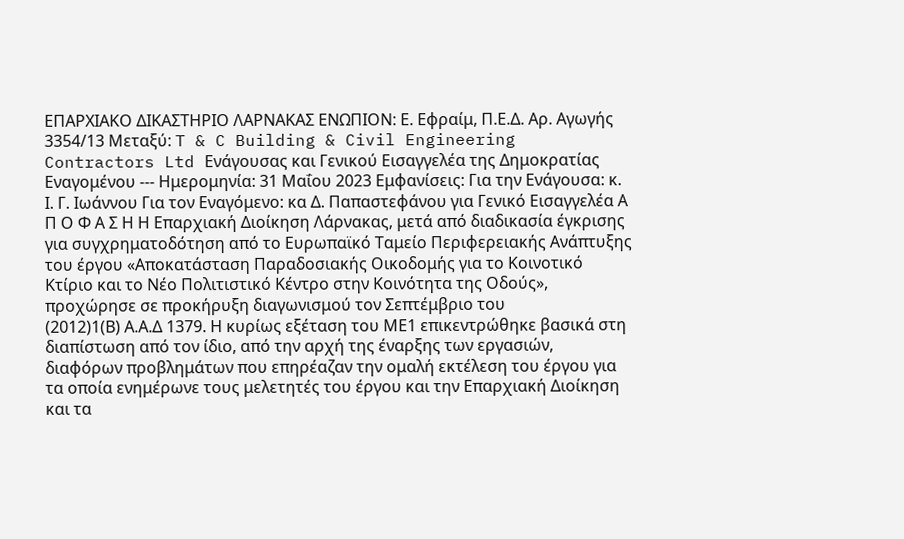ΕΠΑΡΧΙΑΚΟ ΔΙΚΑΣΤΗΡΙΟ ΛΑΡΝΑΚΑΣ ΕΝΩΠΙΟΝ: Ε. Εφραίμ, Π.Ε.Δ. Αρ. Αγωγής 3354/13 Μεταξύ: T & C Building & Civil Engineering Contractors Ltd Ενάγουσας και Γενικού Εισαγγελέα της Δημοκρατίας Εναγομένου --- Ημερομηνία: 31 Μαΐου 2023 Εμφανίσεις: Για την Ενάγουσα: κ. Ι. Γ. Ιωάννου Για τον Εναγόμενο: κα Δ. Παπαστεφάνου για Γενικό Εισαγγελέα Α Π Ο Φ Α Σ Η Η Επαρχιακή Διοίκηση Λάρνακας, μετά από διαδικασία έγκρισης για συγχρηματοδότηση από το Ευρωπαϊκό Ταμείο Περιφερειακής Ανάπτυξης του έργου «Αποκατάσταση Παραδοσιακής Οικοδομής για το Κοινοτικό Κτίριο και το Νέο Πολιτιστικό Κέντρο στην Κοινότητα της Οδούς», προχώρησε σε προκήρυξη διαγωνισμού τον Σεπτέμβριο του
(2012)1(Β) Α.Α.Δ 1379. Η κυρίως εξέταση του ΜΕ1 επικεντρώθηκε βασικά στη διαπίστωση από τον ίδιο, από την αρχή της έναρξης των εργασιών, διαφόρων προβλημάτων που επηρέαζαν την ομαλή εκτέλεση του έργου για τα οποία ενημέρωνε τους μελετητές του έργου και την Επαρχιακή Διοίκηση και τα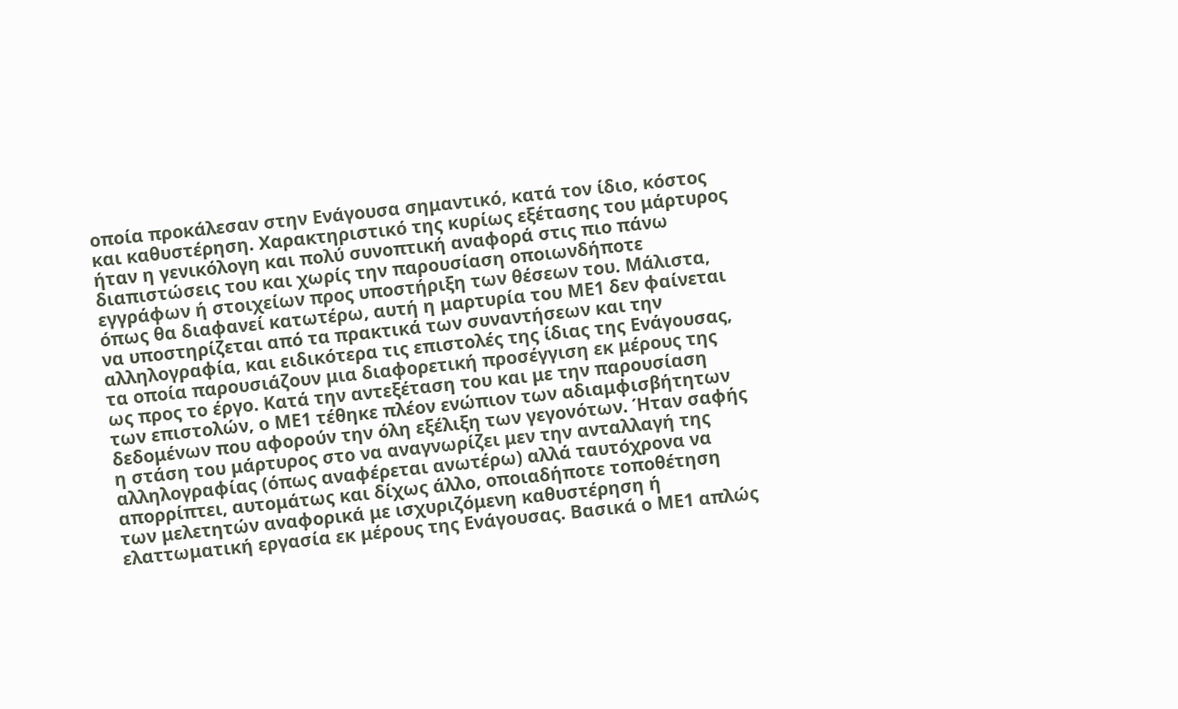οποία προκάλεσαν στην Ενάγουσα σημαντικό, κατά τον ίδιο, κόστος και καθυστέρηση. Χαρακτηριστικό της κυρίως εξέτασης του μάρτυρος ήταν η γενικόλογη και πολύ συνοπτική αναφορά στις πιο πάνω διαπιστώσεις του και χωρίς την παρουσίαση οποιωνδήποτε εγγράφων ή στοιχείων προς υποστήριξη των θέσεων του. Μάλιστα, όπως θα διαφανεί κατωτέρω, αυτή η μαρτυρία του ΜΕ1 δεν φαίνεται να υποστηρίζεται από τα πρακτικά των συναντήσεων και την αλληλογραφία, και ειδικότερα τις επιστολές της ίδιας της Ενάγουσας, τα οποία παρουσιάζουν μια διαφορετική προσέγγιση εκ μέρους της ως προς το έργο. Κατά την αντεξέταση του και με την παρουσίαση των επιστολών, ο ΜΕ1 τέθηκε πλέον ενώπιον των αδιαμφισβήτητων δεδομένων που αφορούν την όλη εξέλιξη των γεγονότων. Ήταν σαφής η στάση του μάρτυρος στο να αναγνωρίζει μεν την ανταλλαγή της αλληλογραφίας (όπως αναφέρεται ανωτέρω) αλλά ταυτόχρονα να απορρίπτει, αυτομάτως και δίχως άλλο, οποιαδήποτε τοποθέτηση των μελετητών αναφορικά με ισχυριζόμενη καθυστέρηση ή ελαττωματική εργασία εκ μέρους της Ενάγουσας. Βασικά ο ΜΕ1 απλώς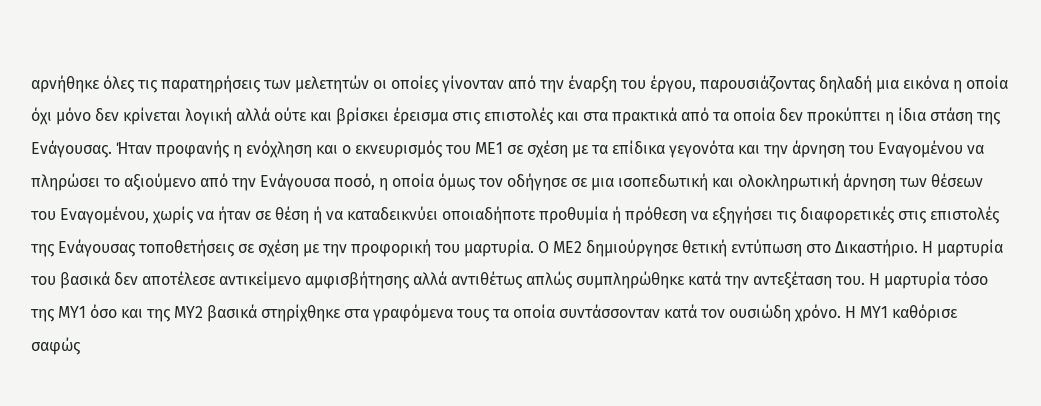αρνήθηκε όλες τις παρατηρήσεις των μελετητών οι οποίες γίνονταν από την έναρξη του έργου, παρουσιάζοντας δηλαδή μια εικόνα η οποία όχι μόνο δεν κρίνεται λογική αλλά ούτε και βρίσκει έρεισμα στις επιστολές και στα πρακτικά από τα οποία δεν προκύπτει η ίδια στάση της Ενάγουσας. Ήταν προφανής η ενόχληση και ο εκνευρισμός του ΜΕ1 σε σχέση με τα επίδικα γεγονότα και την άρνηση του Εναγομένου να πληρώσει το αξιούμενο από την Ενάγουσα ποσό, η οποία όμως τον οδήγησε σε μια ισοπεδωτική και ολοκληρωτική άρνηση των θέσεων του Εναγομένου, χωρίς να ήταν σε θέση ή να καταδεικνύει οποιαδήποτε προθυμία ή πρόθεση να εξηγήσει τις διαφορετικές στις επιστολές της Ενάγουσας τοποθετήσεις σε σχέση με την προφορική του μαρτυρία. Ο ΜΕ2 δημιούργησε θετική εντύπωση στο Δικαστήριο. Η μαρτυρία του βασικά δεν αποτέλεσε αντικείμενο αμφισβήτησης αλλά αντιθέτως απλώς συμπληρώθηκε κατά την αντεξέταση του. Η μαρτυρία τόσο της ΜΥ1 όσο και της ΜΥ2 βασικά στηρίχθηκε στα γραφόμενα τους τα οποία συντάσσονταν κατά τον ουσιώδη χρόνο. Η ΜΥ1 καθόρισε σαφώς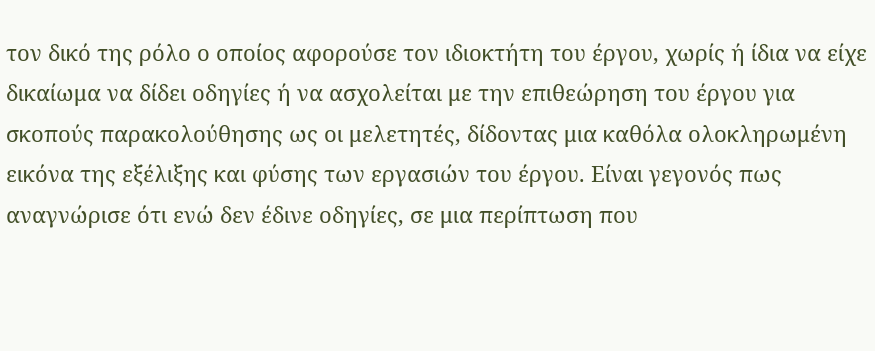τον δικό της ρόλο ο οποίος αφορούσε τον ιδιοκτήτη του έργου, χωρίς ή ίδια να είχε δικαίωμα να δίδει οδηγίες ή να ασχολείται με την επιθεώρηση του έργου για σκοπούς παρακολούθησης ως οι μελετητές, δίδοντας μια καθόλα ολοκληρωμένη εικόνα της εξέλιξης και φύσης των εργασιών του έργου. Είναι γεγονός πως αναγνώρισε ότι ενώ δεν έδινε οδηγίες, σε μια περίπτωση που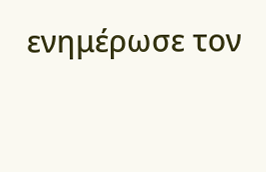ενημέρωσε τον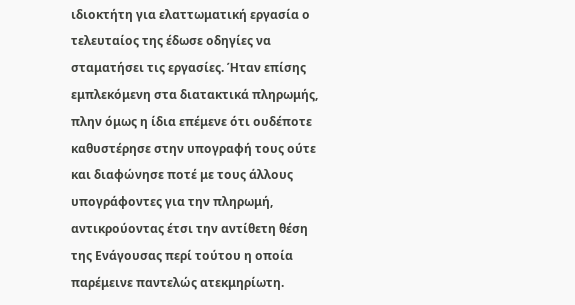ιδιοκτήτη για ελαττωματική εργασία ο τελευταίος της έδωσε οδηγίες να σταματήσει τις εργασίες. Ήταν επίσης εμπλεκόμενη στα διατακτικά πληρωμής, πλην όμως η ίδια επέμενε ότι ουδέποτε καθυστέρησε στην υπογραφή τους ούτε και διαφώνησε ποτέ με τους άλλους υπογράφοντες για την πληρωμή, αντικρούοντας έτσι την αντίθετη θέση της Ενάγουσας περί τούτου η οποία παρέμεινε παντελώς ατεκμηρίωτη.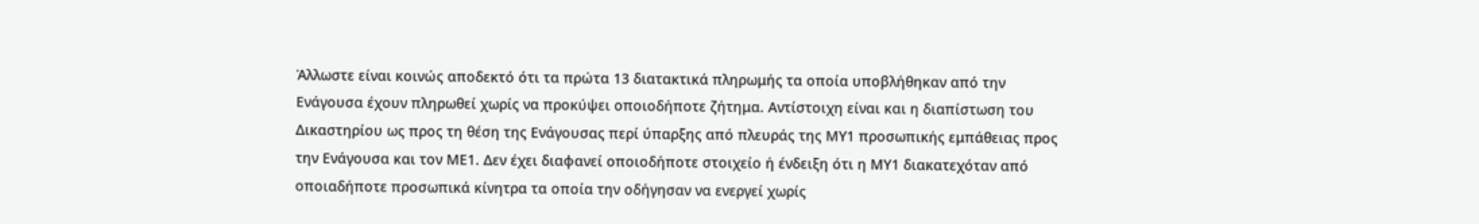Άλλωστε είναι κοινώς αποδεκτό ότι τα πρώτα 13 διατακτικά πληρωμής τα οποία υποβλήθηκαν από την Ενάγουσα έχουν πληρωθεί χωρίς να προκύψει οποιοδήποτε ζήτημα. Αντίστοιχη είναι και η διαπίστωση του Δικαστηρίου ως προς τη θέση της Ενάγουσας περί ύπαρξης από πλευράς της ΜΥ1 προσωπικής εμπάθειας προς την Ενάγουσα και τον ΜΕ1. Δεν έχει διαφανεί οποιοδήποτε στοιχείο ή ένδειξη ότι η ΜΥ1 διακατεχόταν από οποιαδήποτε προσωπικά κίνητρα τα οποία την οδήγησαν να ενεργεί χωρίς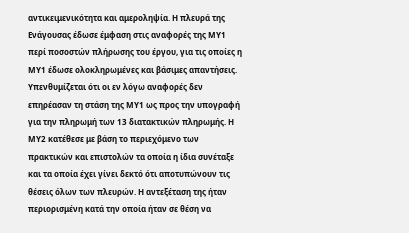αντικειμενικότητα και αμεροληψία. Η πλευρά της Ενάγουσας έδωσε έμφαση στις αναφορές της ΜΥ1 περί ποσοστών πλήρωσης του έργου, για τις οποίες η ΜΥ1 έδωσε ολοκληρωμένες και βάσιμες απαντήσεις. Υπενθυμίζεται ότι οι εν λόγω αναφορές δεν επηρέασαν τη στάση της ΜΥ1 ως προς την υπογραφή για την πληρωμή των 13 διατακτικών πληρωμής. Η ΜΥ2 κατέθεσε με βάση το περιεχόμενο των πρακτικών και επιστολών τα οποία η ίδια συνέταξε και τα οποία έχει γίνει δεκτό ότι αποτυπώνουν τις θέσεις όλων των πλευρών. Η αντεξέταση της ήταν περιορισμένη κατά την οποία ήταν σε θέση να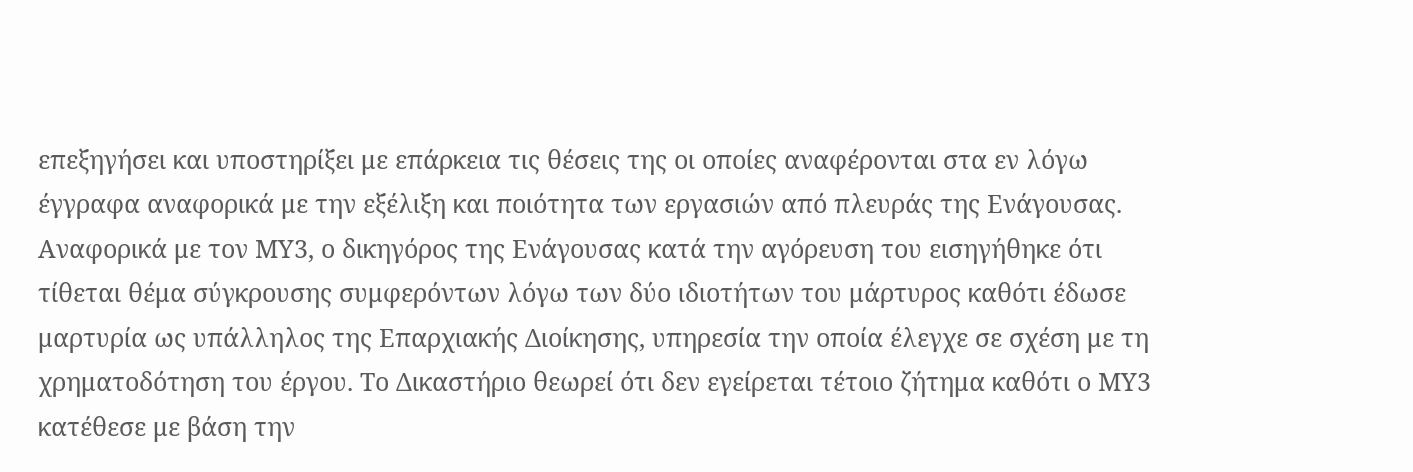επεξηγήσει και υποστηρίξει με επάρκεια τις θέσεις της οι οποίες αναφέρονται στα εν λόγω έγγραφα αναφορικά με την εξέλιξη και ποιότητα των εργασιών από πλευράς της Ενάγουσας. Αναφορικά με τον ΜΥ3, ο δικηγόρος της Ενάγουσας κατά την αγόρευση του εισηγήθηκε ότι τίθεται θέμα σύγκρουσης συμφερόντων λόγω των δύο ιδιοτήτων του μάρτυρος καθότι έδωσε μαρτυρία ως υπάλληλος της Επαρχιακής Διοίκησης, υπηρεσία την οποία έλεγχε σε σχέση με τη χρηματοδότηση του έργου. Το Δικαστήριο θεωρεί ότι δεν εγείρεται τέτοιο ζήτημα καθότι ο ΜΥ3 κατέθεσε με βάση την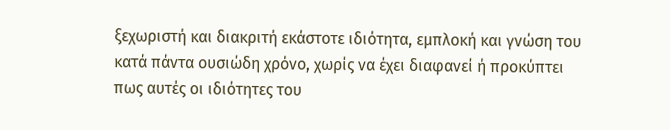ξεχωριστή και διακριτή εκάστοτε ιδιότητα, εμπλοκή και γνώση του κατά πάντα ουσιώδη χρόνο, χωρίς να έχει διαφανεί ή προκύπτει πως αυτές οι ιδιότητες του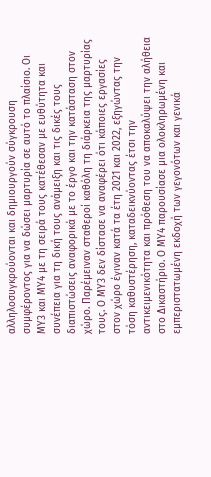αλληλοσυγκρούονται και δημιουργούν σύγκρουση συμφέροντος για να δώσει μαρτυρία σε αυτό το πλαίσιο. Οι ΜΥ3 και ΜΥ4 με τη σειρά τους κατέθεσαν με ευθύτητα και συνέπεια για τη δική τους ανάμειξη και τις δικές τους διαπιστώσεις αναφορικά με το έργο και την κατάσταση στον χώρο. Παρέμειναν σταθεροί καθόλη τη διάρκεια της μαρτυρίας τους. Ο ΜΥ3 δεν δίστασε να αναφέρει ότι κάποιες εργασίες στον χώρο έγιναν κατά τα έτη 2021 και 2022, εξηγώντας την τόση καθυστέρηση, καταδεικνύοντας έτσι την αντικειμενικότητα και πρόθεση του να αποκαλύψει την αλήθεια στο Δικαστήριο. Ο ΜΥ4 παρουσίασε μια ολοκληρωμένη και εμπεριστατωμένη εκδοχή των γεγονότων και γενικά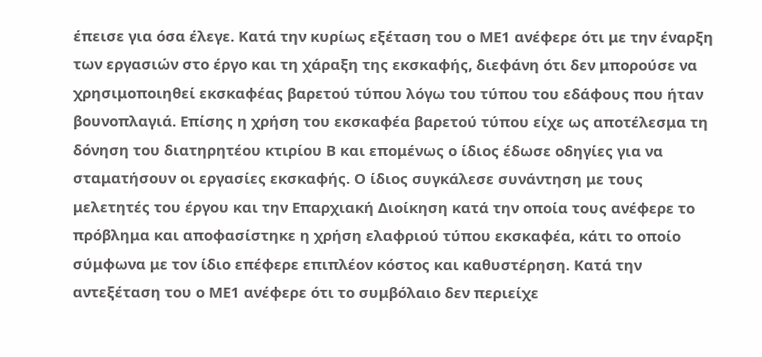έπεισε για όσα έλεγε. Κατά την κυρίως εξέταση του ο ΜΕ1 ανέφερε ότι με την έναρξη των εργασιών στο έργο και τη χάραξη της εκσκαφής, διεφάνη ότι δεν μπορούσε να χρησιμοποιηθεί εκσκαφέας βαρετού τύπου λόγω του τύπου του εδάφους που ήταν βουνοπλαγιά. Επίσης η χρήση του εκσκαφέα βαρετού τύπου είχε ως αποτέλεσμα τη δόνηση του διατηρητέου κτιρίου Β και επομένως ο ίδιος έδωσε οδηγίες για να σταματήσουν οι εργασίες εκσκαφής. Ο ίδιος συγκάλεσε συνάντηση με τους μελετητές του έργου και την Επαρχιακή Διοίκηση κατά την οποία τους ανέφερε το πρόβλημα και αποφασίστηκε η χρήση ελαφριού τύπου εκσκαφέα, κάτι το οποίο σύμφωνα με τον ίδιο επέφερε επιπλέον κόστος και καθυστέρηση. Κατά την αντεξέταση του ο ΜΕ1 ανέφερε ότι το συμβόλαιο δεν περιείχε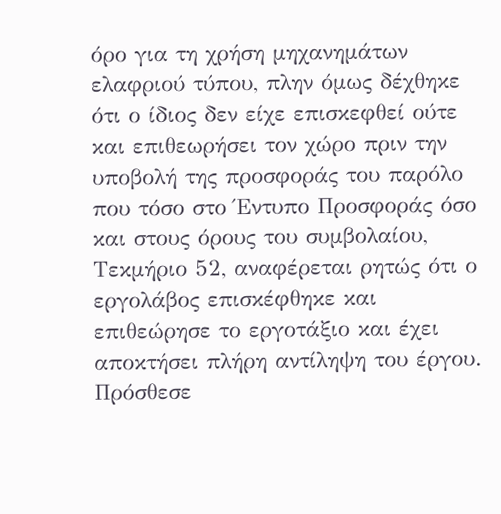όρο για τη χρήση μηχανημάτων ελαφριού τύπου, πλην όμως δέχθηκε ότι ο ίδιος δεν είχε επισκεφθεί ούτε και επιθεωρήσει τον χώρο πριν την υποβολή της προσφοράς του παρόλο που τόσο στο Έντυπο Προσφοράς όσο και στους όρους του συμβολαίου, Τεκμήριο 52, αναφέρεται ρητώς ότι ο εργολάβος επισκέφθηκε και επιθεώρησε το εργοτάξιο και έχει αποκτήσει πλήρη αντίληψη του έργου. Πρόσθεσε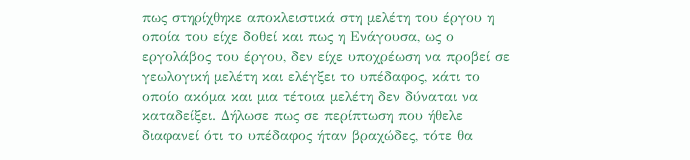πως στηρίχθηκε αποκλειστικά στη μελέτη του έργου η οποία του είχε δοθεί και πως η Ενάγουσα, ως ο εργολάβος του έργου, δεν είχε υποχρέωση να προβεί σε γεωλογική μελέτη και ελέγξει το υπέδαφος, κάτι το οποίο ακόμα και μια τέτοια μελέτη δεν δύναται να καταδείξει. Δήλωσε πως σε περίπτωση που ήθελε διαφανεί ότι το υπέδαφος ήταν βραχώδες, τότε θα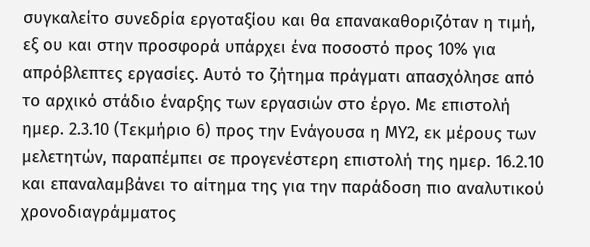συγκαλείτο συνεδρία εργοταξίου και θα επανακαθοριζόταν η τιμή, εξ ου και στην προσφορά υπάρχει ένα ποσοστό προς 10% για απρόβλεπτες εργασίες. Αυτό το ζήτημα πράγματι απασχόλησε από το αρχικό στάδιο έναρξης των εργασιών στο έργο. Με επιστολή ημερ. 2.3.10 (Τεκμήριο 6) προς την Ενάγουσα η ΜΥ2, εκ μέρους των μελετητών, παραπέμπει σε προγενέστερη επιστολή της ημερ. 16.2.10 και επαναλαμβάνει το αίτημα της για την παράδοση πιο αναλυτικού χρονοδιαγράμματος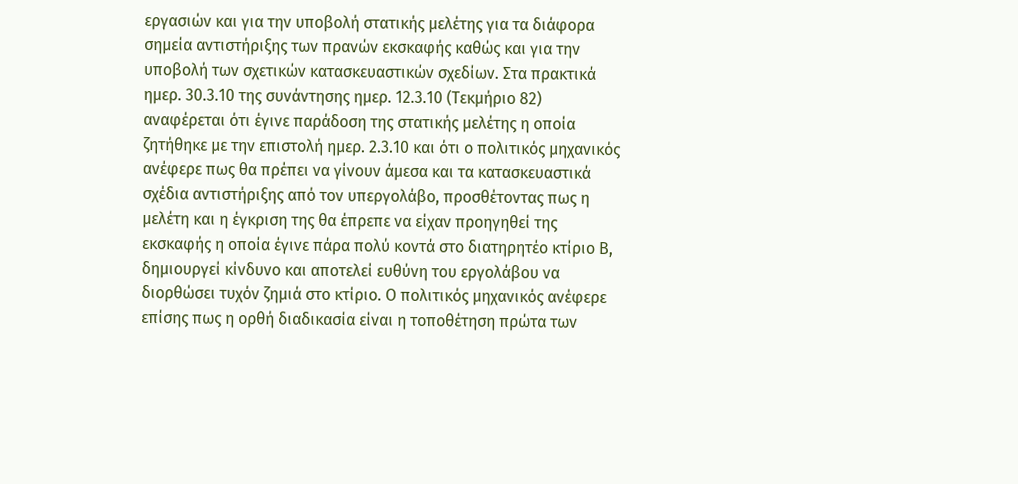εργασιών και για την υποβολή στατικής μελέτης για τα διάφορα σημεία αντιστήριξης των πρανών εκσκαφής καθώς και για την υποβολή των σχετικών κατασκευαστικών σχεδίων. Στα πρακτικά ημερ. 30.3.10 της συνάντησης ημερ. 12.3.10 (Τεκμήριο 82) αναφέρεται ότι έγινε παράδοση της στατικής μελέτης η οποία ζητήθηκε με την επιστολή ημερ. 2.3.10 και ότι ο πολιτικός μηχανικός ανέφερε πως θα πρέπει να γίνουν άμεσα και τα κατασκευαστικά σχέδια αντιστήριξης από τον υπεργολάβο, προσθέτοντας πως η μελέτη και η έγκριση της θα έπρεπε να είχαν προηγηθεί της εκσκαφής η οποία έγινε πάρα πολύ κοντά στο διατηρητέο κτίριο Β, δημιουργεί κίνδυνο και αποτελεί ευθύνη του εργολάβου να διορθώσει τυχόν ζημιά στο κτίριο. Ο πολιτικός μηχανικός ανέφερε επίσης πως η ορθή διαδικασία είναι η τοποθέτηση πρώτα των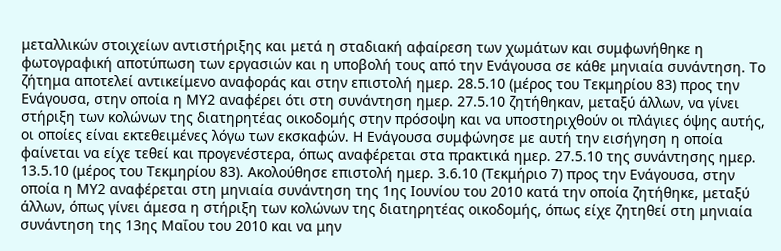μεταλλικών στοιχείων αντιστήριξης και μετά η σταδιακή αφαίρεση των χωμάτων και συμφωνήθηκε η φωτογραφική αποτύπωση των εργασιών και η υποβολή τους από την Ενάγουσα σε κάθε μηνιαία συνάντηση. Το ζήτημα αποτελεί αντικείμενο αναφοράς και στην επιστολή ημερ. 28.5.10 (μέρος του Τεκμηρίου 83) προς την Ενάγουσα, στην οποία η ΜΥ2 αναφέρει ότι στη συνάντηση ημερ. 27.5.10 ζητήθηκαν, μεταξύ άλλων, να γίνει στήριξη των κολώνων της διατηρητέας οικοδομής στην πρόσοψη και να υποστηριχθούν οι πλάγιες όψης αυτής, οι οποίες είναι εκτεθειμένες λόγω των εκσκαφών. Η Ενάγουσα συμφώνησε με αυτή την εισήγηση η οποία φαίνεται να είχε τεθεί και προγενέστερα, όπως αναφέρεται στα πρακτικά ημερ. 27.5.10 της συνάντησης ημερ. 13.5.10 (μέρος του Τεκμηρίου 83). Ακολούθησε επιστολή ημερ. 3.6.10 (Τεκμήριο 7) προς την Ενάγουσα, στην οποία η ΜΥ2 αναφέρεται στη μηνιαία συνάντηση της 1ης Ιουνίου του 2010 κατά την οποία ζητήθηκε, μεταξύ άλλων, όπως γίνει άμεσα η στήριξη των κολώνων της διατηρητέας οικοδομής, όπως είχε ζητηθεί στη μηνιαία συνάντηση της 13ης Μαΐου του 2010 και να μην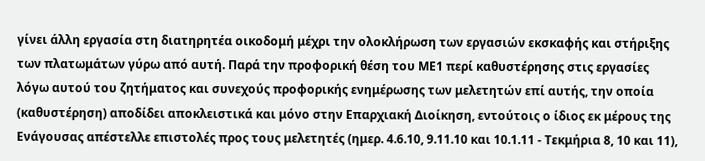γίνει άλλη εργασία στη διατηρητέα οικοδομή μέχρι την ολοκλήρωση των εργασιών εκσκαφής και στήριξης των πλατωμάτων γύρω από αυτή. Παρά την προφορική θέση του ΜΕ1 περί καθυστέρησης στις εργασίες λόγω αυτού του ζητήματος και συνεχούς προφορικής ενημέρωσης των μελετητών επί αυτής, την οποία (καθυστέρηση) αποδίδει αποκλειστικά και μόνο στην Επαρχιακή Διοίκηση, εντούτοις ο ίδιος εκ μέρους της Ενάγουσας απέστελλε επιστολές προς τους μελετητές (ημερ. 4.6.10, 9.11.10 και 10.1.11 - Τεκμήρια 8, 10 και 11),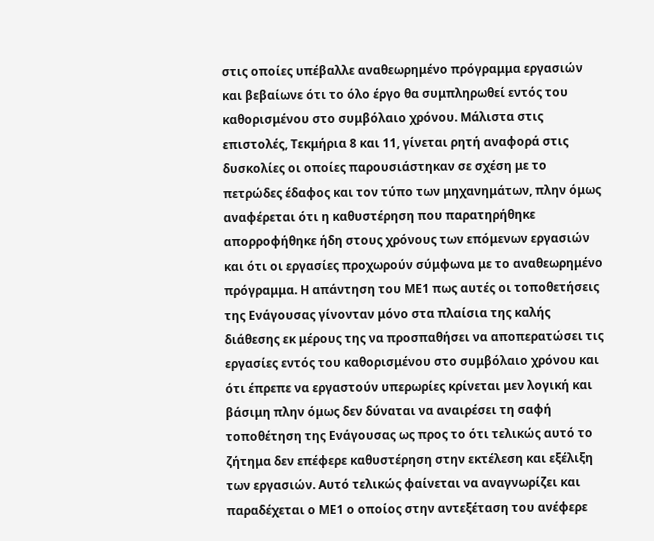στις οποίες υπέβαλλε αναθεωρημένο πρόγραμμα εργασιών και βεβαίωνε ότι το όλο έργο θα συμπληρωθεί εντός του καθορισμένου στο συμβόλαιο χρόνου. Μάλιστα στις επιστολές, Τεκμήρια 8 και 11, γίνεται ρητή αναφορά στις δυσκολίες οι οποίες παρουσιάστηκαν σε σχέση με το πετρώδες έδαφος και τον τύπο των μηχανημάτων, πλην όμως αναφέρεται ότι η καθυστέρηση που παρατηρήθηκε απορροφήθηκε ήδη στους χρόνους των επόμενων εργασιών και ότι οι εργασίες προχωρούν σύμφωνα με το αναθεωρημένο πρόγραμμα. Η απάντηση του ΜΕ1 πως αυτές οι τοποθετήσεις της Ενάγουσας γίνονταν μόνο στα πλαίσια της καλής διάθεσης εκ μέρους της να προσπαθήσει να αποπερατώσει τις εργασίες εντός του καθορισμένου στο συμβόλαιο χρόνου και ότι έπρεπε να εργαστούν υπερωρίες κρίνεται μεν λογική και βάσιμη πλην όμως δεν δύναται να αναιρέσει τη σαφή τοποθέτηση της Ενάγουσας ως προς το ότι τελικώς αυτό το ζήτημα δεν επέφερε καθυστέρηση στην εκτέλεση και εξέλιξη των εργασιών. Αυτό τελικώς φαίνεται να αναγνωρίζει και παραδέχεται ο ΜΕ1 ο οποίος στην αντεξέταση του ανέφερε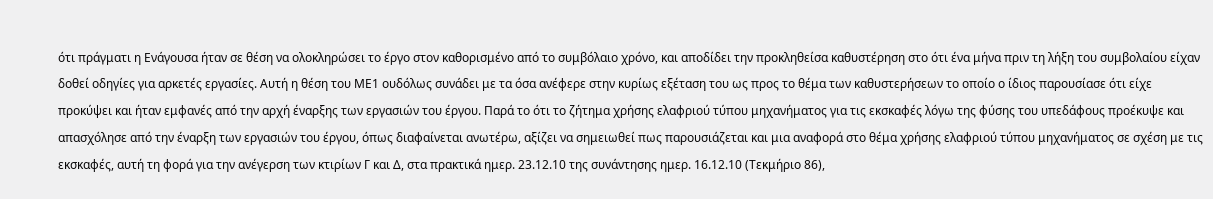ότι πράγματι η Ενάγουσα ήταν σε θέση να ολοκληρώσει το έργο στον καθορισμένο από το συμβόλαιο χρόνο, και αποδίδει την προκληθείσα καθυστέρηση στο ότι ένα μήνα πριν τη λήξη του συμβολαίου είχαν δοθεί οδηγίες για αρκετές εργασίες. Αυτή η θέση του ΜΕ1 ουδόλως συνάδει με τα όσα ανέφερε στην κυρίως εξέταση του ως προς το θέμα των καθυστερήσεων το οποίο ο ίδιος παρουσίασε ότι είχε προκύψει και ήταν εμφανές από την αρχή έναρξης των εργασιών του έργου. Παρά το ότι το ζήτημα χρήσης ελαφριού τύπου μηχανήματος για τις εκσκαφές λόγω της φύσης του υπεδάφους προέκυψε και απασχόλησε από την έναρξη των εργασιών του έργου, όπως διαφαίνεται ανωτέρω, αξίζει να σημειωθεί πως παρουσιάζεται και μια αναφορά στο θέμα χρήσης ελαφριού τύπου μηχανήματος σε σχέση με τις εκσκαφές, αυτή τη φορά για την ανέγερση των κτιρίων Γ και Δ, στα πρακτικά ημερ. 23.12.10 της συνάντησης ημερ. 16.12.10 (Τεκμήριο 86),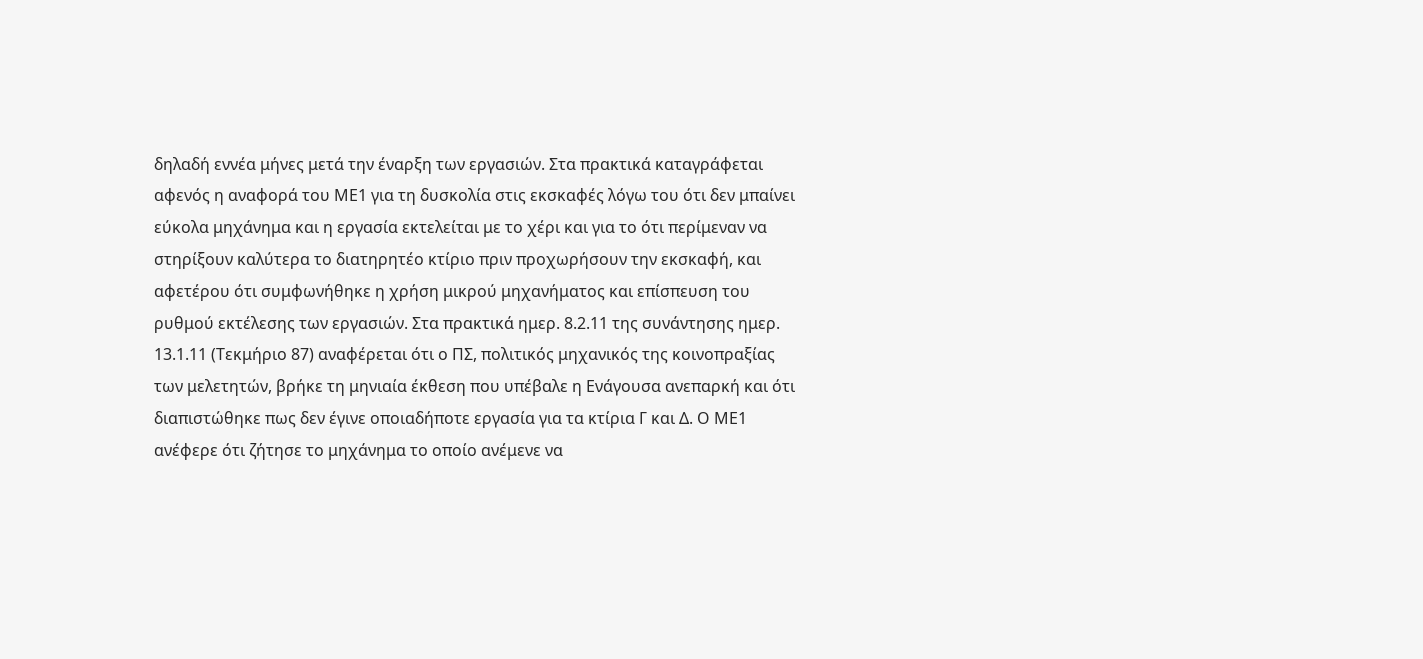δηλαδή εννέα μήνες μετά την έναρξη των εργασιών. Στα πρακτικά καταγράφεται αφενός η αναφορά του ΜΕ1 για τη δυσκολία στις εκσκαφές λόγω του ότι δεν μπαίνει εύκολα μηχάνημα και η εργασία εκτελείται με το χέρι και για το ότι περίμεναν να στηρίξουν καλύτερα το διατηρητέο κτίριο πριν προχωρήσουν την εκσκαφή, και αφετέρου ότι συμφωνήθηκε η χρήση μικρού μηχανήματος και επίσπευση του ρυθμού εκτέλεσης των εργασιών. Στα πρακτικά ημερ. 8.2.11 της συνάντησης ημερ. 13.1.11 (Τεκμήριο 87) αναφέρεται ότι ο ΠΣ, πολιτικός μηχανικός της κοινοπραξίας των μελετητών, βρήκε τη μηνιαία έκθεση που υπέβαλε η Ενάγουσα ανεπαρκή και ότι διαπιστώθηκε πως δεν έγινε οποιαδήποτε εργασία για τα κτίρια Γ και Δ. Ο ΜΕ1 ανέφερε ότι ζήτησε το μηχάνημα το οποίο ανέμενε να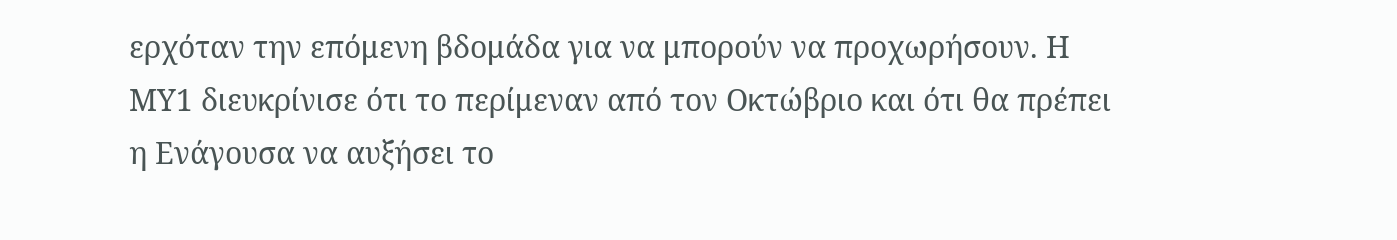ερχόταν την επόμενη βδομάδα για να μπορούν να προχωρήσουν. Η ΜΥ1 διευκρίνισε ότι το περίμεναν από τον Οκτώβριο και ότι θα πρέπει η Ενάγουσα να αυξήσει το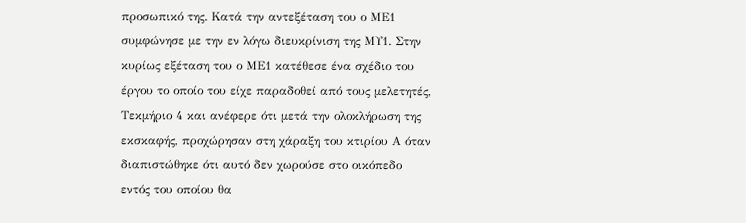προσωπικό της. Κατά την αντεξέταση του ο ΜΕ1 συμφώνησε με την εν λόγω διευκρίνιση της ΜΥ1. Στην κυρίως εξέταση του ο ΜΕ1 κατέθεσε ένα σχέδιο του έργου το οποίο του είχε παραδοθεί από τους μελετητές, Τεκμήριο 4 και ανέφερε ότι μετά την ολοκλήρωση της εκσκαφής, προχώρησαν στη χάραξη του κτιρίου Α όταν διαπιστώθηκε ότι αυτό δεν χωρούσε στο οικόπεδο εντός του οποίου θα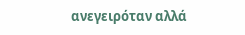ανεγειρόταν αλλά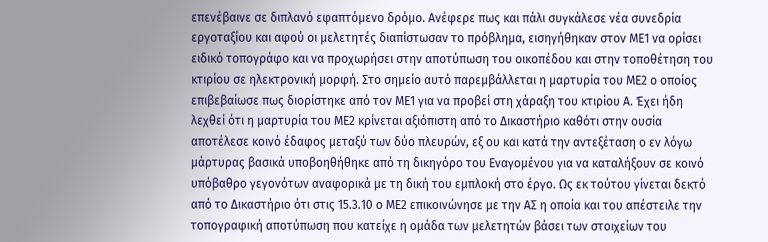επενέβαινε σε διπλανό εφαπτόμενο δρόμο. Ανέφερε πως και πάλι συγκάλεσε νέα συνεδρία εργοταξίου και αφού οι μελετητές διαπίστωσαν το πρόβλημα, εισηγήθηκαν στον ΜΕ1 να ορίσει ειδικό τοπογράφο και να προχωρήσει στην αποτύπωση του οικοπέδου και στην τοποθέτηση του κτιρίου σε ηλεκτρονική μορφή. Στο σημείο αυτό παρεμβάλλεται η μαρτυρία του ΜΕ2 ο οποίος επιβεβαίωσε πως διορίστηκε από τον ΜΕ1 για να προβεί στη χάραξη του κτιρίου Α. Έχει ήδη λεχθεί ότι η μαρτυρία του ΜΕ2 κρίνεται αξιόπιστη από το Δικαστήριο καθότι στην ουσία αποτέλεσε κοινό έδαφος μεταξύ των δύο πλευρών, εξ ου και κατά την αντεξέταση ο εν λόγω μάρτυρας βασικά υποβοηθήθηκε από τη δικηγόρο του Εναγομένου για να καταλήξουν σε κοινό υπόβαθρο γεγονότων αναφορικά με τη δική του εμπλοκή στο έργο. Ως εκ τούτου γίνεται δεκτό από το Δικαστήριο ότι στις 15.3.10 ο ΜΕ2 επικοινώνησε με την ΑΣ η οποία και του απέστειλε την τοπογραφική αποτύπωση που κατείχε η ομάδα των μελετητών βάσει των στοιχείων του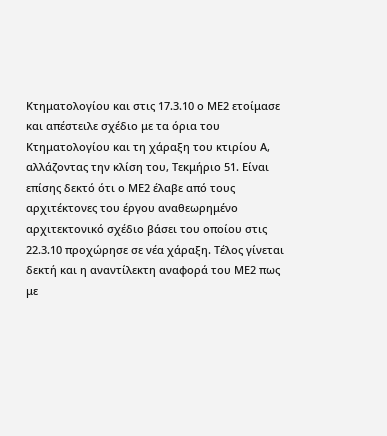Κτηματολογίου και στις 17.3.10 ο ΜΕ2 ετοίμασε και απέστειλε σχέδιο με τα όρια του Κτηματολογίου και τη χάραξη του κτιρίου Α, αλλάζοντας την κλίση του, Τεκμήριο 51. Είναι επίσης δεκτό ότι ο ΜΕ2 έλαβε από τους αρχιτέκτονες του έργου αναθεωρημένο αρχιτεκτονικό σχέδιο βάσει του οποίου στις 22.3.10 προχώρησε σε νέα χάραξη. Τέλος γίνεται δεκτή και η αναντίλεκτη αναφορά του ΜΕ2 πως με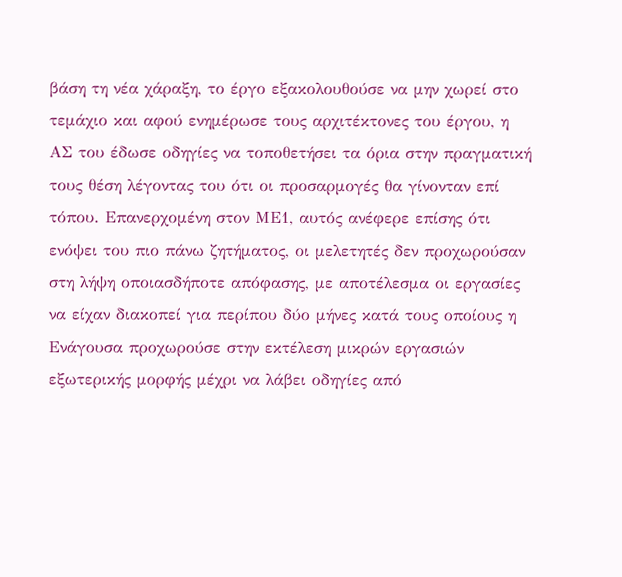βάση τη νέα χάραξη, το έργο εξακολουθούσε να μην χωρεί στο τεμάχιο και αφού ενημέρωσε τους αρχιτέκτονες του έργου, η ΑΣ του έδωσε οδηγίες να τοποθετήσει τα όρια στην πραγματική τους θέση λέγοντας του ότι οι προσαρμογές θα γίνονταν επί τόπου. Επανερχομένη στον ΜΕ1, αυτός ανέφερε επίσης ότι ενόψει του πιο πάνω ζητήματος, οι μελετητές δεν προχωρούσαν στη λήψη οποιασδήποτε απόφασης, με αποτέλεσμα οι εργασίες να είχαν διακοπεί για περίπου δύο μήνες κατά τους οποίους η Ενάγουσα προχωρούσε στην εκτέλεση μικρών εργασιών εξωτερικής μορφής μέχρι να λάβει οδηγίες από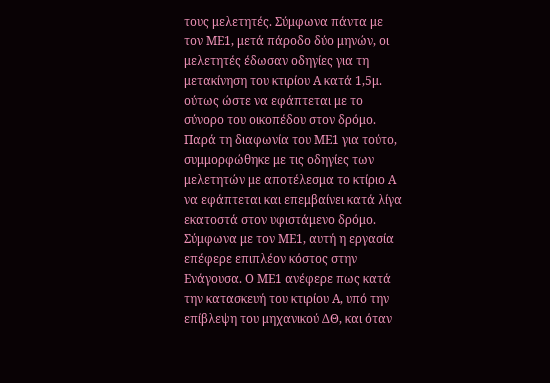τους μελετητές. Σύμφωνα πάντα με τον ΜΕ1, μετά πάροδο δύο μηνών, οι μελετητές έδωσαν οδηγίες για τη μετακίνηση του κτιρίου Α κατά 1,5μ. ούτως ώστε να εφάπτεται με το σύνορο του οικοπέδου στον δρόμο. Παρά τη διαφωνία του ΜΕ1 για τούτο, συμμορφώθηκε με τις οδηγίες των μελετητών με αποτέλεσμα το κτίριο Α να εφάπτεται και επεμβαίνει κατά λίγα εκατοστά στον υφιστάμενο δρόμο. Σύμφωνα με τον ΜΕ1, αυτή η εργασία επέφερε επιπλέον κόστος στην Ενάγουσα. Ο ΜΕ1 ανέφερε πως κατά την κατασκευή του κτιρίου Α, υπό την επίβλεψη του μηχανικού ΔΘ, και όταν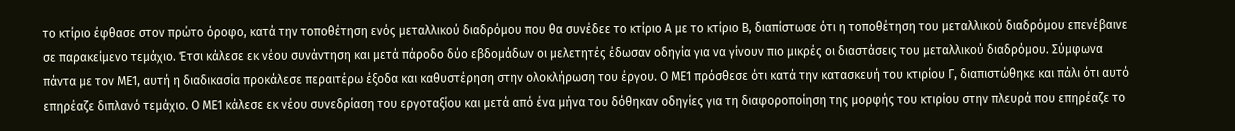το κτίριο έφθασε στον πρώτο όροφο, κατά την τοποθέτηση ενός μεταλλικού διαδρόμου που θα συνέδεε το κτίριο Α με το κτίριο Β, διαπίστωσε ότι η τοποθέτηση του μεταλλικού διαδρόμου επενέβαινε σε παρακείμενο τεμάχιο. Έτσι κάλεσε εκ νέου συνάντηση και μετά πάροδο δύο εβδομάδων οι μελετητές έδωσαν οδηγία για να γίνουν πιο μικρές οι διαστάσεις του μεταλλικού διαδρόμου. Σύμφωνα πάντα με τον ΜΕ1, αυτή η διαδικασία προκάλεσε περαιτέρω έξοδα και καθυστέρηση στην ολοκλήρωση του έργου. Ο ΜΕ1 πρόσθεσε ότι κατά την κατασκευή του κτιρίου Γ, διαπιστώθηκε και πάλι ότι αυτό επηρέαζε διπλανό τεμάχιο. Ο ΜΕ1 κάλεσε εκ νέου συνεδρίαση του εργοταξίου και μετά από ένα μήνα του δόθηκαν οδηγίες για τη διαφοροποίηση της μορφής του κτιρίου στην πλευρά που επηρέαζε το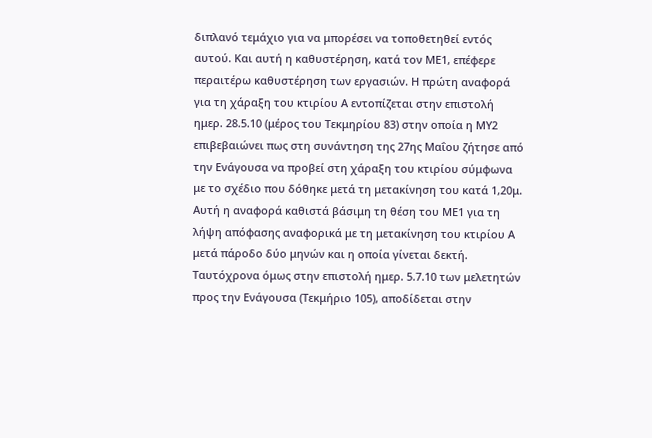διπλανό τεμάχιο για να μπορέσει να τοποθετηθεί εντός αυτού. Και αυτή η καθυστέρηση, κατά τον ΜΕ1, επέφερε περαιτέρω καθυστέρηση των εργασιών. Η πρώτη αναφορά για τη χάραξη του κτιρίου Α εντοπίζεται στην επιστολή ημερ. 28.5.10 (μέρος του Τεκμηρίου 83) στην οποία η ΜΥ2 επιβεβαιώνει πως στη συνάντηση της 27ης Μαΐου ζήτησε από την Ενάγουσα να προβεί στη χάραξη του κτιρίου σύμφωνα με το σχέδιο που δόθηκε μετά τη μετακίνηση του κατά 1,20μ. Αυτή η αναφορά καθιστά βάσιμη τη θέση του ΜΕ1 για τη λήψη απόφασης αναφορικά με τη μετακίνηση του κτιρίου Α μετά πάροδο δύο μηνών και η οποία γίνεται δεκτή. Ταυτόχρονα όμως στην επιστολή ημερ. 5.7.10 των μελετητών προς την Ενάγουσα (Τεκμήριο 105), αποδίδεται στην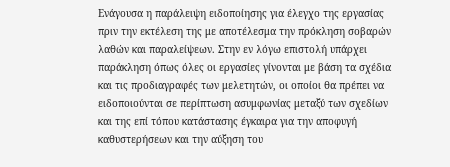Ενάγουσα η παράλειψη ειδοποίησης για έλεγχο της εργασίας πριν την εκτέλεση της με αποτέλεσμα την πρόκληση σοβαρών λαθών και παραλείψεων. Στην εν λόγω επιστολή υπάρχει παράκληση όπως όλες οι εργασίες γίνονται με βάση τα σχέδια και τις προδιαγραφές των μελετητών, οι οποίοι θα πρέπει να ειδοποιούνται σε περίπτωση ασυμφωνίας μεταξύ των σχεδίων και της επί τόπου κατάστασης έγκαιρα για την αποφυγή καθυστερήσεων και την αύξηση του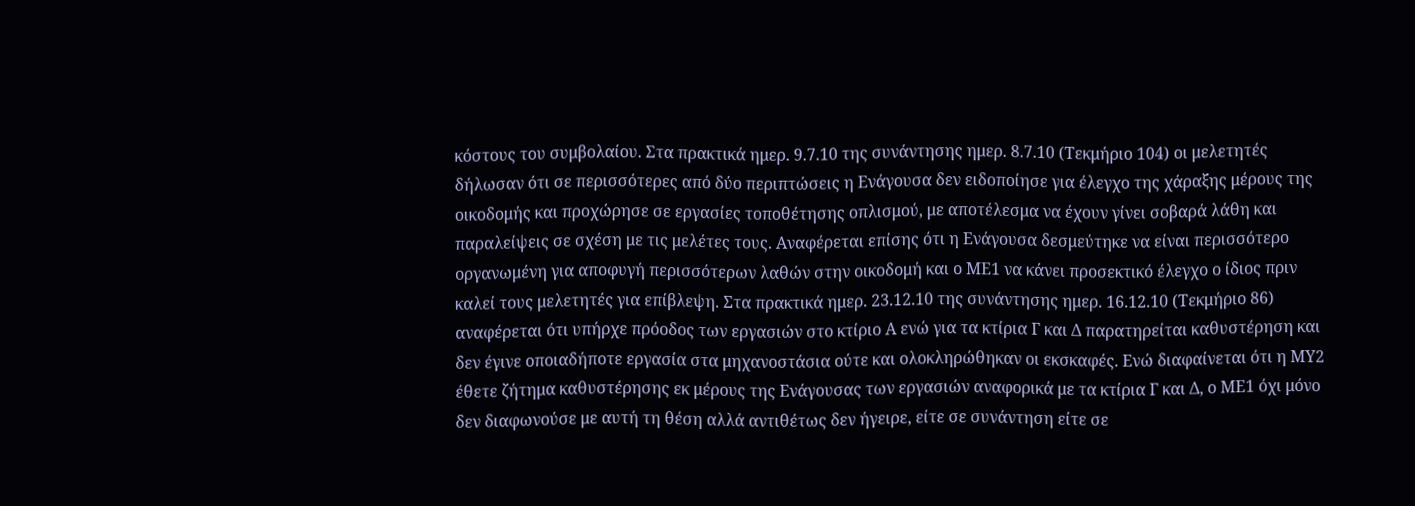κόστους του συμβολαίου. Στα πρακτικά ημερ. 9.7.10 της συνάντησης ημερ. 8.7.10 (Τεκμήριο 104) οι μελετητές δήλωσαν ότι σε περισσότερες από δύο περιπτώσεις η Ενάγουσα δεν ειδοποίησε για έλεγχο της χάραξης μέρους της οικοδομής και προχώρησε σε εργασίες τοποθέτησης οπλισμού, με αποτέλεσμα να έχουν γίνει σοβαρά λάθη και παραλείψεις σε σχέση με τις μελέτες τους. Αναφέρεται επίσης ότι η Ενάγουσα δεσμεύτηκε να είναι περισσότερο οργανωμένη για αποφυγή περισσότερων λαθών στην οικοδομή και ο ΜΕ1 να κάνει προσεκτικό έλεγχο ο ίδιος πριν καλεί τους μελετητές για επίβλεψη. Στα πρακτικά ημερ. 23.12.10 της συνάντησης ημερ. 16.12.10 (Τεκμήριο 86) αναφέρεται ότι υπήρχε πρόοδος των εργασιών στο κτίριο Α ενώ για τα κτίρια Γ και Δ παρατηρείται καθυστέρηση και δεν έγινε οποιαδήποτε εργασία στα μηχανοστάσια ούτε και ολοκληρώθηκαν οι εκσκαφές. Ενώ διαφαίνεται ότι η ΜΥ2 έθετε ζήτημα καθυστέρησης εκ μέρους της Ενάγουσας των εργασιών αναφορικά με τα κτίρια Γ και Δ, ο ΜΕ1 όχι μόνο δεν διαφωνούσε με αυτή τη θέση αλλά αντιθέτως δεν ήγειρε, είτε σε συνάντηση είτε σε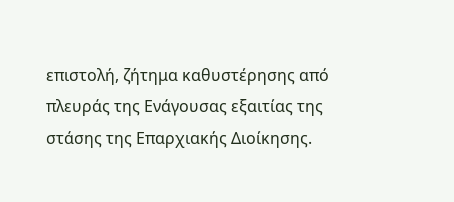επιστολή, ζήτημα καθυστέρησης από πλευράς της Ενάγουσας εξαιτίας της στάσης της Επαρχιακής Διοίκησης.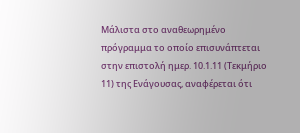Μάλιστα στο αναθεωρημένο πρόγραμμα το οποίο επισυνάπτεται στην επιστολή ημερ. 10.1.11 (Τεκμήριο 11) της Ενάγουσας, αναφέρεται ότι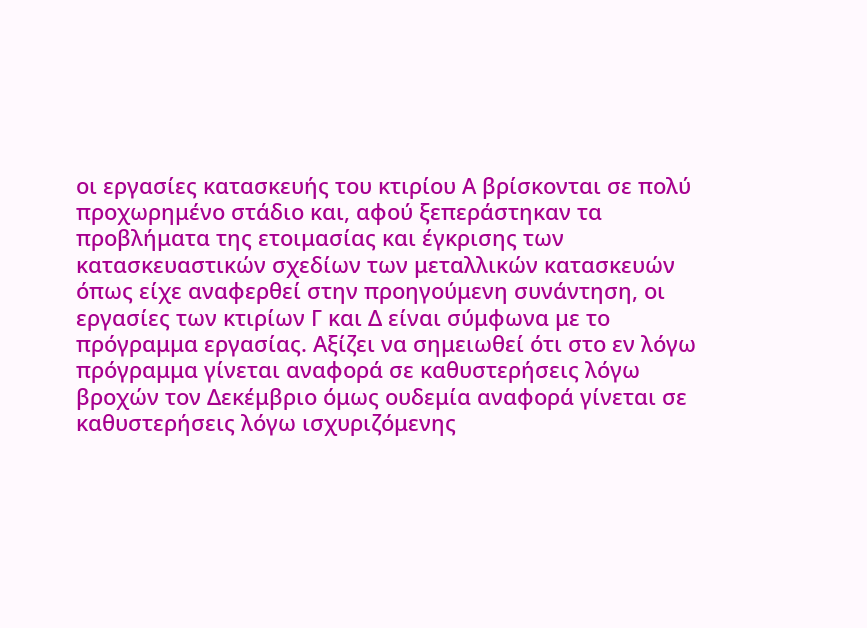οι εργασίες κατασκευής του κτιρίου Α βρίσκονται σε πολύ προχωρημένο στάδιο και, αφού ξεπεράστηκαν τα προβλήματα της ετοιμασίας και έγκρισης των κατασκευαστικών σχεδίων των μεταλλικών κατασκευών όπως είχε αναφερθεί στην προηγούμενη συνάντηση, οι εργασίες των κτιρίων Γ και Δ είναι σύμφωνα με το πρόγραμμα εργασίας. Αξίζει να σημειωθεί ότι στο εν λόγω πρόγραμμα γίνεται αναφορά σε καθυστερήσεις λόγω βροχών τον Δεκέμβριο όμως ουδεμία αναφορά γίνεται σε καθυστερήσεις λόγω ισχυριζόμενης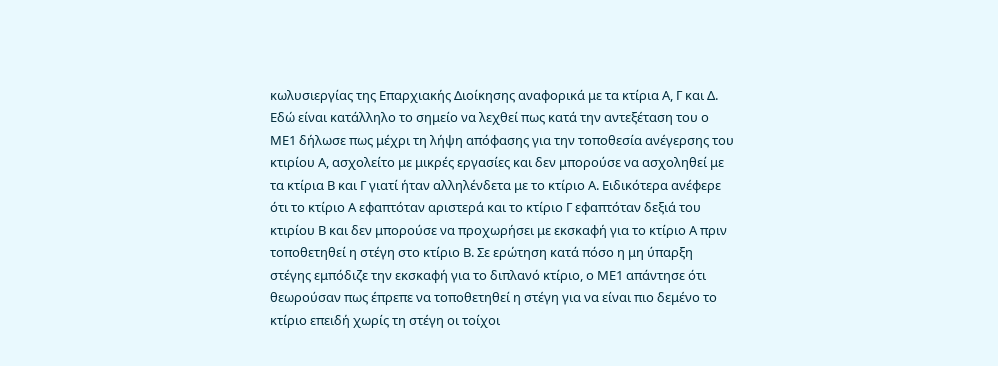κωλυσιεργίας της Επαρχιακής Διοίκησης αναφορικά με τα κτίρια Α, Γ και Δ. Εδώ είναι κατάλληλο το σημείο να λεχθεί πως κατά την αντεξέταση του ο ΜΕ1 δήλωσε πως μέχρι τη λήψη απόφασης για την τοποθεσία ανέγερσης του κτιρίου Α, ασχολείτο με μικρές εργασίες και δεν μπορούσε να ασχοληθεί με τα κτίρια Β και Γ γιατί ήταν αλληλένδετα με το κτίριο Α. Ειδικότερα ανέφερε ότι το κτίριο Α εφαπτόταν αριστερά και το κτίριο Γ εφαπτόταν δεξιά του κτιρίου Β και δεν μπορούσε να προχωρήσει με εκσκαφή για το κτίριο Α πριν τοποθετηθεί η στέγη στο κτίριο Β. Σε ερώτηση κατά πόσο η μη ύπαρξη στέγης εμπόδιζε την εκσκαφή για το διπλανό κτίριο, ο ΜΕ1 απάντησε ότι θεωρούσαν πως έπρεπε να τοποθετηθεί η στέγη για να είναι πιο δεμένο το κτίριο επειδή χωρίς τη στέγη οι τοίχοι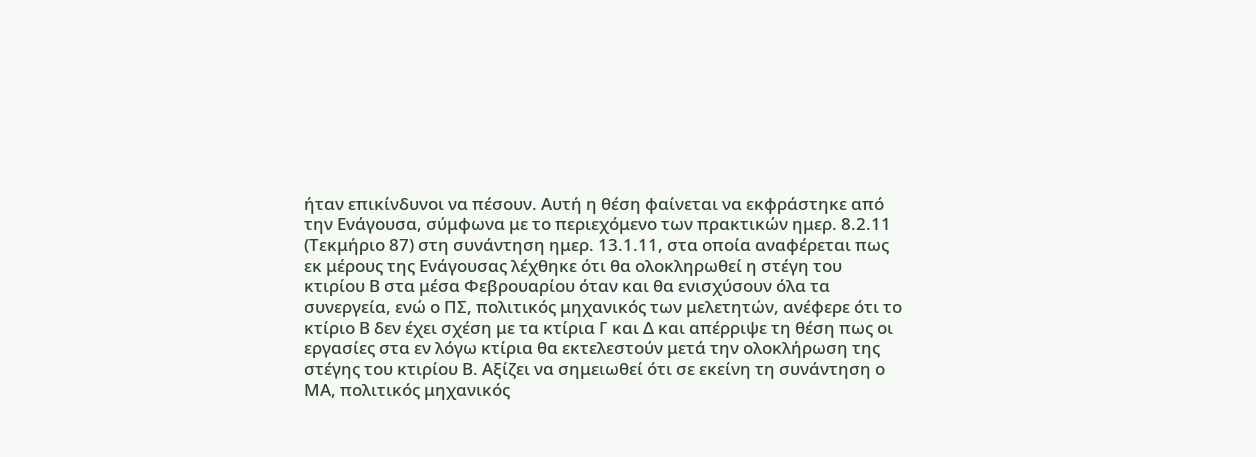ήταν επικίνδυνοι να πέσουν. Αυτή η θέση φαίνεται να εκφράστηκε από την Ενάγουσα, σύμφωνα με το περιεχόμενο των πρακτικών ημερ. 8.2.11 (Τεκμήριο 87) στη συνάντηση ημερ. 13.1.11, στα οποία αναφέρεται πως εκ μέρους της Ενάγουσας λέχθηκε ότι θα ολοκληρωθεί η στέγη του κτιρίου Β στα μέσα Φεβρουαρίου όταν και θα ενισχύσουν όλα τα συνεργεία, ενώ ο ΠΣ, πολιτικός μηχανικός των μελετητών, ανέφερε ότι το κτίριο Β δεν έχει σχέση με τα κτίρια Γ και Δ και απέρριψε τη θέση πως οι εργασίες στα εν λόγω κτίρια θα εκτελεστούν μετά την ολοκλήρωση της στέγης του κτιρίου Β. Αξίζει να σημειωθεί ότι σε εκείνη τη συνάντηση ο ΜΑ, πολιτικός μηχανικός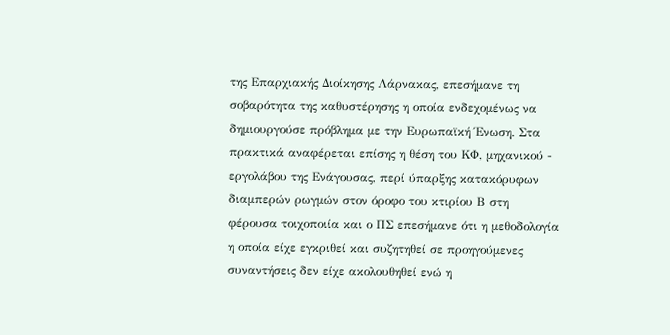της Επαρχιακής Διοίκησης Λάρνακας, επεσήμανε τη σοβαρότητα της καθυστέρησης η οποία ενδεχομένως να δημιουργούσε πρόβλημα με την Ευρωπαϊκή Ένωση. Στα πρακτικά αναφέρεται επίσης η θέση του ΚΦ, μηχανικού - εργολάβου της Ενάγουσας, περί ύπαρξης κατακόρυφων διαμπερών ρωγμών στον όροφο του κτιρίου Β στη φέρουσα τοιχοποιία και ο ΠΣ επεσήμανε ότι η μεθοδολογία η οποία είχε εγκριθεί και συζητηθεί σε προηγούμενες συναντήσεις δεν είχε ακολουθηθεί ενώ η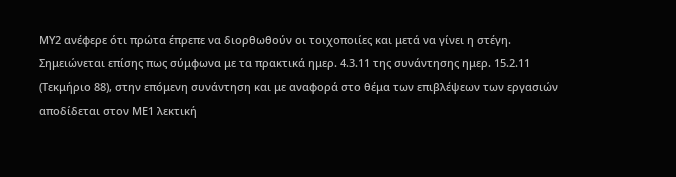ΜΥ2 ανέφερε ότι πρώτα έπρεπε να διορθωθούν οι τοιχοποιίες και μετά να γίνει η στέγη. Σημειώνεται επίσης πως σύμφωνα με τα πρακτικά ημερ. 4.3.11 της συνάντησης ημερ. 15.2.11 (Τεκμήριο 88), στην επόμενη συνάντηση και με αναφορά στο θέμα των επιβλέψεων των εργασιών αποδίδεται στον ΜΕ1 λεκτική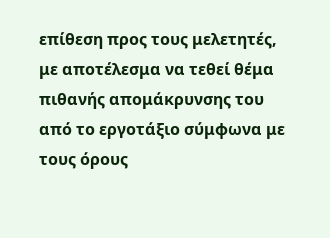επίθεση προς τους μελετητές, με αποτέλεσμα να τεθεί θέμα πιθανής απομάκρυνσης του από το εργοτάξιο σύμφωνα με τους όρους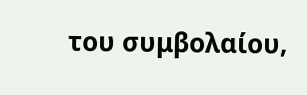του συμβολαίου,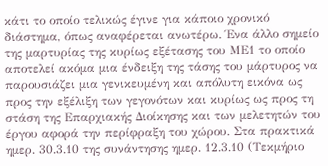κάτι το οποίο τελικώς έγινε για κάποιο χρονικό διάστημα, όπως αναφέρεται ανωτέρω. Ένα άλλο σημείο της μαρτυρίας της κυρίως εξέτασης του ΜΕ1 το οποίο αποτελεί ακόμα μια ένδειξη της τάσης του μάρτυρος να παρουσιάζει μια γενικευμένη και απόλυτη εικόνα ως προς την εξέλιξη των γεγονότων και κυρίως ως προς τη στάση της Επαρχιακής Διοίκησης και των μελετητών του έργου αφορά την περίφραξη του χώρου. Στα πρακτικά ημερ. 30.3.10 της συνάντησης ημερ. 12.3.10 (Τεκμήριο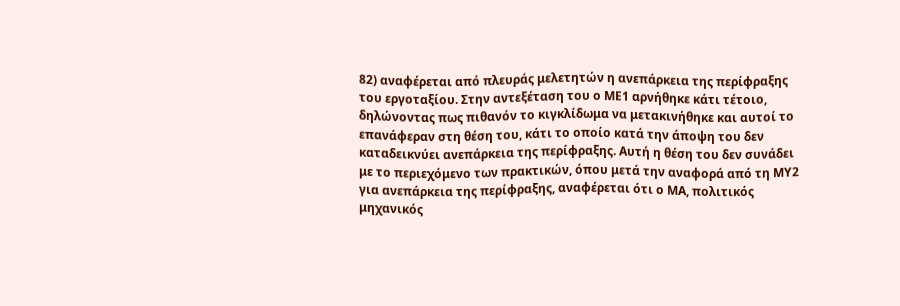82) αναφέρεται από πλευράς μελετητών η ανεπάρκεια της περίφραξης του εργοταξίου. Στην αντεξέταση του ο ΜΕ1 αρνήθηκε κάτι τέτοιο, δηλώνοντας πως πιθανόν το κιγκλίδωμα να μετακινήθηκε και αυτοί το επανάφεραν στη θέση του, κάτι το οποίο κατά την άποψη του δεν καταδεικνύει ανεπάρκεια της περίφραξης. Αυτή η θέση του δεν συνάδει με το περιεχόμενο των πρακτικών, όπου μετά την αναφορά από τη ΜΥ2 για ανεπάρκεια της περίφραξης, αναφέρεται ότι ο ΜΑ, πολιτικός μηχανικός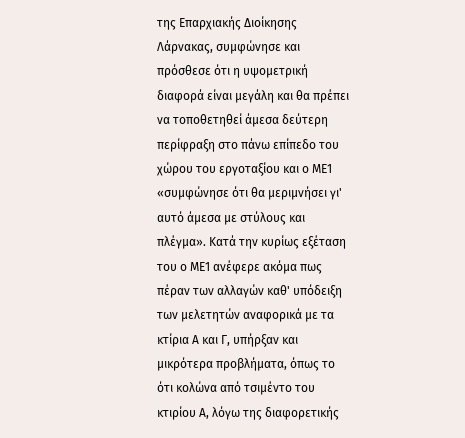της Επαρχιακής Διοίκησης Λάρνακας, συμφώνησε και πρόσθεσε ότι η υψομετρική διαφορά είναι μεγάλη και θα πρέπει να τοποθετηθεί άμεσα δεύτερη περίφραξη στο πάνω επίπεδο του χώρου του εργοταξίου και ο ΜΕ1 «συμφώνησε ότι θα μεριμνήσει γι' αυτό άμεσα με στύλους και πλέγμα». Κατά την κυρίως εξέταση του ο ΜΕ1 ανέφερε ακόμα πως πέραν των αλλαγών καθ' υπόδειξη των μελετητών αναφορικά με τα κτίρια Α και Γ, υπήρξαν και μικρότερα προβλήματα, όπως το ότι κολώνα από τσιμέντο του κτιρίου Α, λόγω της διαφορετικής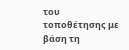του τοποθέτησης με βάση τη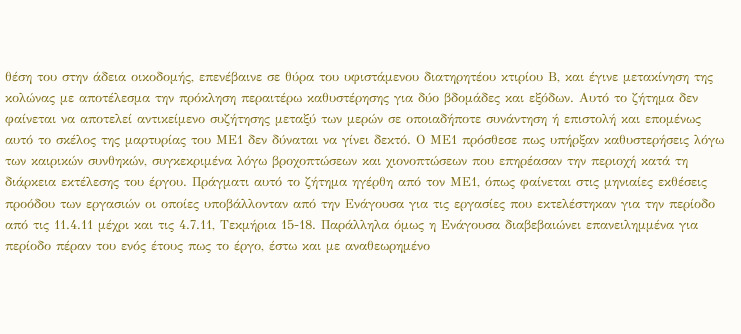θέση του στην άδεια οικοδομής, επενέβαινε σε θύρα του υφιστάμενου διατηρητέου κτιρίου Β, και έγινε μετακίνηση της κολώνας με αποτέλεσμα την πρόκληση περαιτέρω καθυστέρησης για δύο βδομάδες και εξόδων. Αυτό το ζήτημα δεν φαίνεται να αποτελεί αντικείμενο συζήτησης μεταξύ των μερών σε οποιαδήποτε συνάντηση ή επιστολή και επομένως αυτό το σκέλος της μαρτυρίας του ΜΕ1 δεν δύναται να γίνει δεκτό. Ο ΜΕ1 πρόσθεσε πως υπήρξαν καθυστερήσεις λόγω των καιρικών συνθηκών, συγκεκριμένα λόγω βροχοπτώσεων και χιονοπτώσεων που επηρέασαν την περιοχή κατά τη διάρκεια εκτέλεσης του έργου. Πράγματι αυτό το ζήτημα ηγέρθη από τον ΜΕ1, όπως φαίνεται στις μηνιαίες εκθέσεις προόδου των εργασιών οι οποίες υποβάλλονταν από την Ενάγουσα για τις εργασίες που εκτελέστηκαν για την περίοδο από τις 11.4.11 μέχρι και τις 4.7.11, Τεκμήρια 15-18. Παράλληλα όμως η Ενάγουσα διαβεβαιώνει επανειλημμένα για περίοδο πέραν του ενός έτους πως το έργο, έστω και με αναθεωρημένο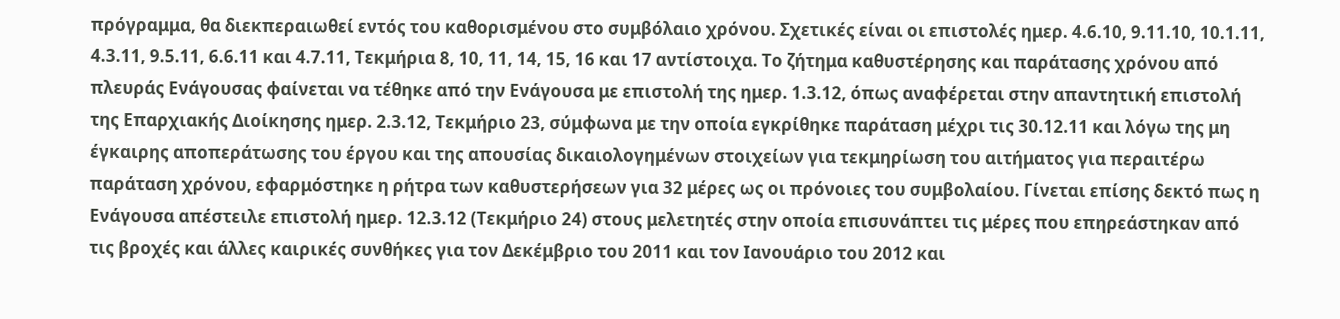πρόγραμμα, θα διεκπεραιωθεί εντός του καθορισμένου στο συμβόλαιο χρόνου. Σχετικές είναι οι επιστολές ημερ. 4.6.10, 9.11.10, 10.1.11, 4.3.11, 9.5.11, 6.6.11 και 4.7.11, Τεκμήρια 8, 10, 11, 14, 15, 16 και 17 αντίστοιχα. Το ζήτημα καθυστέρησης και παράτασης χρόνου από πλευράς Ενάγουσας φαίνεται να τέθηκε από την Ενάγουσα με επιστολή της ημερ. 1.3.12, όπως αναφέρεται στην απαντητική επιστολή της Επαρχιακής Διοίκησης ημερ. 2.3.12, Τεκμήριο 23, σύμφωνα με την οποία εγκρίθηκε παράταση μέχρι τις 30.12.11 και λόγω της μη έγκαιρης αποπεράτωσης του έργου και της απουσίας δικαιολογημένων στοιχείων για τεκμηρίωση του αιτήματος για περαιτέρω παράταση χρόνου, εφαρμόστηκε η ρήτρα των καθυστερήσεων για 32 μέρες ως οι πρόνοιες του συμβολαίου. Γίνεται επίσης δεκτό πως η Ενάγουσα απέστειλε επιστολή ημερ. 12.3.12 (Τεκμήριο 24) στους μελετητές στην οποία επισυνάπτει τις μέρες που επηρεάστηκαν από τις βροχές και άλλες καιρικές συνθήκες για τον Δεκέμβριο του 2011 και τον Ιανουάριο του 2012 και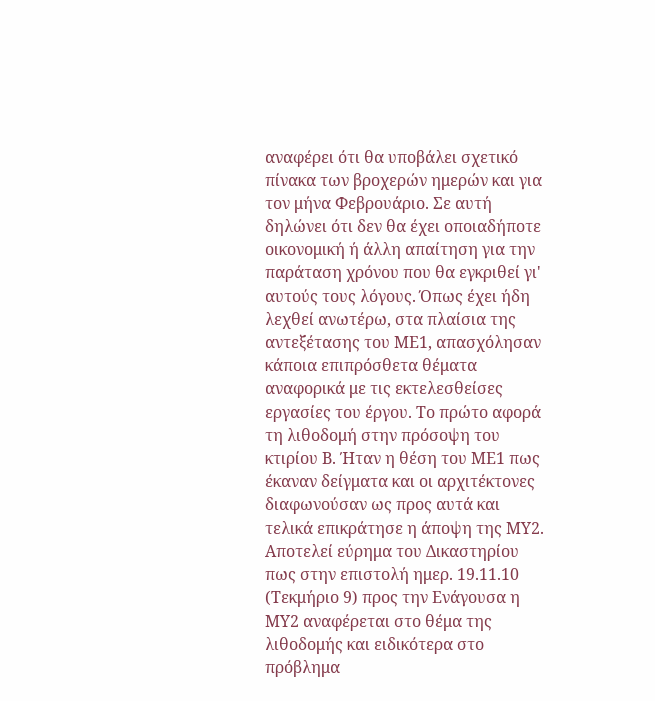αναφέρει ότι θα υποβάλει σχετικό πίνακα των βροχερών ημερών και για τον μήνα Φεβρουάριο. Σε αυτή δηλώνει ότι δεν θα έχει οποιαδήποτε οικονομική ή άλλη απαίτηση για την παράταση χρόνου που θα εγκριθεί γι' αυτούς τους λόγους. Όπως έχει ήδη λεχθεί ανωτέρω, στα πλαίσια της αντεξέτασης του ΜΕ1, απασχόλησαν κάποια επιπρόσθετα θέματα αναφορικά με τις εκτελεσθείσες εργασίες του έργου. Το πρώτο αφορά τη λιθοδομή στην πρόσοψη του κτιρίου Β. Ήταν η θέση του ΜΕ1 πως έκαναν δείγματα και οι αρχιτέκτονες διαφωνούσαν ως προς αυτά και τελικά επικράτησε η άποψη της ΜΥ2. Αποτελεί εύρημα του Δικαστηρίου πως στην επιστολή ημερ. 19.11.10 (Τεκμήριο 9) προς την Ενάγουσα η ΜΥ2 αναφέρεται στο θέμα της λιθοδομής και ειδικότερα στο πρόβλημα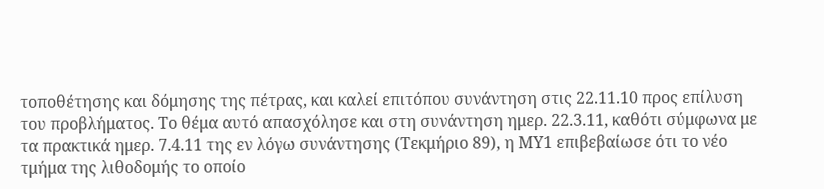τοποθέτησης και δόμησης της πέτρας, και καλεί επιτόπου συνάντηση στις 22.11.10 προς επίλυση του προβλήματος. Το θέμα αυτό απασχόλησε και στη συνάντηση ημερ. 22.3.11, καθότι σύμφωνα με τα πρακτικά ημερ. 7.4.11 της εν λόγω συνάντησης (Τεκμήριο 89), η ΜΥ1 επιβεβαίωσε ότι το νέο τμήμα της λιθοδομής το οποίο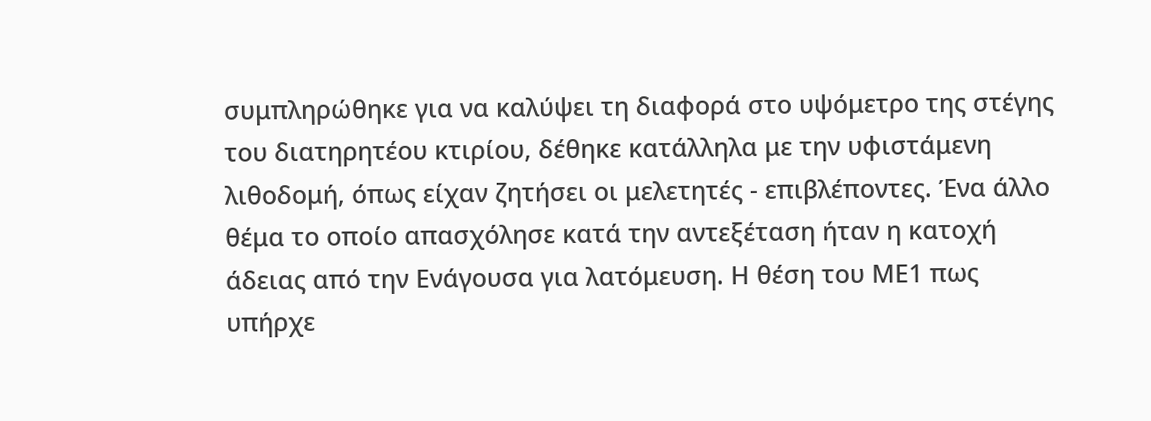συμπληρώθηκε για να καλύψει τη διαφορά στο υψόμετρο της στέγης του διατηρητέου κτιρίου, δέθηκε κατάλληλα με την υφιστάμενη λιθοδομή, όπως είχαν ζητήσει οι μελετητές - επιβλέποντες. Ένα άλλο θέμα το οποίο απασχόλησε κατά την αντεξέταση ήταν η κατοχή άδειας από την Ενάγουσα για λατόμευση. Η θέση του ΜΕ1 πως υπήρχε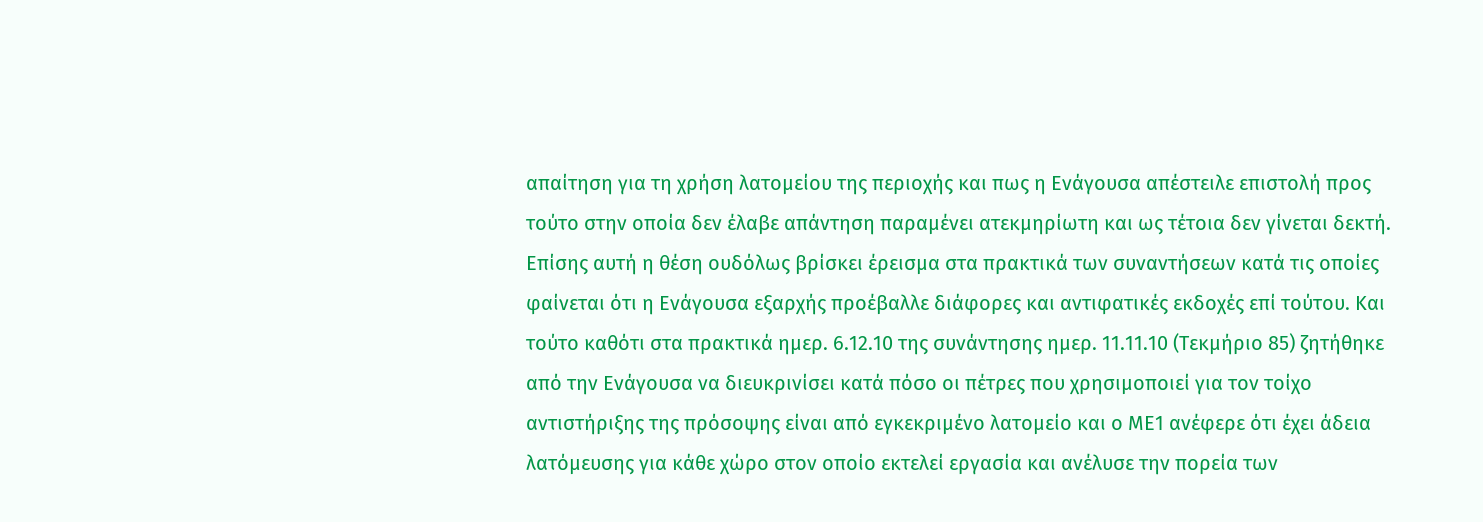απαίτηση για τη χρήση λατομείου της περιοχής και πως η Ενάγουσα απέστειλε επιστολή προς τούτο στην οποία δεν έλαβε απάντηση παραμένει ατεκμηρίωτη και ως τέτοια δεν γίνεται δεκτή. Επίσης αυτή η θέση ουδόλως βρίσκει έρεισμα στα πρακτικά των συναντήσεων κατά τις οποίες φαίνεται ότι η Ενάγουσα εξαρχής προέβαλλε διάφορες και αντιφατικές εκδοχές επί τούτου. Και τούτο καθότι στα πρακτικά ημερ. 6.12.10 της συνάντησης ημερ. 11.11.10 (Τεκμήριο 85) ζητήθηκε από την Ενάγουσα να διευκρινίσει κατά πόσο οι πέτρες που χρησιμοποιεί για τον τοίχο αντιστήριξης της πρόσοψης είναι από εγκεκριμένο λατομείο και ο ΜΕ1 ανέφερε ότι έχει άδεια λατόμευσης για κάθε χώρο στον οποίο εκτελεί εργασία και ανέλυσε την πορεία των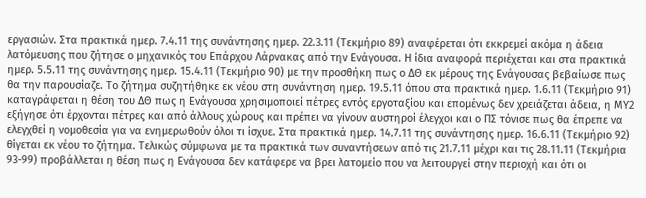εργασιών. Στα πρακτικά ημερ. 7.4.11 της συνάντησης ημερ. 22.3.11 (Τεκμήριο 89) αναφέρεται ότι εκκρεμεί ακόμα η άδεια λατόμευσης που ζήτησε ο μηχανικός του Επάρχου Λάρνακας από την Ενάγουσα. Η ίδια αναφορά περιέχεται και στα πρακτικά ημερ. 5.5.11 της συνάντησης ημερ. 15.4.11 (Τεκμήριο 90) με την προσθήκη πως ο ΔΘ εκ μέρους της Ενάγουσας βεβαίωσε πως θα την παρουσίαζε. Το ζήτημα συζητήθηκε εκ νέου στη συνάντηση ημερ. 19.5.11 όπου στα πρακτικά ημερ. 1.6.11 (Τεκμήριο 91) καταγράφεται η θέση του ΔΘ πως η Ενάγουσα χρησιμοποιεί πέτρες εντός εργοταξίου και επομένως δεν χρειάζεται άδεια, η ΜΥ2 εξήγησε ότι έρχονται πέτρες και από άλλους χώρους και πρέπει να γίνουν αυστηροί έλεγχοι και ο ΠΣ τόνισε πως θα έπρεπε να ελεγχθεί η νομοθεσία για να ενημερωθούν όλοι τι ίσχυε. Στα πρακτικά ημερ. 14.7.11 της συνάντησης ημερ. 16.6.11 (Τεκμήριο 92) θίγεται εκ νέου το ζήτημα. Τελικώς σύμφωνα με τα πρακτικά των συναντήσεων από τις 21.7.11 μέχρι και τις 28.11.11 (Τεκμήρια 93-99) προβάλλεται η θέση πως η Ενάγουσα δεν κατάφερε να βρει λατομείο που να λειτουργεί στην περιοχή και ότι οι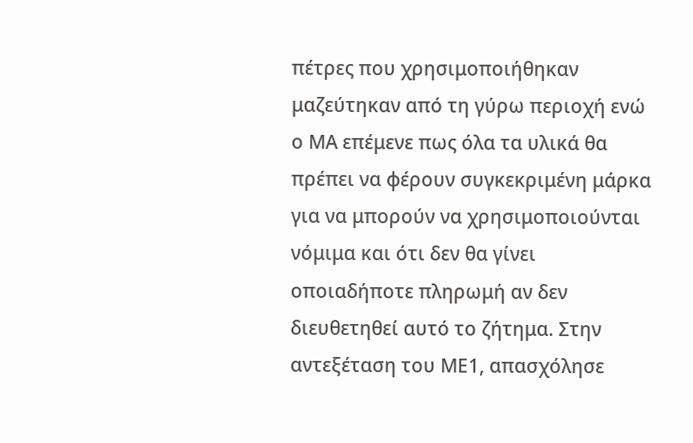πέτρες που χρησιμοποιήθηκαν μαζεύτηκαν από τη γύρω περιοχή ενώ ο ΜΑ επέμενε πως όλα τα υλικά θα πρέπει να φέρουν συγκεκριμένη μάρκα για να μπορούν να χρησιμοποιούνται νόμιμα και ότι δεν θα γίνει οποιαδήποτε πληρωμή αν δεν διευθετηθεί αυτό το ζήτημα. Στην αντεξέταση του ΜΕ1, απασχόλησε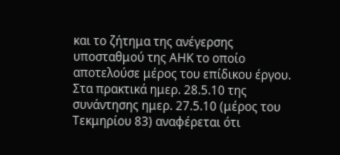και το ζήτημα της ανέγερσης υποσταθμού της ΑΗΚ το οποίο αποτελούσε μέρος του επίδικου έργου. Στα πρακτικά ημερ. 28.5.10 της συνάντησης ημερ. 27.5.10 (μέρος του Τεκμηρίου 83) αναφέρεται ότι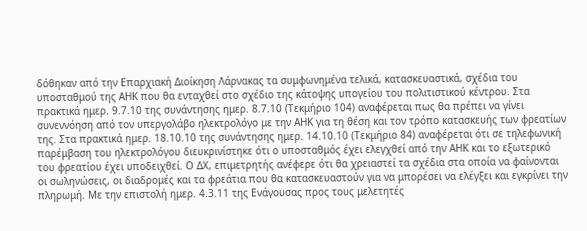δόθηκαν από την Επαρχιακή Διοίκηση Λάρνακας τα συμφωνημένα τελικά, κατασκευαστικά, σχέδια του υποσταθμού της ΑΗΚ που θα ενταχθεί στο σχέδιο της κάτοψης υπογείου του πολιτιστικού κέντρου. Στα πρακτικά ημερ. 9.7.10 της συνάντησης ημερ. 8.7.10 (Τεκμήριο 104) αναφέρεται πως θα πρέπει να γίνει συνεννόηση από τον υπεργολάβο ηλεκτρολόγο με την ΑΗΚ για τη θέση και τον τρόπο κατασκευής των φρεατίων της. Στα πρακτικά ημερ. 18.10.10 της συνάντησης ημερ. 14.10.10 (Τεκμήριο 84) αναφέρεται ότι σε τηλεφωνική παρέμβαση του ηλεκτρολόγου διευκρινίστηκε ότι ο υποσταθμός έχει ελεγχθεί από την ΑΗΚ και το εξωτερικό του φρεατίου έχει υποδειχθεί. Ο ΔΧ, επιμετρητής ανέφερε ότι θα χρειαστεί τα σχέδια στα οποία να φαίνονται οι σωληνώσεις, οι διαδρομές και τα φρεάτια που θα κατασκευαστούν για να μπορέσει να ελέγξει και εγκρίνει την πληρωμή. Με την επιστολή ημερ. 4.3.11 της Ενάγουσας προς τους μελετητές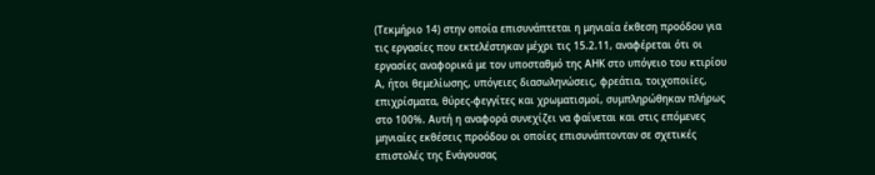(Τεκμήριο 14) στην οποία επισυνάπτεται η μηνιαία έκθεση προόδου για τις εργασίες που εκτελέστηκαν μέχρι τις 15.2.11, αναφέρεται ότι οι εργασίες αναφορικά με τον υποσταθμό της ΑΗΚ στο υπόγειο του κτιρίου Α, ήτοι θεμελίωσης, υπόγειες διασωληνώσεις, φρεάτια, τοιχοποιίες, επιχρίσματα, θύρες-φεγγίτες και χρωματισμοί, συμπληρώθηκαν πλήρως στο 100%. Αυτή η αναφορά συνεχίζει να φαίνεται και στις επόμενες μηνιαίες εκθέσεις προόδου οι οποίες επισυνάπτονταν σε σχετικές επιστολές της Ενάγουσας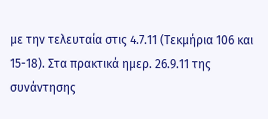με την τελευταία στις 4.7.11 (Τεκμήρια 106 και 15-18). Στα πρακτικά ημερ. 26.9.11 της συνάντησης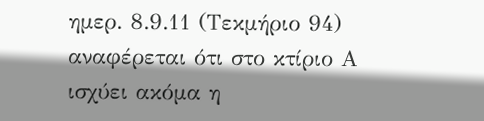ημερ. 8.9.11 (Τεκμήριο 94) αναφέρεται ότι στο κτίριο Α ισχύει ακόμα η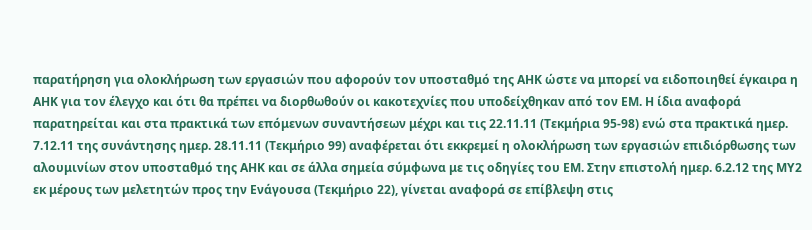παρατήρηση για ολοκλήρωση των εργασιών που αφορούν τον υποσταθμό της ΑΗΚ ώστε να μπορεί να ειδοποιηθεί έγκαιρα η ΑΗΚ για τον έλεγχο και ότι θα πρέπει να διορθωθούν οι κακοτεχνίες που υποδείχθηκαν από τον ΕΜ. Η ίδια αναφορά παρατηρείται και στα πρακτικά των επόμενων συναντήσεων μέχρι και τις 22.11.11 (Τεκμήρια 95-98) ενώ στα πρακτικά ημερ. 7.12.11 της συνάντησης ημερ. 28.11.11 (Τεκμήριο 99) αναφέρεται ότι εκκρεμεί η ολοκλήρωση των εργασιών επιδιόρθωσης των αλουμινίων στον υποσταθμό της ΑΗΚ και σε άλλα σημεία σύμφωνα με τις οδηγίες του ΕΜ. Στην επιστολή ημερ. 6.2.12 της ΜΥ2 εκ μέρους των μελετητών προς την Ενάγουσα (Τεκμήριο 22), γίνεται αναφορά σε επίβλεψη στις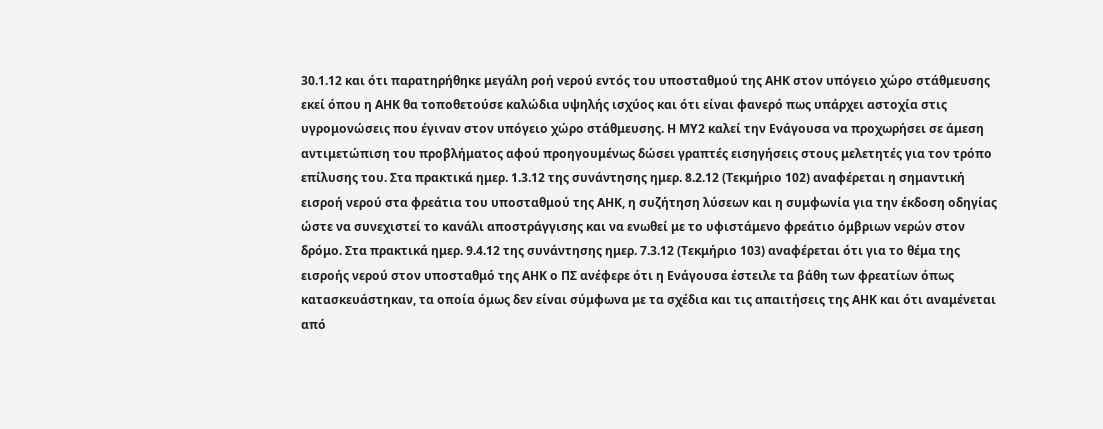30.1.12 και ότι παρατηρήθηκε μεγάλη ροή νερού εντός του υποσταθμού της ΑΗΚ στον υπόγειο χώρο στάθμευσης εκεί όπου η ΑΗΚ θα τοποθετούσε καλώδια υψηλής ισχύος και ότι είναι φανερό πως υπάρχει αστοχία στις υγρομονώσεις που έγιναν στον υπόγειο χώρο στάθμευσης. Η ΜΥ2 καλεί την Ενάγουσα να προχωρήσει σε άμεση αντιμετώπιση του προβλήματος αφού προηγουμένως δώσει γραπτές εισηγήσεις στους μελετητές για τον τρόπο επίλυσης του. Στα πρακτικά ημερ. 1.3.12 της συνάντησης ημερ. 8.2.12 (Τεκμήριο 102) αναφέρεται η σημαντική εισροή νερού στα φρεάτια του υποσταθμού της ΑΗΚ, η συζήτηση λύσεων και η συμφωνία για την έκδοση οδηγίας ώστε να συνεχιστεί το κανάλι αποστράγγισης και να ενωθεί με το υφιστάμενο φρεάτιο όμβριων νερών στον δρόμο. Στα πρακτικά ημερ. 9.4.12 της συνάντησης ημερ. 7.3.12 (Τεκμήριο 103) αναφέρεται ότι για το θέμα της εισροής νερού στον υποσταθμό της ΑΗΚ ο ΠΣ ανέφερε ότι η Ενάγουσα έστειλε τα βάθη των φρεατίων όπως κατασκευάστηκαν, τα οποία όμως δεν είναι σύμφωνα με τα σχέδια και τις απαιτήσεις της ΑΗΚ και ότι αναμένεται από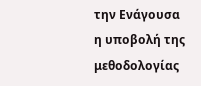την Ενάγουσα η υποβολή της μεθοδολογίας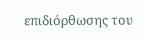επιδιόρθωσης του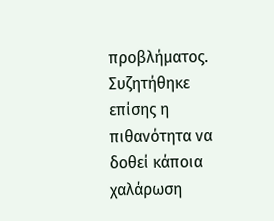προβλήματος. Συζητήθηκε επίσης η πιθανότητα να δοθεί κάποια χαλάρωση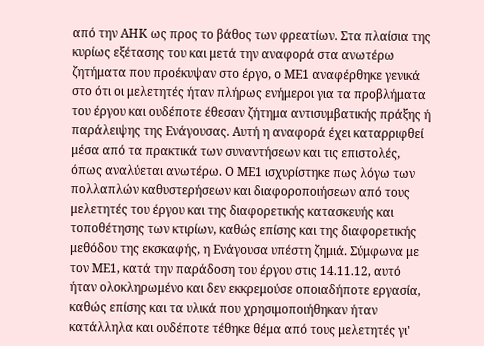από την ΑΗΚ ως προς το βάθος των φρεατίων. Στα πλαίσια της κυρίως εξέτασης του και μετά την αναφορά στα ανωτέρω ζητήματα που προέκυψαν στο έργο, ο ΜΕ1 αναφέρθηκε γενικά στο ότι οι μελετητές ήταν πλήρως ενήμεροι για τα προβλήματα του έργου και ουδέποτε έθεσαν ζήτημα αντισυμβατικής πράξης ή παράλειψης της Ενάγουσας. Αυτή η αναφορά έχει καταρριφθεί μέσα από τα πρακτικά των συναντήσεων και τις επιστολές, όπως αναλύεται ανωτέρω. Ο ΜΕ1 ισχυρίστηκε πως λόγω των πολλαπλών καθυστερήσεων και διαφοροποιήσεων από τους μελετητές του έργου και της διαφορετικής κατασκευής και τοποθέτησης των κτιρίων, καθώς επίσης και της διαφορετικής μεθόδου της εκσκαφής, η Ενάγουσα υπέστη ζημιά. Σύμφωνα με τον ΜΕ1, κατά την παράδοση του έργου στις 14.11.12, αυτό ήταν ολοκληρωμένο και δεν εκκρεμούσε οποιαδήποτε εργασία, καθώς επίσης και τα υλικά που χρησιμοποιήθηκαν ήταν κατάλληλα και ουδέποτε τέθηκε θέμα από τους μελετητές γι'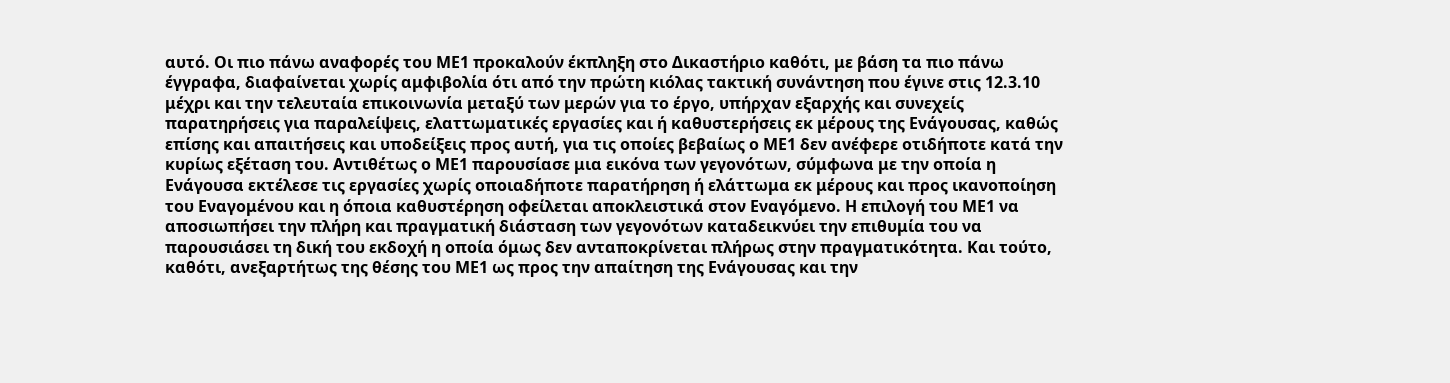αυτό. Οι πιο πάνω αναφορές του ΜΕ1 προκαλούν έκπληξη στο Δικαστήριο καθότι, με βάση τα πιο πάνω έγγραφα, διαφαίνεται χωρίς αμφιβολία ότι από την πρώτη κιόλας τακτική συνάντηση που έγινε στις 12.3.10 μέχρι και την τελευταία επικοινωνία μεταξύ των μερών για το έργο, υπήρχαν εξαρχής και συνεχείς παρατηρήσεις για παραλείψεις, ελαττωματικές εργασίες και ή καθυστερήσεις εκ μέρους της Ενάγουσας, καθώς επίσης και απαιτήσεις και υποδείξεις προς αυτή, για τις οποίες βεβαίως ο ΜΕ1 δεν ανέφερε οτιδήποτε κατά την κυρίως εξέταση του. Αντιθέτως ο ΜΕ1 παρουσίασε μια εικόνα των γεγονότων, σύμφωνα με την οποία η Ενάγουσα εκτέλεσε τις εργασίες χωρίς οποιαδήποτε παρατήρηση ή ελάττωμα εκ μέρους και προς ικανοποίηση του Εναγομένου και η όποια καθυστέρηση οφείλεται αποκλειστικά στον Εναγόμενο. Η επιλογή του ΜΕ1 να αποσιωπήσει την πλήρη και πραγματική διάσταση των γεγονότων καταδεικνύει την επιθυμία του να παρουσιάσει τη δική του εκδοχή η οποία όμως δεν ανταποκρίνεται πλήρως στην πραγματικότητα. Και τούτο, καθότι, ανεξαρτήτως της θέσης του ΜΕ1 ως προς την απαίτηση της Ενάγουσας και την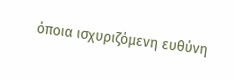όποια ισχυριζόμενη ευθύνη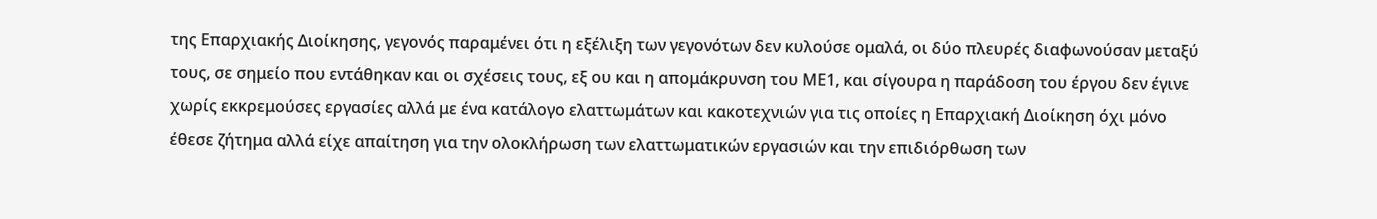της Επαρχιακής Διοίκησης, γεγονός παραμένει ότι η εξέλιξη των γεγονότων δεν κυλούσε ομαλά, οι δύο πλευρές διαφωνούσαν μεταξύ τους, σε σημείο που εντάθηκαν και οι σχέσεις τους, εξ ου και η απομάκρυνση του ΜΕ1, και σίγουρα η παράδοση του έργου δεν έγινε χωρίς εκκρεμούσες εργασίες αλλά με ένα κατάλογο ελαττωμάτων και κακοτεχνιών για τις οποίες η Επαρχιακή Διοίκηση όχι μόνο έθεσε ζήτημα αλλά είχε απαίτηση για την ολοκλήρωση των ελαττωματικών εργασιών και την επιδιόρθωση των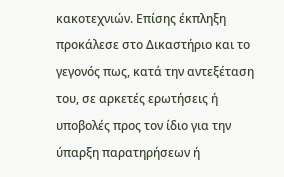κακοτεχνιών. Επίσης έκπληξη προκάλεσε στο Δικαστήριο και το γεγονός πως, κατά την αντεξέταση του, σε αρκετές ερωτήσεις ή υποβολές προς τον ίδιο για την ύπαρξη παρατηρήσεων ή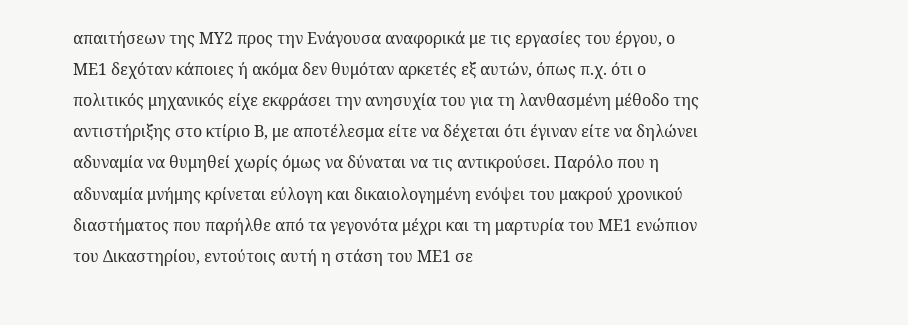απαιτήσεων της ΜΥ2 προς την Ενάγουσα αναφορικά με τις εργασίες του έργου, ο ΜΕ1 δεχόταν κάποιες ή ακόμα δεν θυμόταν αρκετές εξ αυτών, όπως π.χ. ότι ο πολιτικός μηχανικός είχε εκφράσει την ανησυχία του για τη λανθασμένη μέθοδο της αντιστήριξης στο κτίριο Β, με αποτέλεσμα είτε να δέχεται ότι έγιναν είτε να δηλώνει αδυναμία να θυμηθεί χωρίς όμως να δύναται να τις αντικρούσει. Παρόλο που η αδυναμία μνήμης κρίνεται εύλογη και δικαιολογημένη ενόψει του μακρού χρονικού διαστήματος που παρήλθε από τα γεγονότα μέχρι και τη μαρτυρία του ΜΕ1 ενώπιον του Δικαστηρίου, εντούτοις αυτή η στάση του ΜΕ1 σε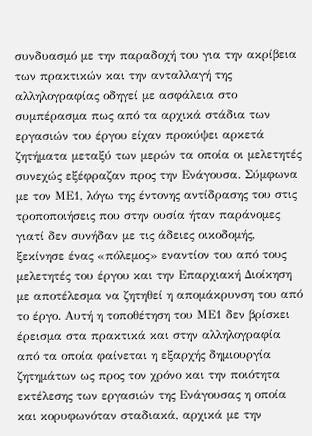συνδυασμό με την παραδοχή του για την ακρίβεια των πρακτικών και την ανταλλαγή της αλληλογραφίας οδηγεί με ασφάλεια στο συμπέρασμα πως από τα αρχικά στάδια των εργασιών του έργου είχαν προκύψει αρκετά ζητήματα μεταξύ των μερών τα οποία οι μελετητές συνεχώς εξέφραζαν προς την Ενάγουσα. Σύμφωνα με τον ΜΕ1, λόγω της έντονης αντίδρασης του στις τροποποιήσεις που στην ουσία ήταν παράνομες γιατί δεν συνήδαν με τις άδειες οικοδομής, ξεκίνησε ένας «πόλεμος» εναντίον του από τους μελετητές του έργου και την Επαρχιακή Διοίκηση με αποτέλεσμα να ζητηθεί η απομάκρυνση του από το έργο. Αυτή η τοποθέτηση του ΜΕ1 δεν βρίσκει έρεισμα στα πρακτικά και στην αλληλογραφία από τα οποία φαίνεται η εξαρχής δημιουργία ζητημάτων ως προς τον χρόνο και την ποιότητα εκτέλεσης των εργασιών της Ενάγουσας η οποία και κορυφωνόταν σταδιακά, αρχικά με την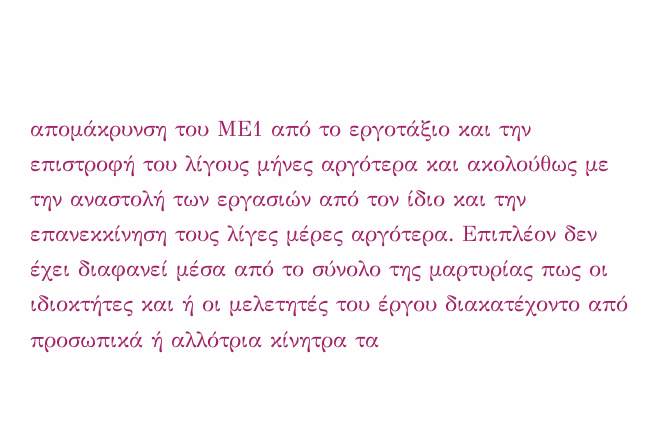απομάκρυνση του ΜΕ1 από το εργοτάξιο και την επιστροφή του λίγους μήνες αργότερα και ακολούθως με την αναστολή των εργασιών από τον ίδιο και την επανεκκίνηση τους λίγες μέρες αργότερα. Επιπλέον δεν έχει διαφανεί μέσα από το σύνολο της μαρτυρίας πως οι ιδιοκτήτες και ή οι μελετητές του έργου διακατέχοντο από προσωπικά ή αλλότρια κίνητρα τα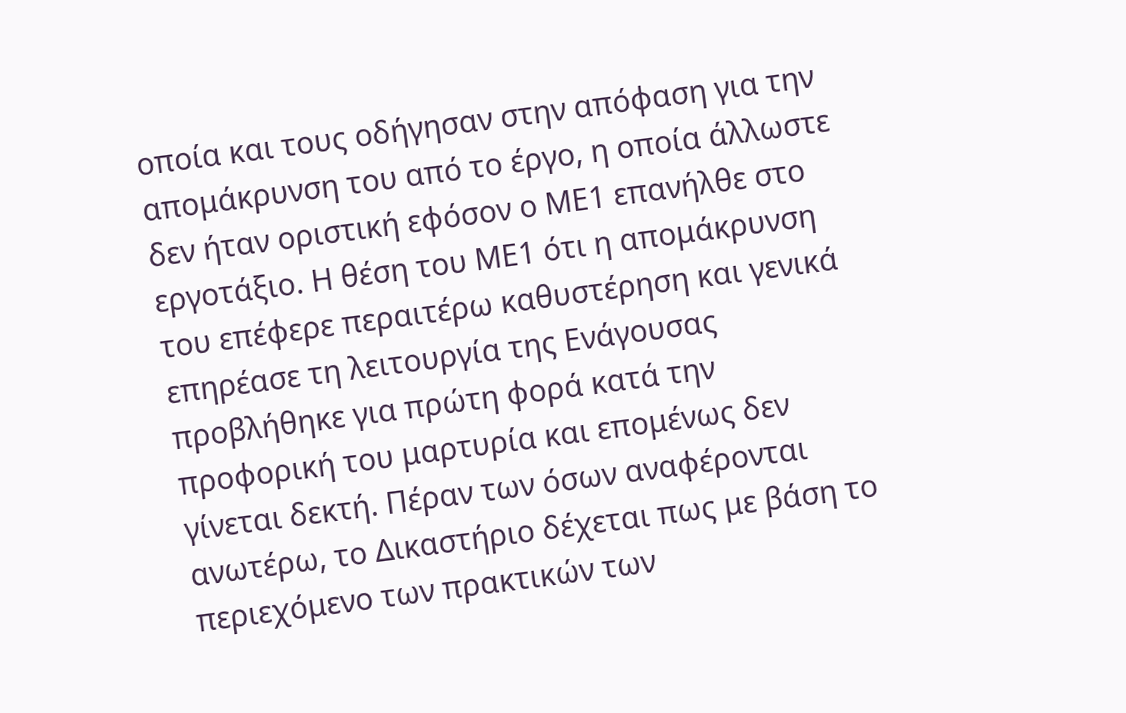οποία και τους οδήγησαν στην απόφαση για την απομάκρυνση του από το έργο, η οποία άλλωστε δεν ήταν οριστική εφόσον ο ΜΕ1 επανήλθε στο εργοτάξιο. Η θέση του ΜΕ1 ότι η απομάκρυνση του επέφερε περαιτέρω καθυστέρηση και γενικά επηρέασε τη λειτουργία της Ενάγουσας προβλήθηκε για πρώτη φορά κατά την προφορική του μαρτυρία και επομένως δεν γίνεται δεκτή. Πέραν των όσων αναφέρονται ανωτέρω, το Δικαστήριο δέχεται πως με βάση το περιεχόμενο των πρακτικών των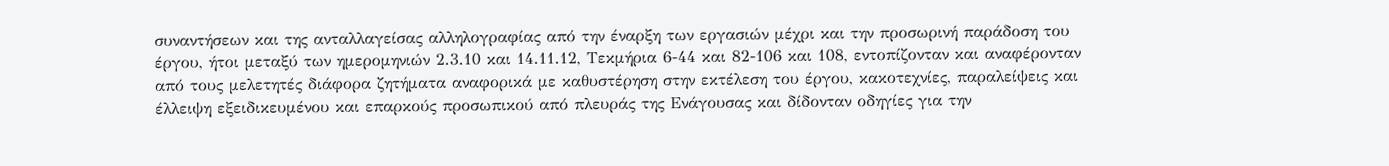συναντήσεων και της ανταλλαγείσας αλληλογραφίας από την έναρξη των εργασιών μέχρι και την προσωρινή παράδοση του έργου, ήτοι μεταξύ των ημερομηνιών 2.3.10 και 14.11.12, Τεκμήρια 6-44 και 82-106 και 108, εντοπίζονταν και αναφέρονταν από τους μελετητές διάφορα ζητήματα αναφορικά με καθυστέρηση στην εκτέλεση του έργου, κακοτεχνίες, παραλείψεις και έλλειψη εξειδικευμένου και επαρκούς προσωπικού από πλευράς της Ενάγουσας και δίδονταν οδηγίες για την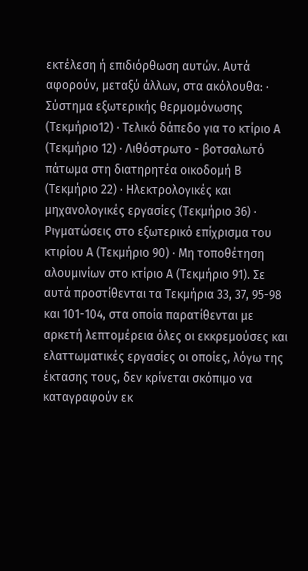εκτέλεση ή επιδιόρθωση αυτών. Αυτά αφορούν, μεταξύ άλλων, στα ακόλουθα: · Σύστημα εξωτερικής θερμομόνωσης (Τεκμήριο12) · Τελικό δάπεδο για το κτίριο Α (Τεκμήριο 12) · Λιθόστρωτο - βοτσαλωτό πάτωμα στη διατηρητέα οικοδομή Β (Τεκμήριο 22) · Ηλεκτρολογικές και μηχανολογικές εργασίες (Τεκμήριο 36) · Ριγματώσεις στο εξωτερικό επίχρισμα του κτιρίου Α (Τεκμήριο 90) · Μη τοποθέτηση αλουμινίων στο κτίριο Α (Τεκμήριο 91). Σε αυτά προστίθενται τα Τεκμήρια 33, 37, 95-98 και 101-104, στα οποία παρατίθενται με αρκετή λεπτομέρεια όλες οι εκκρεμούσες και ελαττωματικές εργασίες οι οποίες, λόγω της έκτασης τους, δεν κρίνεται σκόπιμο να καταγραφούν εκ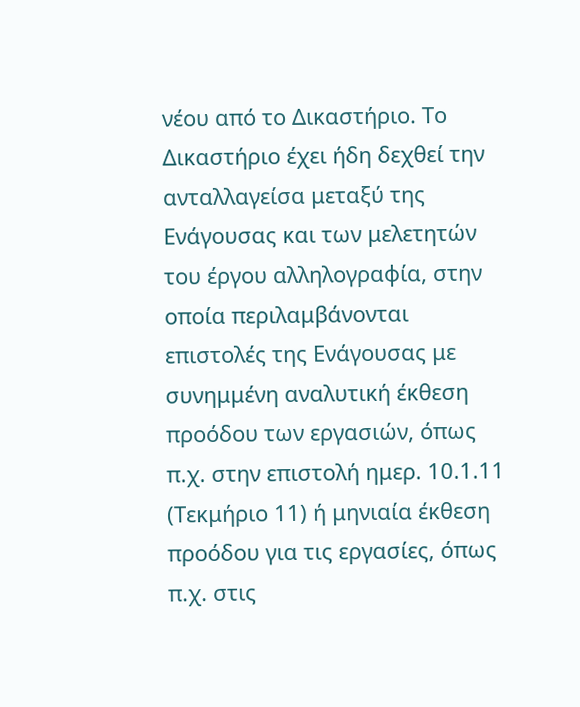νέου από το Δικαστήριο. Το Δικαστήριο έχει ήδη δεχθεί την ανταλλαγείσα μεταξύ της Ενάγουσας και των μελετητών του έργου αλληλογραφία, στην οποία περιλαμβάνονται επιστολές της Ενάγουσας με συνημμένη αναλυτική έκθεση προόδου των εργασιών, όπως π.χ. στην επιστολή ημερ. 10.1.11 (Τεκμήριο 11) ή μηνιαία έκθεση προόδου για τις εργασίες, όπως π.χ. στις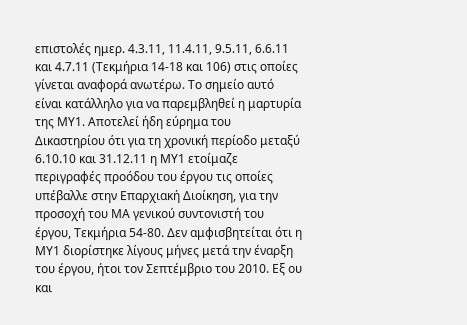επιστολές ημερ. 4.3.11, 11.4.11, 9.5.11, 6.6.11 και 4.7.11 (Τεκμήρια 14-18 και 106) στις οποίες γίνεται αναφορά ανωτέρω. Το σημείο αυτό είναι κατάλληλο για να παρεμβληθεί η μαρτυρία της ΜΥ1. Αποτελεί ήδη εύρημα του Δικαστηρίου ότι για τη χρονική περίοδο μεταξύ 6.10.10 και 31.12.11 η ΜΥ1 ετοίμαζε περιγραφές προόδου του έργου τις οποίες υπέβαλλε στην Επαρχιακή Διοίκηση, για την προσοχή του ΜΑ γενικού συντονιστή του έργου, Τεκμήρια 54-80. Δεν αμφισβητείται ότι η ΜΥ1 διορίστηκε λίγους μήνες μετά την έναρξη του έργου, ήτοι τον Σεπτέμβριο του 2010. Εξ ου και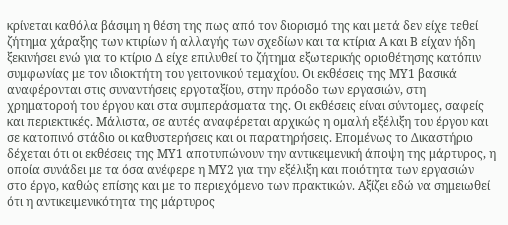κρίνεται καθόλα βάσιμη η θέση της πως από τον διορισμό της και μετά δεν είχε τεθεί ζήτημα χάραξης των κτιρίων ή αλλαγής των σχεδίων και τα κτίρια Α και Β είχαν ήδη ξεκινήσει ενώ για το κτίριο Δ είχε επιλυθεί το ζήτημα εξωτερικής οριοθέτησης κατόπιν συμφωνίας με τον ιδιοκτήτη του γειτονικού τεμαχίου. Οι εκθέσεις της ΜΥ1 βασικά αναφέρονται στις συναντήσεις εργοταξίου, στην πρόοδο των εργασιών, στη χρηματοροή του έργου και στα συμπεράσματα της. Οι εκθέσεις είναι σύντομες, σαφείς και περιεκτικές. Μάλιστα, σε αυτές αναφέρεται αρχικώς η ομαλή εξέλιξη του έργου και σε κατοπινό στάδιο οι καθυστερήσεις και οι παρατηρήσεις. Επομένως το Δικαστήριο δέχεται ότι οι εκθέσεις της ΜΥ1 αποτυπώνουν την αντικειμενική άποψη της μάρτυρος, η οποία συνάδει με τα όσα ανέφερε η ΜΥ2 για την εξέλιξη και ποιότητα των εργασιών στο έργο, καθώς επίσης και με το περιεχόμενο των πρακτικών. Αξίζει εδώ να σημειωθεί ότι η αντικειμενικότητα της μάρτυρος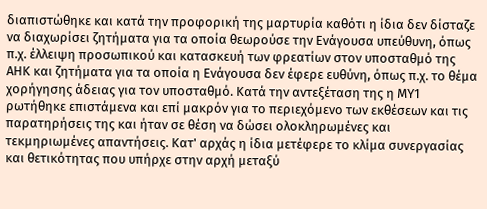διαπιστώθηκε και κατά την προφορική της μαρτυρία καθότι η ίδια δεν δίσταζε να διαχωρίσει ζητήματα για τα οποία θεωρούσε την Ενάγουσα υπεύθυνη, όπως π.χ. έλλειψη προσωπικού και κατασκευή των φρεατίων στον υποσταθμό της ΑΗΚ και ζητήματα για τα οποία η Ενάγουσα δεν έφερε ευθύνη, όπως π.χ. το θέμα χορήγησης άδειας για τον υποσταθμό. Κατά την αντεξέταση της η ΜΥ1 ρωτήθηκε επιστάμενα και επί μακρόν για το περιεχόμενο των εκθέσεων και τις παρατηρήσεις της και ήταν σε θέση να δώσει ολοκληρωμένες και τεκμηριωμένες απαντήσεις. Κατ' αρχάς η ίδια μετέφερε το κλίμα συνεργασίας και θετικότητας που υπήρχε στην αρχή μεταξύ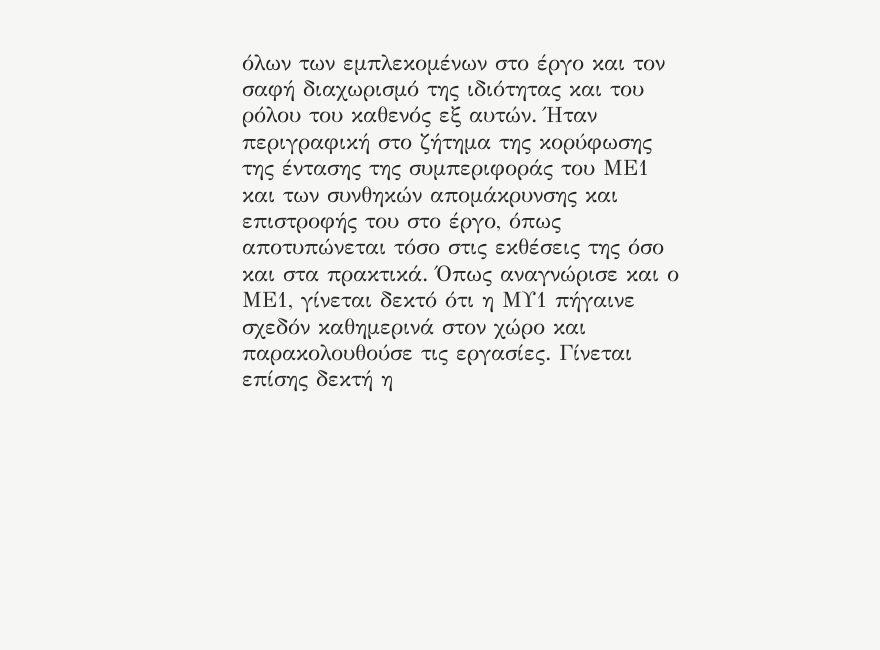όλων των εμπλεκομένων στο έργο και τον σαφή διαχωρισμό της ιδιότητας και του ρόλου του καθενός εξ αυτών. Ήταν περιγραφική στο ζήτημα της κορύφωσης της έντασης της συμπεριφοράς του ΜΕ1 και των συνθηκών απομάκρυνσης και επιστροφής του στο έργο, όπως αποτυπώνεται τόσο στις εκθέσεις της όσο και στα πρακτικά. Όπως αναγνώρισε και ο ΜΕ1, γίνεται δεκτό ότι η ΜΥ1 πήγαινε σχεδόν καθημερινά στον χώρο και παρακολουθούσε τις εργασίες. Γίνεται επίσης δεκτή η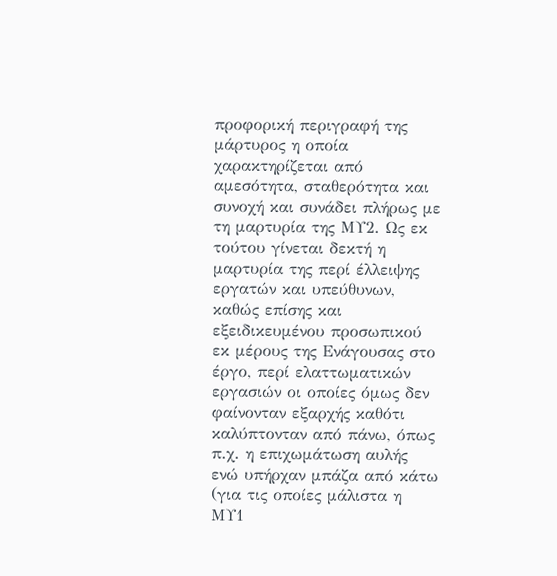προφορική περιγραφή της μάρτυρος η οποία χαρακτηρίζεται από αμεσότητα, σταθερότητα και συνοχή και συνάδει πλήρως με τη μαρτυρία της ΜΥ2. Ως εκ τούτου γίνεται δεκτή η μαρτυρία της περί έλλειψης εργατών και υπεύθυνων, καθώς επίσης και εξειδικευμένου προσωπικού εκ μέρους της Ενάγουσας στο έργο, περί ελαττωματικών εργασιών οι οποίες όμως δεν φαίνονταν εξαρχής καθότι καλύπτονταν από πάνω, όπως π.χ. η επιχωμάτωση αυλής ενώ υπήρχαν μπάζα από κάτω (για τις οποίες μάλιστα η ΜΥ1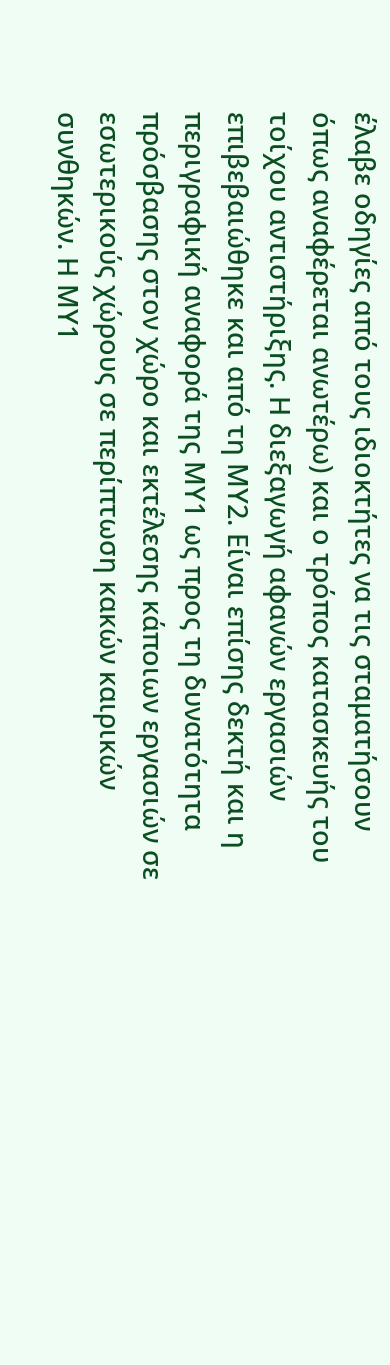έλαβε οδηγίες από τους ιδιοκτήτες να τις σταματήσουν όπως αναφέρεται ανωτέρω) και ο τρόπος κατασκευής του τοίχου αντιστήριξης. Η διεξαγωγή αφανών εργασιών επιβεβαιώθηκε και από τη ΜΥ2. Είναι επίσης δεκτή και η περιγραφική αναφορά της ΜΥ1 ως προς τη δυνατότητα πρόσβασης στον χώρο και εκτέλεσης κάποιων εργασιών σε εσωτερικούς χώρους σε περίπτωση κακών καιρικών συνθηκών. Η ΜΥ1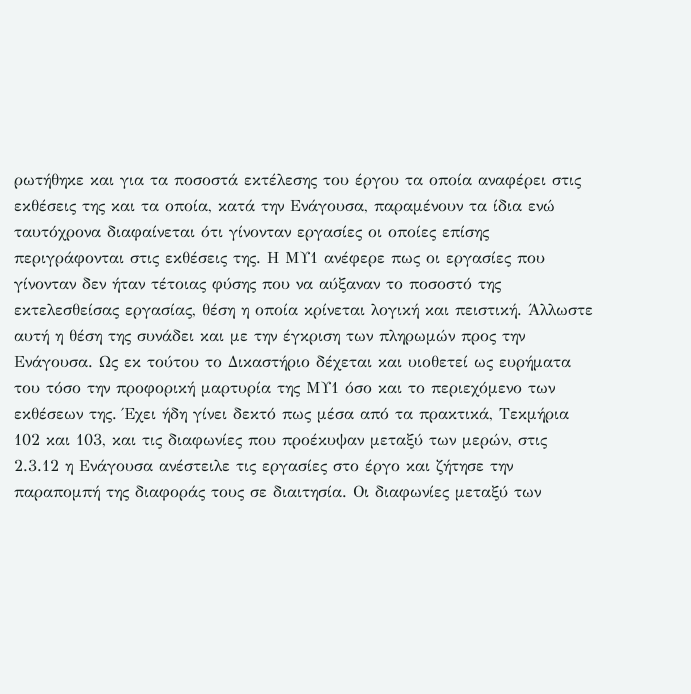ρωτήθηκε και για τα ποσοστά εκτέλεσης του έργου τα οποία αναφέρει στις εκθέσεις της και τα οποία, κατά την Ενάγουσα, παραμένουν τα ίδια ενώ ταυτόχρονα διαφαίνεται ότι γίνονταν εργασίες οι οποίες επίσης περιγράφονται στις εκθέσεις της. Η ΜΥ1 ανέφερε πως οι εργασίες που γίνονταν δεν ήταν τέτοιας φύσης που να αύξαναν το ποσοστό της εκτελεσθείσας εργασίας, θέση η οποία κρίνεται λογική και πειστική. Άλλωστε αυτή η θέση της συνάδει και με την έγκριση των πληρωμών προς την Ενάγουσα. Ως εκ τούτου το Δικαστήριο δέχεται και υιοθετεί ως ευρήματα του τόσο την προφορική μαρτυρία της ΜΥ1 όσο και το περιεχόμενο των εκθέσεων της. Έχει ήδη γίνει δεκτό πως μέσα από τα πρακτικά, Τεκμήρια 102 και 103, και τις διαφωνίες που προέκυψαν μεταξύ των μερών, στις 2.3.12 η Ενάγουσα ανέστειλε τις εργασίες στο έργο και ζήτησε την παραπομπή της διαφοράς τους σε διαιτησία. Οι διαφωνίες μεταξύ των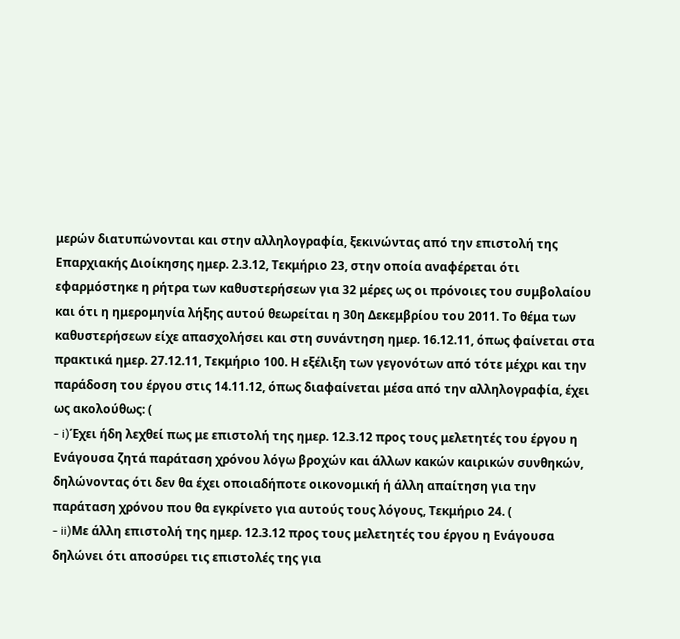μερών διατυπώνονται και στην αλληλογραφία, ξεκινώντας από την επιστολή της Επαρχιακής Διοίκησης ημερ. 2.3.12, Τεκμήριο 23, στην οποία αναφέρεται ότι εφαρμόστηκε η ρήτρα των καθυστερήσεων για 32 μέρες ως οι πρόνοιες του συμβολαίου και ότι η ημερομηνία λήξης αυτού θεωρείται η 30η Δεκεμβρίου του 2011. Το θέμα των καθυστερήσεων είχε απασχολήσει και στη συνάντηση ημερ. 16.12.11, όπως φαίνεται στα πρακτικά ημερ. 27.12.11, Τεκμήριο 100. Η εξέλιξη των γεγονότων από τότε μέχρι και την παράδοση του έργου στις 14.11.12, όπως διαφαίνεται μέσα από την αλληλογραφία, έχει ως ακολούθως: (
- i)Έχει ήδη λεχθεί πως με επιστολή της ημερ. 12.3.12 προς τους μελετητές του έργου η Ενάγουσα ζητά παράταση χρόνου λόγω βροχών και άλλων κακών καιρικών συνθηκών, δηλώνοντας ότι δεν θα έχει οποιαδήποτε οικονομική ή άλλη απαίτηση για την παράταση χρόνου που θα εγκρίνετο για αυτούς τους λόγους, Τεκμήριο 24. (
- ii)Με άλλη επιστολή της ημερ. 12.3.12 προς τους μελετητές του έργου η Ενάγουσα δηλώνει ότι αποσύρει τις επιστολές της για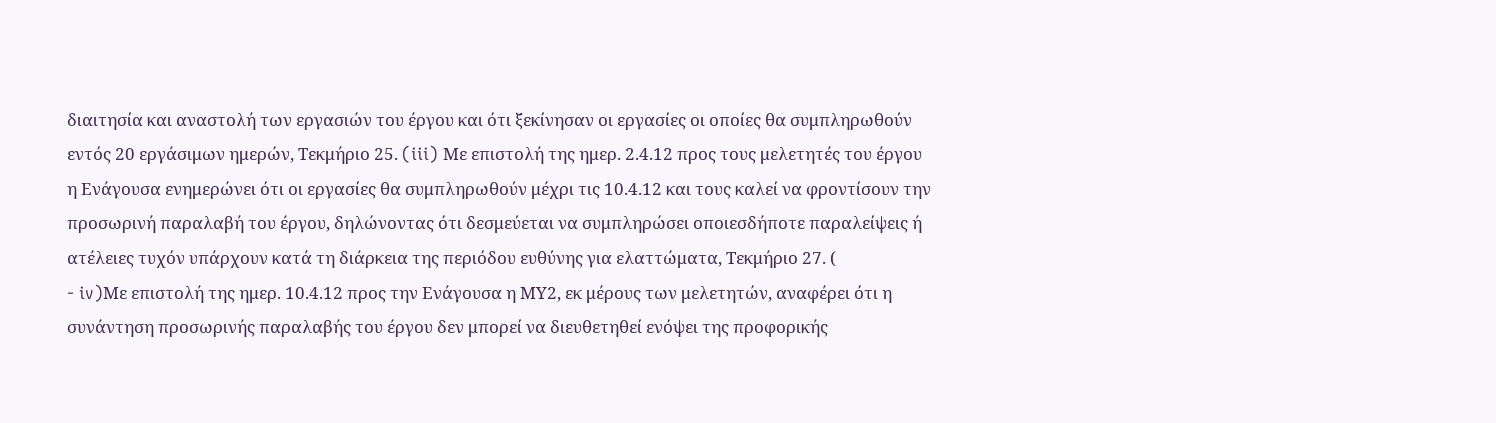διαιτησία και αναστολή των εργασιών του έργου και ότι ξεκίνησαν οι εργασίες οι οποίες θα συμπληρωθούν εντός 20 εργάσιμων ημερών, Τεκμήριο 25. (iii) Με επιστολή της ημερ. 2.4.12 προς τους μελετητές του έργου η Ενάγουσα ενημερώνει ότι οι εργασίες θα συμπληρωθούν μέχρι τις 10.4.12 και τους καλεί να φροντίσουν την προσωρινή παραλαβή του έργου, δηλώνοντας ότι δεσμεύεται να συμπληρώσει οποιεσδήποτε παραλείψεις ή ατέλειες τυχόν υπάρχουν κατά τη διάρκεια της περιόδου ευθύνης για ελαττώματα, Τεκμήριο 27. (
- iv)Με επιστολή της ημερ. 10.4.12 προς την Ενάγουσα η ΜΥ2, εκ μέρους των μελετητών, αναφέρει ότι η συνάντηση προσωρινής παραλαβής του έργου δεν μπορεί να διευθετηθεί ενόψει της προφορικής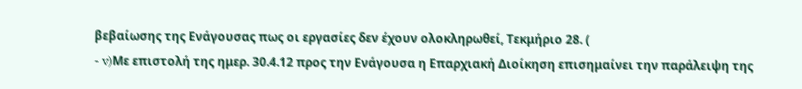βεβαίωσης της Ενάγουσας πως οι εργασίες δεν έχουν ολοκληρωθεί, Τεκμήριο 28. (
- v)Με επιστολή της ημερ. 30.4.12 προς την Ενάγουσα η Επαρχιακή Διοίκηση επισημαίνει την παράλειψη της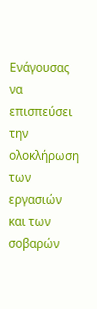Ενάγουσας να επισπεύσει την ολοκλήρωση των εργασιών και των σοβαρών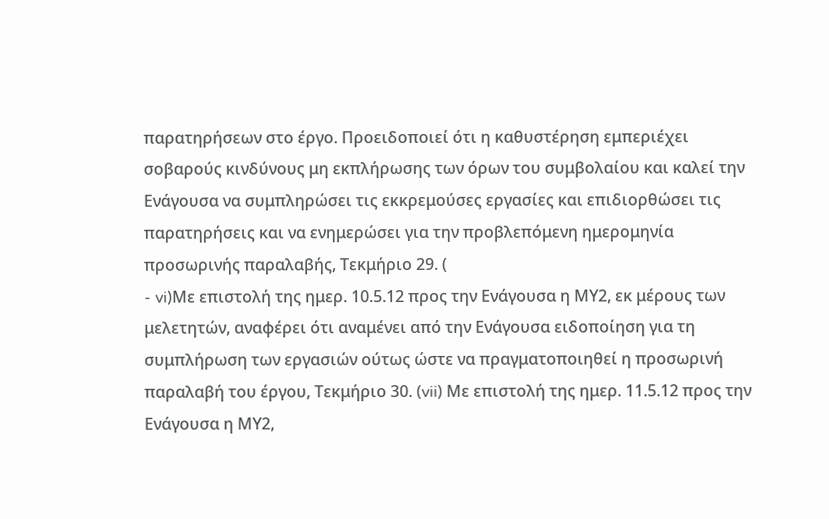παρατηρήσεων στο έργο. Προειδοποιεί ότι η καθυστέρηση εμπεριέχει σοβαρούς κινδύνους μη εκπλήρωσης των όρων του συμβολαίου και καλεί την Ενάγουσα να συμπληρώσει τις εκκρεμούσες εργασίες και επιδιορθώσει τις παρατηρήσεις και να ενημερώσει για την προβλεπόμενη ημερομηνία προσωρινής παραλαβής, Τεκμήριο 29. (
- vi)Με επιστολή της ημερ. 10.5.12 προς την Ενάγουσα η ΜΥ2, εκ μέρους των μελετητών, αναφέρει ότι αναμένει από την Ενάγουσα ειδοποίηση για τη συμπλήρωση των εργασιών ούτως ώστε να πραγματοποιηθεί η προσωρινή παραλαβή του έργου, Τεκμήριο 30. (vii) Με επιστολή της ημερ. 11.5.12 προς την Ενάγουσα η ΜΥ2,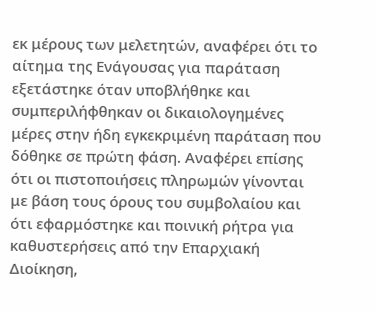εκ μέρους των μελετητών, αναφέρει ότι το αίτημα της Ενάγουσας για παράταση εξετάστηκε όταν υποβλήθηκε και συμπεριλήφθηκαν οι δικαιολογημένες μέρες στην ήδη εγκεκριμένη παράταση που δόθηκε σε πρώτη φάση. Αναφέρει επίσης ότι οι πιστοποιήσεις πληρωμών γίνονται με βάση τους όρους του συμβολαίου και ότι εφαρμόστηκε και ποινική ρήτρα για καθυστερήσεις από την Επαρχιακή Διοίκηση,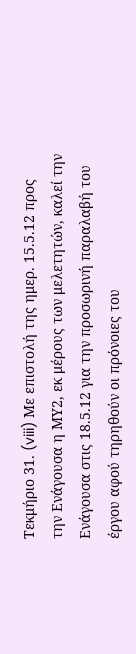Τεκμήριο 31. (viii) Με επιστολή της ημερ. 15.5.12 προς την Ενάγουσα η ΜΥ2, εκ μέρους των μελετητών, καλεί την Ενάγουσα στις 18.5.12 για την προσωρινή παραλαβή του έργου αφού τηρηθούν οι πρόνοιες του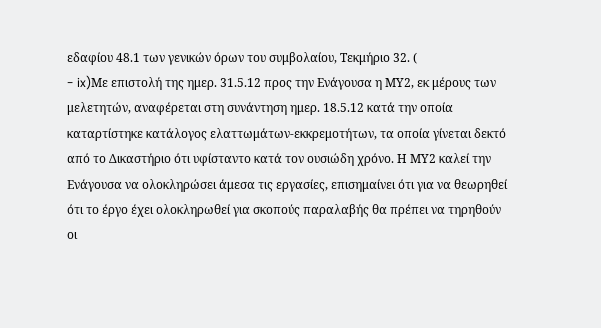εδαφίου 48.1 των γενικών όρων του συμβολαίου, Τεκμήριο 32. (
- ix)Με επιστολή της ημερ. 31.5.12 προς την Ενάγουσα η ΜΥ2, εκ μέρους των μελετητών, αναφέρεται στη συνάντηση ημερ. 18.5.12 κατά την οποία καταρτίστηκε κατάλογος ελαττωμάτων-εκκρεμοτήτων, τα οποία γίνεται δεκτό από το Δικαστήριο ότι υφίσταντο κατά τον ουσιώδη χρόνο. Η ΜΥ2 καλεί την Ενάγουσα να ολοκληρώσει άμεσα τις εργασίες, επισημαίνει ότι για να θεωρηθεί ότι το έργο έχει ολοκληρωθεί για σκοπούς παραλαβής θα πρέπει να τηρηθούν οι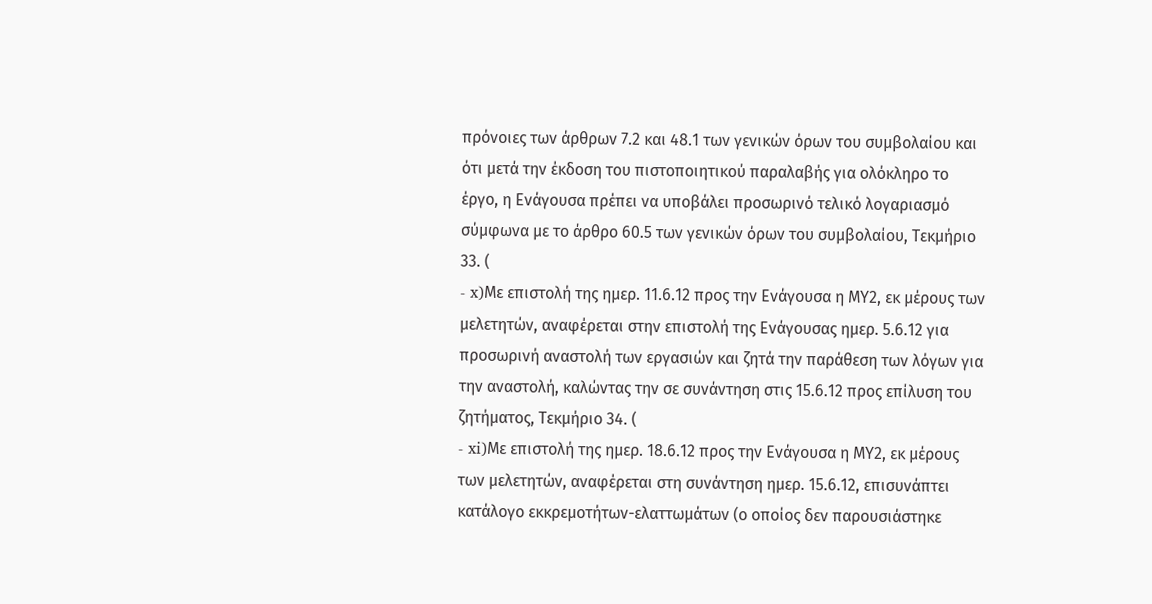πρόνοιες των άρθρων 7.2 και 48.1 των γενικών όρων του συμβολαίου και ότι μετά την έκδοση του πιστοποιητικού παραλαβής για ολόκληρο το έργο, η Ενάγουσα πρέπει να υποβάλει προσωρινό τελικό λογαριασμό σύμφωνα με το άρθρο 60.5 των γενικών όρων του συμβολαίου, Τεκμήριο 33. (
- x)Με επιστολή της ημερ. 11.6.12 προς την Ενάγουσα η ΜΥ2, εκ μέρους των μελετητών, αναφέρεται στην επιστολή της Ενάγουσας ημερ. 5.6.12 για προσωρινή αναστολή των εργασιών και ζητά την παράθεση των λόγων για την αναστολή, καλώντας την σε συνάντηση στις 15.6.12 προς επίλυση του ζητήματος, Τεκμήριο 34. (
- xi)Με επιστολή της ημερ. 18.6.12 προς την Ενάγουσα η ΜΥ2, εκ μέρους των μελετητών, αναφέρεται στη συνάντηση ημερ. 15.6.12, επισυνάπτει κατάλογο εκκρεμοτήτων-ελαττωμάτων (ο οποίος δεν παρουσιάστηκε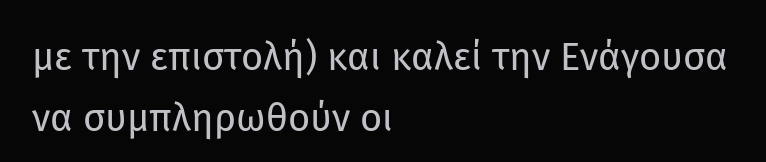με την επιστολή) και καλεί την Ενάγουσα να συμπληρωθούν οι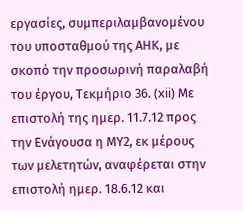εργασίες, συμπεριλαμβανομένου του υποσταθμού της ΑΗΚ, με σκοπό την προσωρινή παραλαβή του έργου, Τεκμήριο 36. (xii) Με επιστολή της ημερ. 11.7.12 προς την Ενάγουσα η ΜΥ2, εκ μέρους των μελετητών, αναφέρεται στην επιστολή ημερ. 18.6.12 και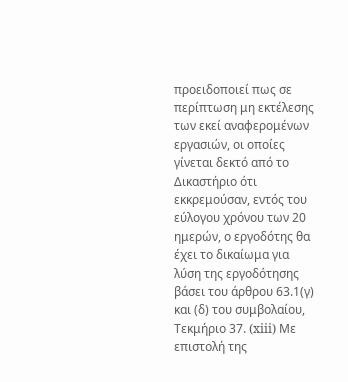προειδοποιεί πως σε περίπτωση μη εκτέλεσης των εκεί αναφερομένων εργασιών, οι οποίες γίνεται δεκτό από το Δικαστήριο ότι εκκρεμούσαν, εντός του εύλογου χρόνου των 20 ημερών, ο εργοδότης θα έχει το δικαίωμα για λύση της εργοδότησης βάσει του άρθρου 63.1(γ) και (δ) του συμβολαίου, Τεκμήριο 37. (xiii) Με επιστολή της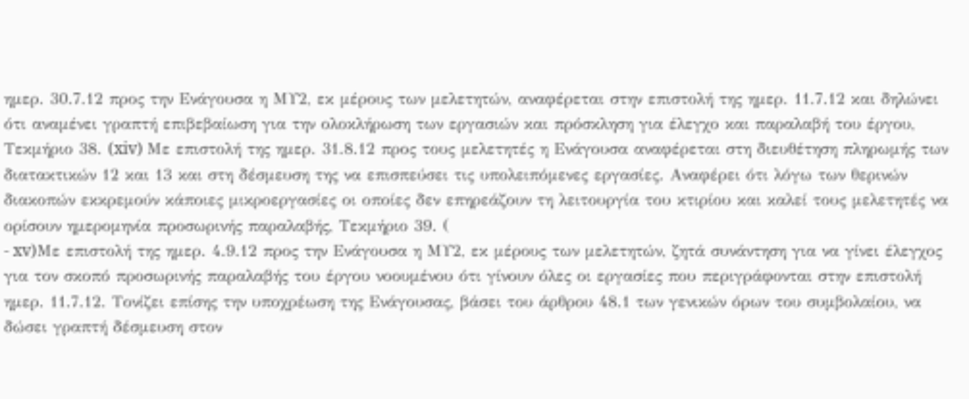ημερ. 30.7.12 προς την Ενάγουσα η ΜΥ2, εκ μέρους των μελετητών, αναφέρεται στην επιστολή της ημερ. 11.7.12 και δηλώνει ότι αναμένει γραπτή επιβεβαίωση για την ολοκλήρωση των εργασιών και πρόσκληση για έλεγχο και παραλαβή του έργου, Τεκμήριο 38. (xiv) Με επιστολή της ημερ. 31.8.12 προς τους μελετητές η Ενάγουσα αναφέρεται στη διευθέτηση πληρωμής των διατακτικών 12 και 13 και στη δέσμευση της να επισπεύσει τις υπολειπόμενες εργασίες. Αναφέρει ότι λόγω των θερινών διακοπών εκκρεμούν κάποιες μικροεργασίες οι οποίες δεν επηρεάζουν τη λειτουργία του κτιρίου και καλεί τους μελετητές να ορίσουν ημερομηνία προσωρινής παραλαβής, Τεκμήριο 39. (
- xv)Με επιστολή της ημερ. 4.9.12 προς την Ενάγουσα η ΜΥ2, εκ μέρους των μελετητών, ζητά συνάντηση για να γίνει έλεγχος για τον σκοπό προσωρινής παραλαβής του έργου νοουμένου ότι γίνουν όλες οι εργασίες που περιγράφονται στην επιστολή ημερ. 11.7.12. Τονίζει επίσης την υποχρέωση της Ενάγουσας, βάσει του άρθρου 48.1 των γενικών όρων του συμβολαίου, να δώσει γραπτή δέσμευση στον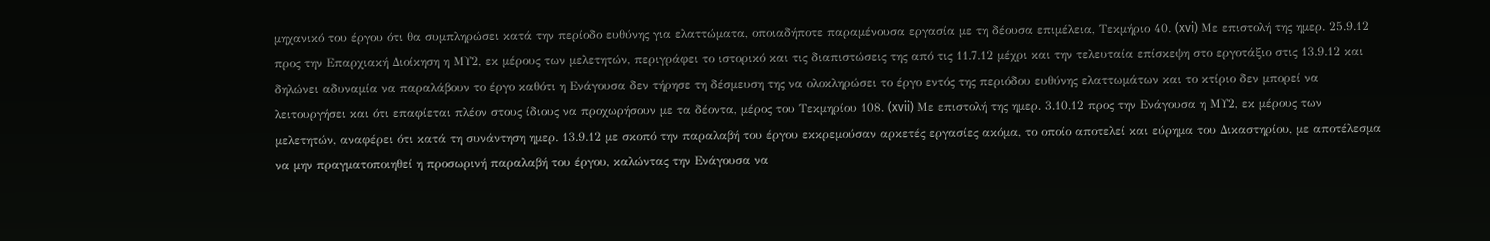μηχανικό του έργου ότι θα συμπληρώσει κατά την περίοδο ευθύνης για ελαττώματα, οποιαδήποτε παραμένουσα εργασία με τη δέουσα επιμέλεια, Τεκμήριο 40. (xvi) Με επιστολή της ημερ. 25.9.12 προς την Επαρχιακή Διοίκηση η ΜΥ2, εκ μέρους των μελετητών, περιγράφει το ιστορικό και τις διαπιστώσεις της από τις 11.7.12 μέχρι και την τελευταία επίσκεψη στο εργοτάξιο στις 13.9.12 και δηλώνει αδυναμία να παραλάβουν το έργο καθότι η Ενάγουσα δεν τήρησε τη δέσμευση της να ολοκληρώσει το έργο εντός της περιόδου ευθύνης ελαττωμάτων και το κτίριο δεν μπορεί να λειτουργήσει και ότι επαφίεται πλέον στους ίδιους να προχωρήσουν με τα δέοντα, μέρος του Τεκμηρίου 108. (xvii) Με επιστολή της ημερ. 3.10.12 προς την Ενάγουσα η ΜΥ2, εκ μέρους των μελετητών, αναφέρει ότι κατά τη συνάντηση ημερ. 13.9.12 με σκοπό την παραλαβή του έργου εκκρεμούσαν αρκετές εργασίες ακόμα, το οποίο αποτελεί και εύρημα του Δικαστηρίου, με αποτέλεσμα να μην πραγματοποιηθεί η προσωρινή παραλαβή του έργου, καλώντας την Ενάγουσα να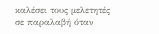καλέσει τους μελετητές σε παραλαβή όταν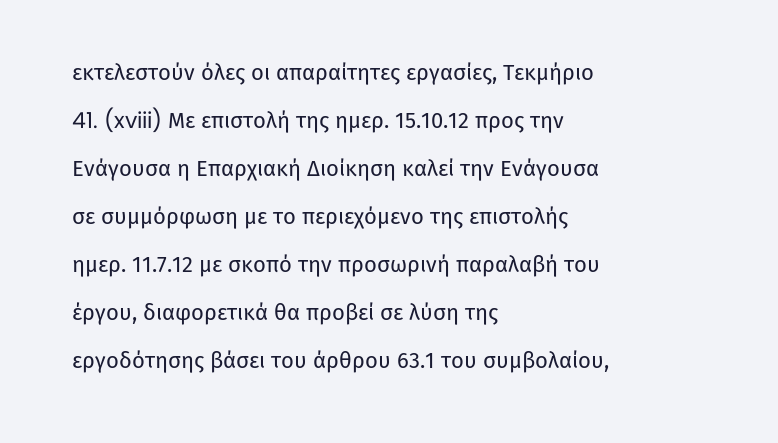εκτελεστούν όλες οι απαραίτητες εργασίες, Τεκμήριο 41. (xviii) Με επιστολή της ημερ. 15.10.12 προς την Ενάγουσα η Επαρχιακή Διοίκηση καλεί την Ενάγουσα σε συμμόρφωση με το περιεχόμενο της επιστολής ημερ. 11.7.12 με σκοπό την προσωρινή παραλαβή του έργου, διαφορετικά θα προβεί σε λύση της εργοδότησης βάσει του άρθρου 63.1 του συμβολαίου,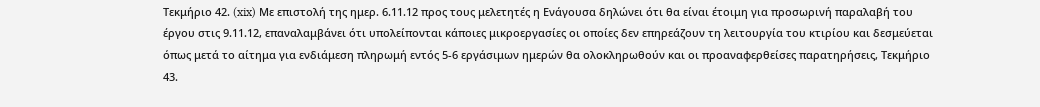Τεκμήριο 42. (xix) Με επιστολή της ημερ. 6.11.12 προς τους μελετητές η Ενάγουσα δηλώνει ότι θα είναι έτοιμη για προσωρινή παραλαβή του έργου στις 9.11.12, επαναλαμβάνει ότι υπολείπονται κάποιες μικροεργασίες οι οποίες δεν επηρεάζουν τη λειτουργία του κτιρίου και δεσμεύεται όπως μετά το αίτημα για ενδιάμεση πληρωμή εντός 5-6 εργάσιμων ημερών θα ολοκληρωθούν και οι προαναφερθείσες παρατηρήσεις, Τεκμήριο 43.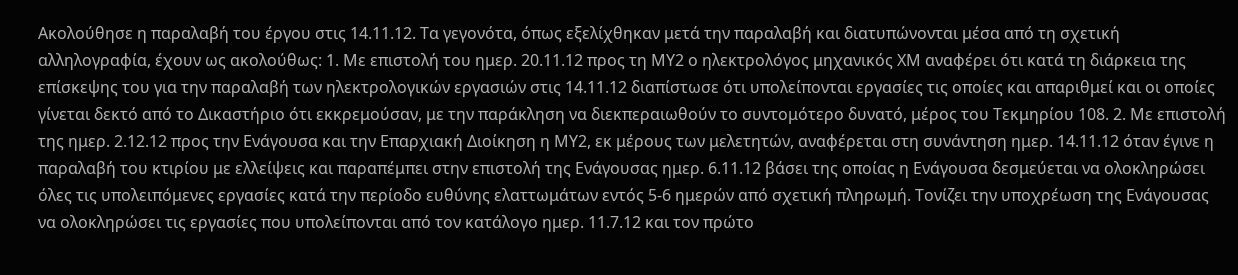Ακολούθησε η παραλαβή του έργου στις 14.11.12. Τα γεγονότα, όπως εξελίχθηκαν μετά την παραλαβή και διατυπώνονται μέσα από τη σχετική αλληλογραφία, έχουν ως ακολούθως: 1. Με επιστολή του ημερ. 20.11.12 προς τη ΜΥ2 ο ηλεκτρολόγος μηχανικός ΧΜ αναφέρει ότι κατά τη διάρκεια της επίσκεψης του για την παραλαβή των ηλεκτρολογικών εργασιών στις 14.11.12 διαπίστωσε ότι υπολείπονται εργασίες τις οποίες και απαριθμεί και οι οποίες γίνεται δεκτό από το Δικαστήριο ότι εκκρεμούσαν, με την παράκληση να διεκπεραιωθούν το συντομότερο δυνατό, μέρος του Τεκμηρίου 108. 2. Με επιστολή της ημερ. 2.12.12 προς την Ενάγουσα και την Επαρχιακή Διοίκηση η ΜΥ2, εκ μέρους των μελετητών, αναφέρεται στη συνάντηση ημερ. 14.11.12 όταν έγινε η παραλαβή του κτιρίου με ελλείψεις και παραπέμπει στην επιστολή της Ενάγουσας ημερ. 6.11.12 βάσει της οποίας η Ενάγουσα δεσμεύεται να ολοκληρώσει όλες τις υπολειπόμενες εργασίες κατά την περίοδο ευθύνης ελαττωμάτων εντός 5-6 ημερών από σχετική πληρωμή. Τονίζει την υποχρέωση της Ενάγουσας να ολοκληρώσει τις εργασίες που υπολείπονται από τον κατάλογο ημερ. 11.7.12 και τον πρώτο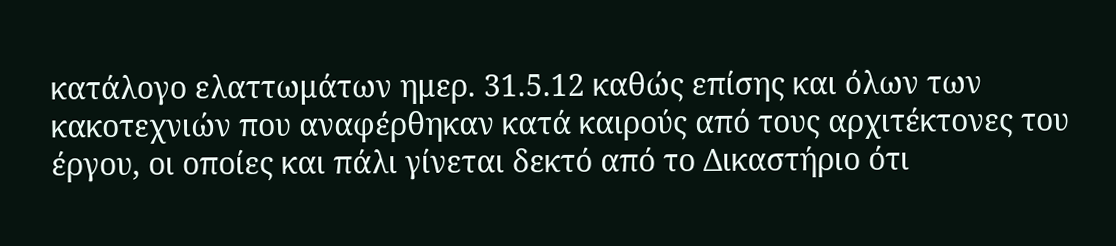κατάλογο ελαττωμάτων ημερ. 31.5.12 καθώς επίσης και όλων των κακοτεχνιών που αναφέρθηκαν κατά καιρούς από τους αρχιτέκτονες του έργου, οι οποίες και πάλι γίνεται δεκτό από το Δικαστήριο ότι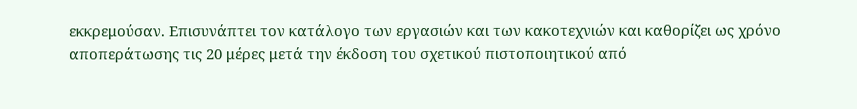εκκρεμούσαν. Επισυνάπτει τον κατάλογο των εργασιών και των κακοτεχνιών και καθορίζει ως χρόνο αποπεράτωσης τις 20 μέρες μετά την έκδοση του σχετικού πιστοποιητικού από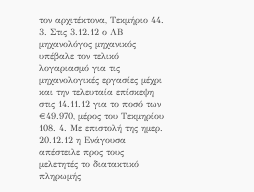τον αρχιτέκτονα, Τεκμήριο 44. 3. Στις 3.12.12 ο ΛΒ μηχανολόγος μηχανικός υπέβαλε τον τελικό λογαριασμό για τις μηχανολογικές εργασίες μέχρι και την τελευταία επίσκεψη στις 14.11.12 για το ποσό των €49.970, μέρος του Τεκμηρίου 108. 4. Με επιστολή της ημερ. 20.12.12 η Ενάγουσα απέστειλε προς τους μελετητές το διατακτικό πληρωμής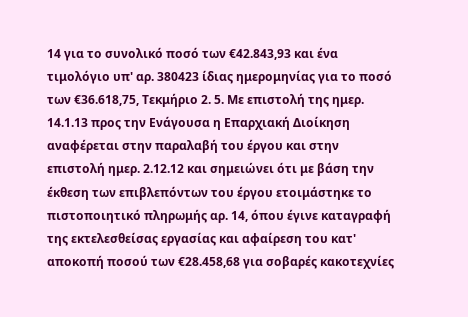14 για το συνολικό ποσό των €42.843,93 και ένα τιμολόγιο υπ' αρ. 380423 ίδιας ημερομηνίας για το ποσό των €36.618,75, Τεκμήριο 2. 5. Με επιστολή της ημερ. 14.1.13 προς την Ενάγουσα η Επαρχιακή Διοίκηση αναφέρεται στην παραλαβή του έργου και στην επιστολή ημερ. 2.12.12 και σημειώνει ότι με βάση την έκθεση των επιβλεπόντων του έργου ετοιμάστηκε το πιστοποιητικό πληρωμής αρ. 14, όπου έγινε καταγραφή της εκτελεσθείσας εργασίας και αφαίρεση του κατ' αποκοπή ποσού των €28.458,68 για σοβαρές κακοτεχνίες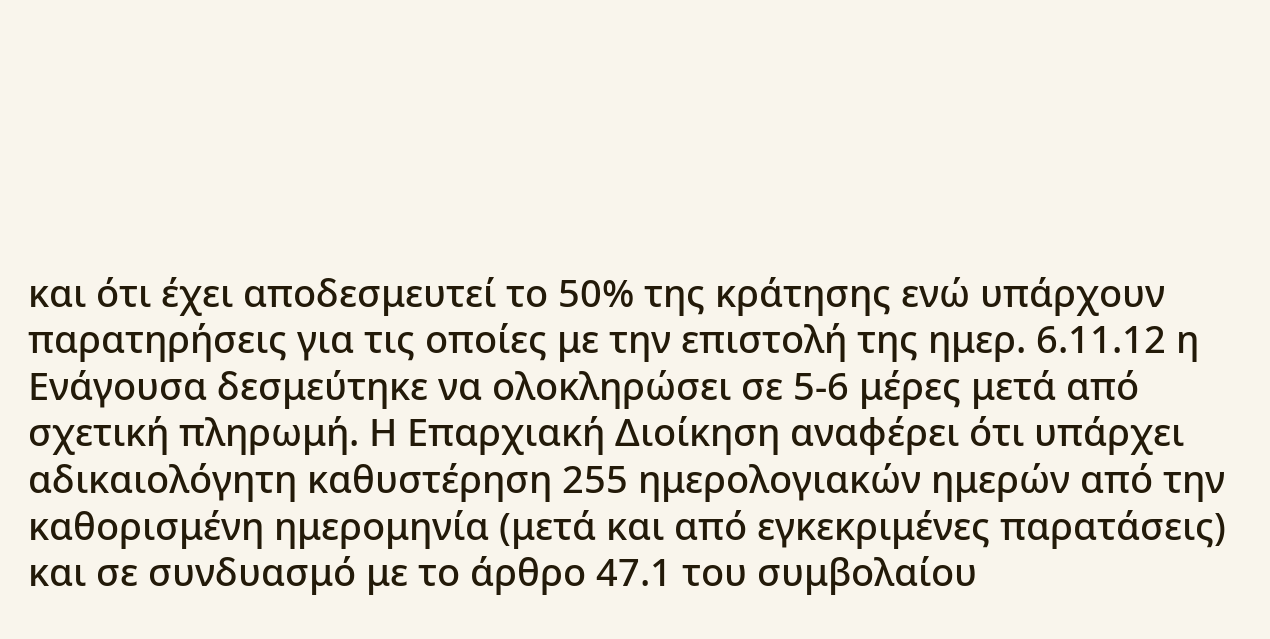και ότι έχει αποδεσμευτεί το 50% της κράτησης ενώ υπάρχουν παρατηρήσεις για τις οποίες με την επιστολή της ημερ. 6.11.12 η Ενάγουσα δεσμεύτηκε να ολοκληρώσει σε 5-6 μέρες μετά από σχετική πληρωμή. Η Επαρχιακή Διοίκηση αναφέρει ότι υπάρχει αδικαιολόγητη καθυστέρηση 255 ημερολογιακών ημερών από την καθορισμένη ημερομηνία (μετά και από εγκεκριμένες παρατάσεις) και σε συνδυασμό με το άρθρο 47.1 του συμβολαίου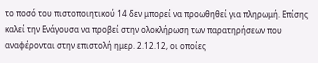το ποσό του πιστοποιητικού 14 δεν μπορεί να προωθηθεί για πληρωμή. Επίσης καλεί την Ενάγουσα να προβεί στην ολοκλήρωση των παρατηρήσεων που αναφέρονται στην επιστολή ημερ. 2.12.12, οι οποίες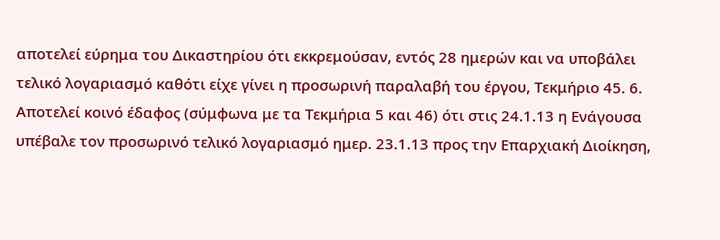αποτελεί εύρημα του Δικαστηρίου ότι εκκρεμούσαν, εντός 28 ημερών και να υποβάλει τελικό λογαριασμό καθότι είχε γίνει η προσωρινή παραλαβή του έργου, Τεκμήριο 45. 6. Αποτελεί κοινό έδαφος (σύμφωνα με τα Τεκμήρια 5 και 46) ότι στις 24.1.13 η Ενάγουσα υπέβαλε τον προσωρινό τελικό λογαριασμό ημερ. 23.1.13 προς την Επαρχιακή Διοίκηση,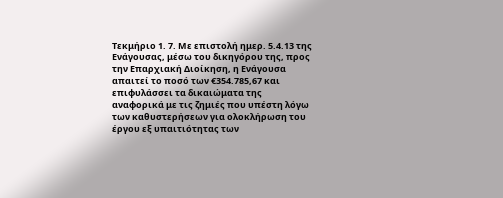Τεκμήριο 1. 7. Με επιστολή ημερ. 5.4.13 της Ενάγουσας, μέσω του δικηγόρου της, προς την Επαρχιακή Διοίκηση, η Ενάγουσα απαιτεί το ποσό των €354.785,67 και επιφυλάσσει τα δικαιώματα της αναφορικά με τις ζημιές που υπέστη λόγω των καθυστερήσεων για ολοκλήρωση του έργου εξ υπαιτιότητας των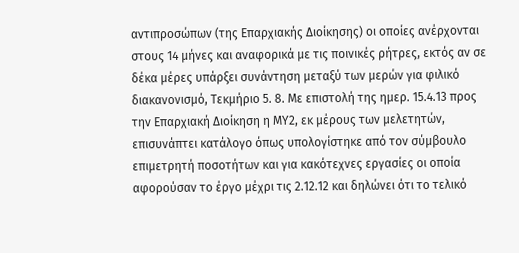αντιπροσώπων (της Επαρχιακής Διοίκησης) οι οποίες ανέρχονται στους 14 μήνες και αναφορικά με τις ποινικές ρήτρες, εκτός αν σε δέκα μέρες υπάρξει συνάντηση μεταξύ των μερών για φιλικό διακανονισμό, Τεκμήριο 5. 8. Με επιστολή της ημερ. 15.4.13 προς την Επαρχιακή Διοίκηση η ΜΥ2, εκ μέρους των μελετητών, επισυνάπτει κατάλογο όπως υπολογίστηκε από τον σύμβουλο επιμετρητή ποσοτήτων και για κακότεχνες εργασίες οι οποία αφορούσαν το έργο μέχρι τις 2.12.12 και δηλώνει ότι το τελικό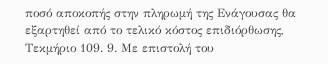ποσό αποκοπής στην πληρωμή της Ενάγουσας θα εξαρτηθεί από το τελικό κόστος επιδιόρθωσης, Τεκμήριο 109. 9. Με επιστολή του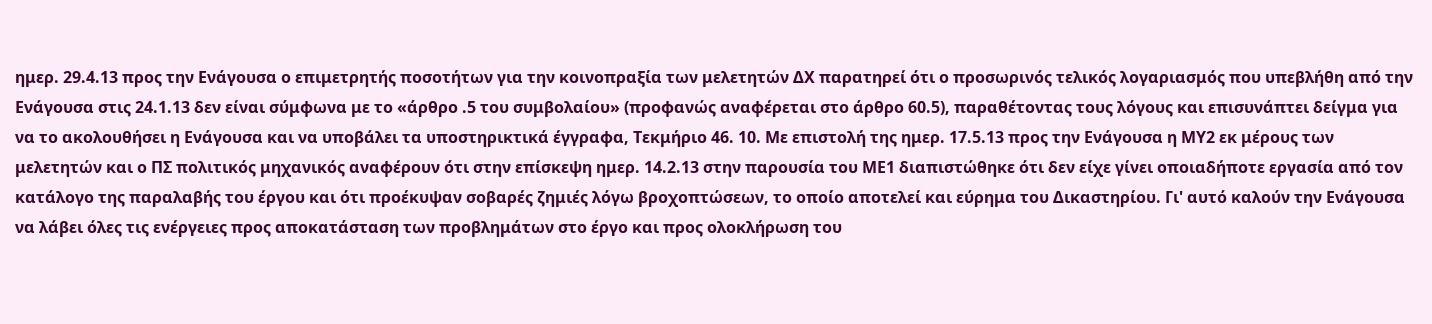ημερ. 29.4.13 προς την Ενάγουσα ο επιμετρητής ποσοτήτων για την κοινοπραξία των μελετητών ΔΧ παρατηρεί ότι ο προσωρινός τελικός λογαριασμός που υπεβλήθη από την Ενάγουσα στις 24.1.13 δεν είναι σύμφωνα με το «άρθρο .5 του συμβολαίου» (προφανώς αναφέρεται στο άρθρο 60.5), παραθέτοντας τους λόγους και επισυνάπτει δείγμα για να το ακολουθήσει η Ενάγουσα και να υποβάλει τα υποστηρικτικά έγγραφα, Τεκμήριο 46. 10. Με επιστολή της ημερ. 17.5.13 προς την Ενάγουσα η ΜΥ2 εκ μέρους των μελετητών και ο ΠΣ πολιτικός μηχανικός αναφέρουν ότι στην επίσκεψη ημερ. 14.2.13 στην παρουσία του ΜΕ1 διαπιστώθηκε ότι δεν είχε γίνει οποιαδήποτε εργασία από τον κατάλογο της παραλαβής του έργου και ότι προέκυψαν σοβαρές ζημιές λόγω βροχοπτώσεων, το οποίο αποτελεί και εύρημα του Δικαστηρίου. Γι' αυτό καλούν την Ενάγουσα να λάβει όλες τις ενέργειες προς αποκατάσταση των προβλημάτων στο έργο και προς ολοκλήρωση του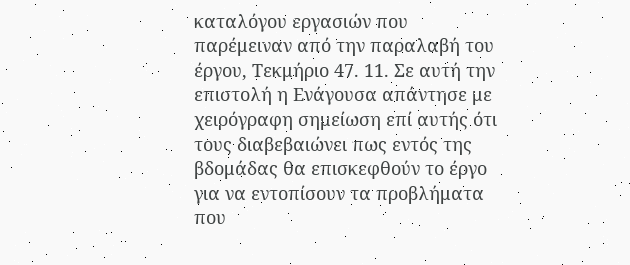καταλόγου εργασιών που παρέμειναν από την παραλαβή του έργου, Τεκμήριο 47. 11. Σε αυτή την επιστολή η Ενάγουσα απάντησε με χειρόγραφη σημείωση επί αυτής ότι τους διαβεβαιώνει πως εντός της βδομάδας θα επισκεφθούν το έργο για να εντοπίσουν τα προβλήματα που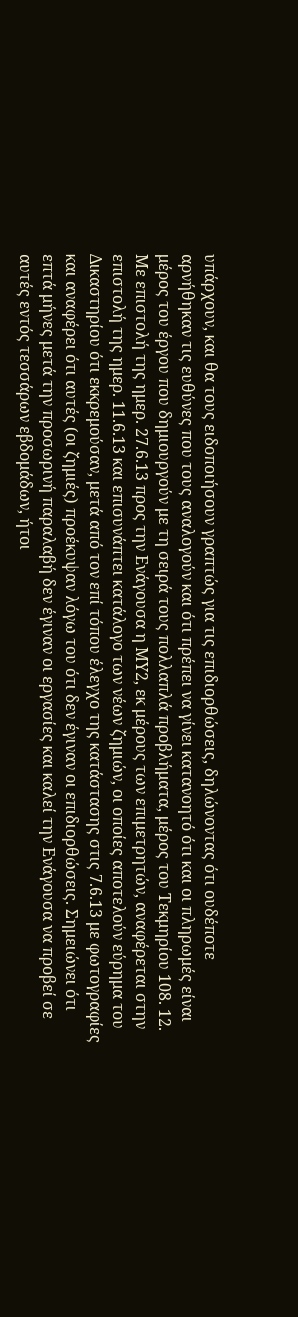υπάρχουν, και θα τους ειδοποιήσουν γραπτώς για τις επιδιορθώσεις, δηλώνοντας ότι ουδέποτε αρνήθηκαν τις ευθύνες που τους αναλογούν και ότι πρέπει να γίνει κατανοητό ότι και οι πληρωμές είναι μέρος του έργου που δημιουργούν με τη σειρά τους πολλαπλά προβλήματα, μέρος του Τεκμηρίου 108. 12. Με επιστολή της ημερ. 27.6.13 προς την Ενάγουσα η ΜΥ2, εκ μέρους των επιμετρητών, αναφέρεται στην επιστολή της ημερ. 11.6.13 και επισυνάπτει κατάλογο των νέων ζημιών, οι οποίες αποτελούν εύρημα του Δικαστηρίου ότι εκκρεμούσαν, μετά από τον επί τόπου έλεγχο της κατάστασης στις 7.6.13 με φωτογραφίες και αναφέρει ότι αυτές (οι ζημιές) προέκυψαν λόγω του ότι δεν έγιναν οι επιδιορθώσεις. Σημειώνει ότι επτά μήνες μετά την προσωρινή παραλαβή δεν έγιναν οι εργασίες και καλεί την Ενάγουσα να προβεί σε αυτές εντός τεσσάρων εβδομάδων, ήτοι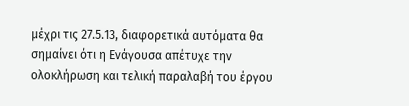μέχρι τις 27.5.13, διαφορετικά αυτόματα θα σημαίνει ότι η Ενάγουσα απέτυχε την ολοκλήρωση και τελική παραλαβή του έργου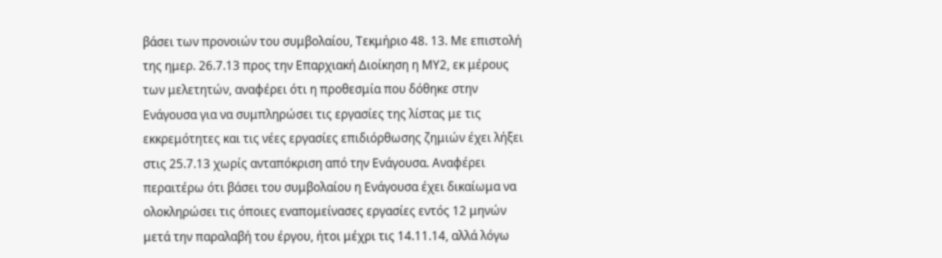βάσει των προνοιών του συμβολαίου, Τεκμήριο 48. 13. Με επιστολή της ημερ. 26.7.13 προς την Επαρχιακή Διοίκηση η ΜΥ2, εκ μέρους των μελετητών, αναφέρει ότι η προθεσμία που δόθηκε στην Ενάγουσα για να συμπληρώσει τις εργασίες της λίστας με τις εκκρεμότητες και τις νέες εργασίες επιδιόρθωσης ζημιών έχει λήξει στις 25.7.13 χωρίς ανταπόκριση από την Ενάγουσα. Αναφέρει περαιτέρω ότι βάσει του συμβολαίου η Ενάγουσα έχει δικαίωμα να ολοκληρώσει τις όποιες εναπομείνασες εργασίες εντός 12 μηνών μετά την παραλαβή του έργου, ήτοι μέχρι τις 14.11.14, αλλά λόγω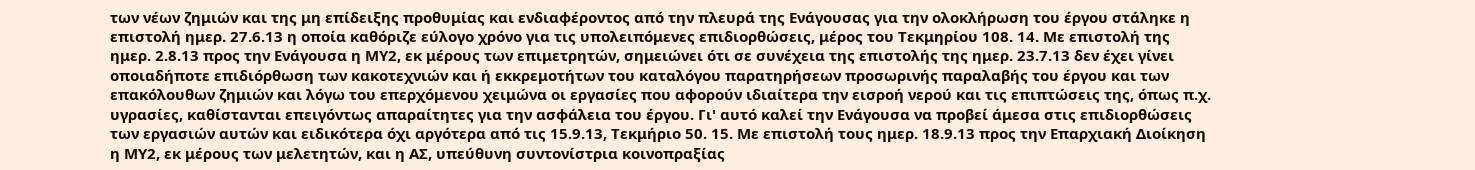των νέων ζημιών και της μη επίδειξης προθυμίας και ενδιαφέροντος από την πλευρά της Ενάγουσας για την ολοκλήρωση του έργου στάληκε η επιστολή ημερ. 27.6.13 η οποία καθόριζε εύλογο χρόνο για τις υπολειπόμενες επιδιορθώσεις, μέρος του Τεκμηρίου 108. 14. Με επιστολή της ημερ. 2.8.13 προς την Ενάγουσα η ΜΥ2, εκ μέρους των επιμετρητών, σημειώνει ότι σε συνέχεια της επιστολής της ημερ. 23.7.13 δεν έχει γίνει οποιαδήποτε επιδιόρθωση των κακοτεχνιών και ή εκκρεμοτήτων του καταλόγου παρατηρήσεων προσωρινής παραλαβής του έργου και των επακόλουθων ζημιών και λόγω του επερχόμενου χειμώνα οι εργασίες που αφορούν ιδιαίτερα την εισροή νερού και τις επιπτώσεις της, όπως π.χ. υγρασίες, καθίστανται επειγόντως απαραίτητες για την ασφάλεια του έργου. Γι' αυτό καλεί την Ενάγουσα να προβεί άμεσα στις επιδιορθώσεις των εργασιών αυτών και ειδικότερα όχι αργότερα από τις 15.9.13, Τεκμήριο 50. 15. Με επιστολή τους ημερ. 18.9.13 προς την Επαρχιακή Διοίκηση η ΜΥ2, εκ μέρους των μελετητών, και η ΑΣ, υπεύθυνη συντονίστρια κοινοπραξίας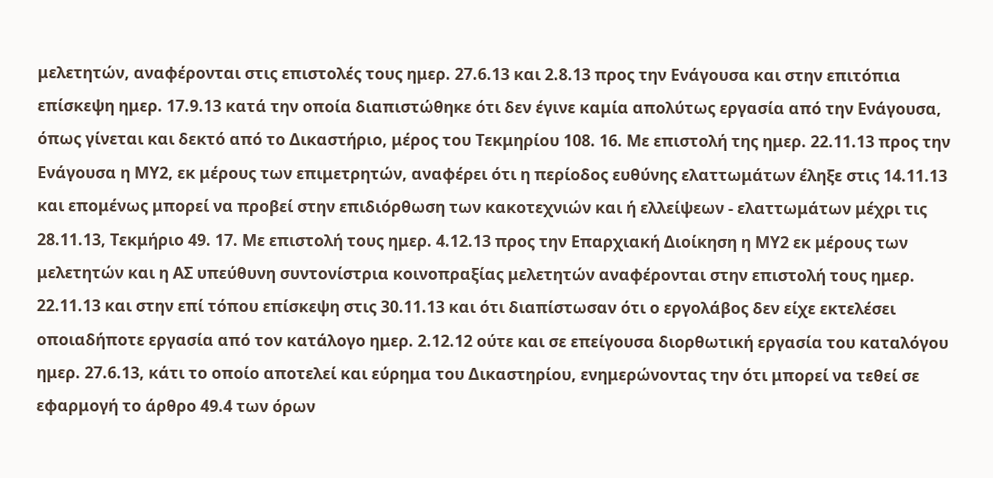μελετητών, αναφέρονται στις επιστολές τους ημερ. 27.6.13 και 2.8.13 προς την Ενάγουσα και στην επιτόπια επίσκεψη ημερ. 17.9.13 κατά την οποία διαπιστώθηκε ότι δεν έγινε καμία απολύτως εργασία από την Ενάγουσα, όπως γίνεται και δεκτό από το Δικαστήριο, μέρος του Τεκμηρίου 108. 16. Με επιστολή της ημερ. 22.11.13 προς την Ενάγουσα η ΜΥ2, εκ μέρους των επιμετρητών, αναφέρει ότι η περίοδος ευθύνης ελαττωμάτων έληξε στις 14.11.13 και επομένως μπορεί να προβεί στην επιδιόρθωση των κακοτεχνιών και ή ελλείψεων - ελαττωμάτων μέχρι τις 28.11.13, Τεκμήριο 49. 17. Με επιστολή τους ημερ. 4.12.13 προς την Επαρχιακή Διοίκηση η ΜΥ2 εκ μέρους των μελετητών και η ΑΣ υπεύθυνη συντονίστρια κοινοπραξίας μελετητών αναφέρονται στην επιστολή τους ημερ. 22.11.13 και στην επί τόπου επίσκεψη στις 30.11.13 και ότι διαπίστωσαν ότι ο εργολάβος δεν είχε εκτελέσει οποιαδήποτε εργασία από τον κατάλογο ημερ. 2.12.12 ούτε και σε επείγουσα διορθωτική εργασία του καταλόγου ημερ. 27.6.13, κάτι το οποίο αποτελεί και εύρημα του Δικαστηρίου, ενημερώνοντας την ότι μπορεί να τεθεί σε εφαρμογή το άρθρο 49.4 των όρων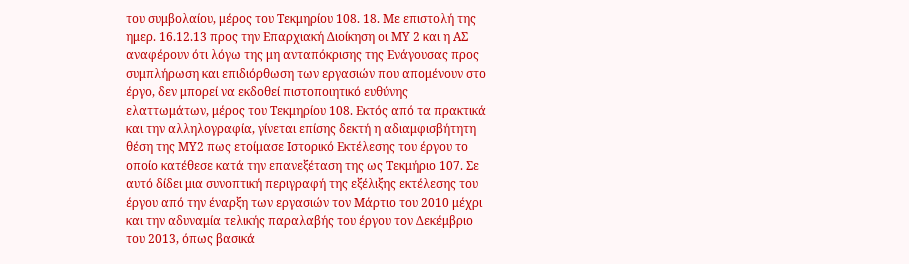του συμβολαίου, μέρος του Τεκμηρίου 108. 18. Με επιστολή της ημερ. 16.12.13 προς την Επαρχιακή Διοίκηση οι ΜΥ 2 και η ΑΣ αναφέρουν ότι λόγω της μη ανταπόκρισης της Ενάγουσας προς συμπλήρωση και επιδιόρθωση των εργασιών που απομένουν στο έργο, δεν μπορεί να εκδοθεί πιστοποιητικό ευθύνης ελαττωμάτων, μέρος του Τεκμηρίου 108. Εκτός από τα πρακτικά και την αλληλογραφία, γίνεται επίσης δεκτή η αδιαμφισβήτητη θέση της ΜΥ2 πως ετοίμασε Ιστορικό Εκτέλεσης του έργου το οποίο κατέθεσε κατά την επανεξέταση της ως Τεκμήριο 107. Σε αυτό δίδει μια συνοπτική περιγραφή της εξέλιξης εκτέλεσης του έργου από την έναρξη των εργασιών τον Μάρτιο του 2010 μέχρι και την αδυναμία τελικής παραλαβής του έργου τον Δεκέμβριο του 2013, όπως βασικά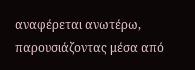αναφέρεται ανωτέρω, παρουσιάζοντας μέσα από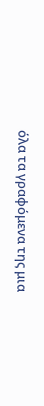όλα τα γραφόμενα της μια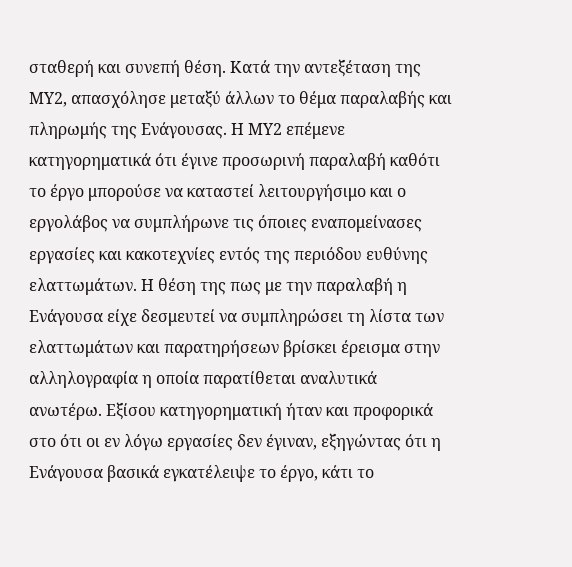σταθερή και συνεπή θέση. Κατά την αντεξέταση της ΜΥ2, απασχόλησε μεταξύ άλλων το θέμα παραλαβής και πληρωμής της Ενάγουσας. Η ΜΥ2 επέμενε κατηγορηματικά ότι έγινε προσωρινή παραλαβή καθότι το έργο μπορούσε να καταστεί λειτουργήσιμο και ο εργολάβος να συμπλήρωνε τις όποιες εναπομείνασες εργασίες και κακοτεχνίες εντός της περιόδου ευθύνης ελαττωμάτων. Η θέση της πως με την παραλαβή η Ενάγουσα είχε δεσμευτεί να συμπληρώσει τη λίστα των ελαττωμάτων και παρατηρήσεων βρίσκει έρεισμα στην αλληλογραφία η οποία παρατίθεται αναλυτικά ανωτέρω. Εξίσου κατηγορηματική ήταν και προφορικά στο ότι οι εν λόγω εργασίες δεν έγιναν, εξηγώντας ότι η Ενάγουσα βασικά εγκατέλειψε το έργο, κάτι το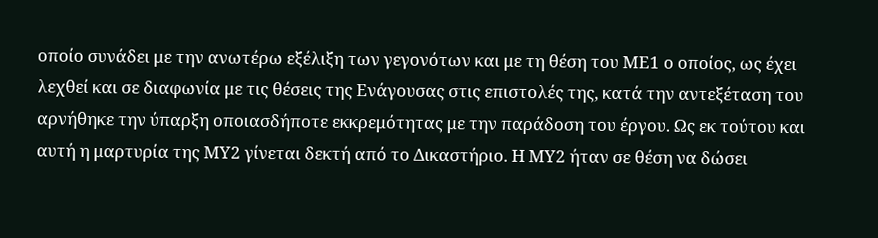οποίο συνάδει με την ανωτέρω εξέλιξη των γεγονότων και με τη θέση του ΜΕ1 ο οποίος, ως έχει λεχθεί και σε διαφωνία με τις θέσεις της Ενάγουσας στις επιστολές της, κατά την αντεξέταση του αρνήθηκε την ύπαρξη οποιασδήποτε εκκρεμότητας με την παράδοση του έργου. Ως εκ τούτου και αυτή η μαρτυρία της ΜΥ2 γίνεται δεκτή από το Δικαστήριο. Η ΜΥ2 ήταν σε θέση να δώσει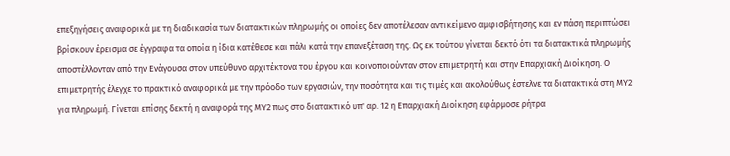επεξηγήσεις αναφορικά με τη διαδικασία των διατακτικών πληρωμής οι οποίες δεν αποτέλεσαν αντικείμενο αμφισβήτησης και εν πάση περιπτώσει βρίσκουν έρεισμα σε έγγραφα τα οποία η ίδια κατέθεσε και πάλι κατά την επανεξέταση της. Ως εκ τούτου γίνεται δεκτό ότι τα διατακτικά πληρωμής αποστέλλονταν από την Ενάγουσα στον υπεύθυνο αρχιτέκτονα του έργου και κοινοποιούνταν στον επιμετρητή και στην Επαρχιακή Διοίκηση. Ο επιμετρητής έλεγχε το πρακτικό αναφορικά με την πρόοδο των εργασιών, την ποσότητα και τις τιμές και ακολούθως έστελνε τα διατακτικά στη ΜΥ2 για πληρωμή. Γίνεται επίσης δεκτή η αναφορά της ΜΥ2 πως στο διατακτικό υπ' αρ. 12 η Επαρχιακή Διοίκηση εφάρμοσε ρήτρα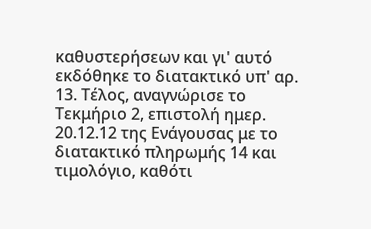καθυστερήσεων και γι' αυτό εκδόθηκε το διατακτικό υπ' αρ. 13. Τέλος, αναγνώρισε το Τεκμήριο 2, επιστολή ημερ. 20.12.12 της Ενάγουσας με το διατακτικό πληρωμής 14 και τιμολόγιο, καθότι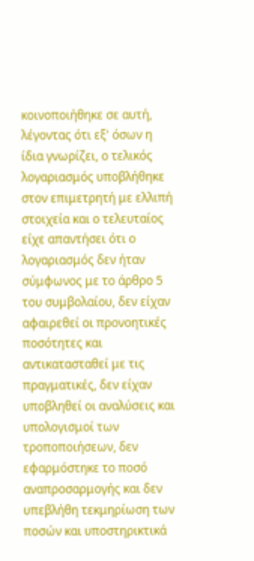κοινοποιήθηκε σε αυτή, λέγοντας ότι εξ' όσων η ίδια γνωρίζει, ο τελικός λογαριασμός υποβλήθηκε στον επιμετρητή με ελλιπή στοιχεία και ο τελευταίος είχε απαντήσει ότι ο λογαριασμός δεν ήταν σύμφωνος με το άρθρο 5 του συμβολαίου, δεν είχαν αφαιρεθεί οι προνοητικές ποσότητες και αντικατασταθεί με τις πραγματικές, δεν είχαν υποβληθεί οι αναλύσεις και υπολογισμοί των τροποποιήσεων, δεν εφαρμόστηκε το ποσό αναπροσαρμογής και δεν υπεβλήθη τεκμηρίωση των ποσών και υποστηρικτικά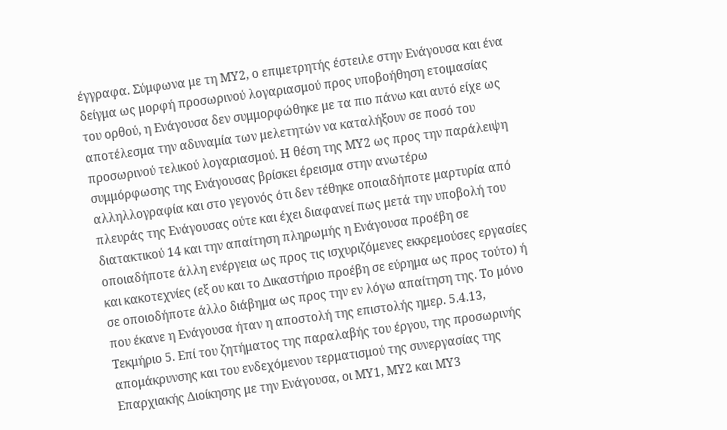έγγραφα. Σύμφωνα με τη ΜΥ2, ο επιμετρητής έστειλε στην Ενάγουσα και ένα δείγμα ως μορφή προσωρινού λογαριασμού προς υποβοήθηση ετοιμασίας του ορθού, η Ενάγουσα δεν συμμορφώθηκε με τα πιο πάνω και αυτό είχε ως αποτέλεσμα την αδυναμία των μελετητών να καταλήξουν σε ποσό του προσωρινού τελικού λογαριασμού. Η θέση της ΜΥ2 ως προς την παράλειψη συμμόρφωσης της Ενάγουσας βρίσκει έρεισμα στην ανωτέρω αλληλλογραφία και στο γεγονός ότι δεν τέθηκε οποιαδήποτε μαρτυρία από πλευράς της Ενάγουσας ούτε και έχει διαφανεί πως μετά την υποβολή του διατακτικού 14 και την απαίτηση πληρωμής η Ενάγουσα προέβη σε οποιαδήποτε άλλη ενέργεια ως προς τις ισχυριζόμενες εκκρεμούσες εργασίες και κακοτεχνίες (εξ ου και το Δικαστήριο προέβη σε εύρημα ως προς τούτο) ή σε οποιοδήποτε άλλο διάβημα ως προς την εν λόγω απαίτηση της. Το μόνο που έκανε η Ενάγουσα ήταν η αποστολή της επιστολής ημερ. 5.4.13, Τεκμήριο 5. Επί του ζητήματος της παραλαβής του έργου, της προσωρινής απομάκρυνσης και του ενδεχόμενου τερματισμού της συνεργασίας της Επαρχιακής Διοίκησης με την Ενάγουσα, οι ΜΥ1, ΜΥ2 και ΜΥ3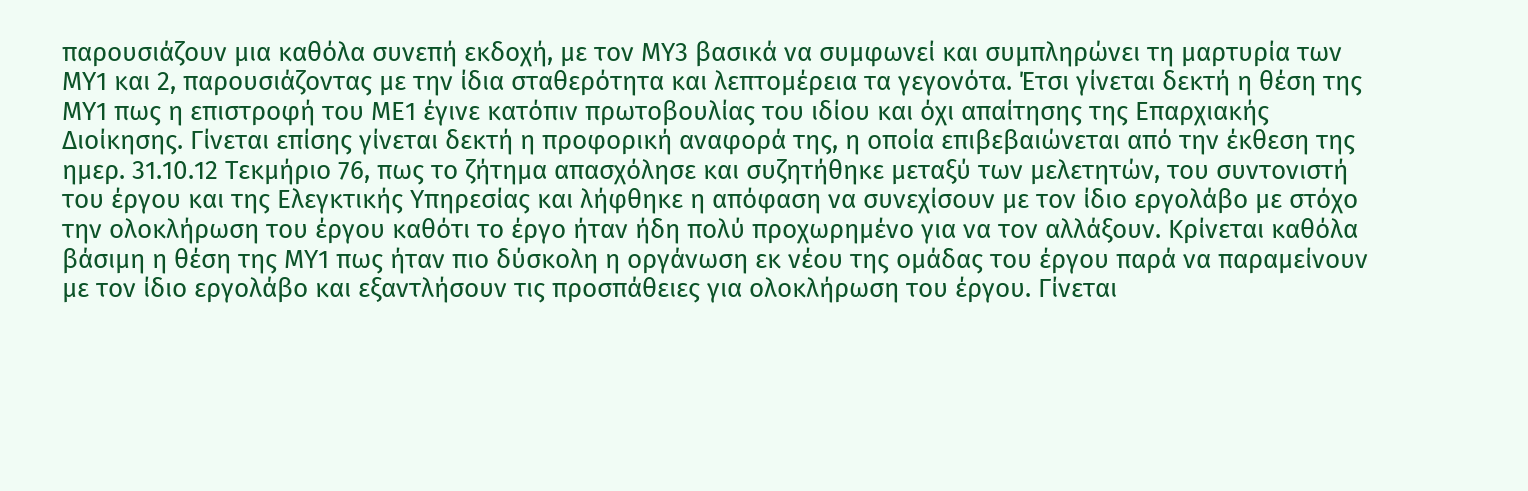παρουσιάζουν μια καθόλα συνεπή εκδοχή, με τον ΜΥ3 βασικά να συμφωνεί και συμπληρώνει τη μαρτυρία των ΜΥ1 και 2, παρουσιάζοντας με την ίδια σταθερότητα και λεπτομέρεια τα γεγονότα. Έτσι γίνεται δεκτή η θέση της ΜΥ1 πως η επιστροφή του ΜΕ1 έγινε κατόπιν πρωτοβουλίας του ιδίου και όχι απαίτησης της Επαρχιακής Διοίκησης. Γίνεται επίσης γίνεται δεκτή η προφορική αναφορά της, η οποία επιβεβαιώνεται από την έκθεση της ημερ. 31.10.12 Τεκμήριο 76, πως το ζήτημα απασχόλησε και συζητήθηκε μεταξύ των μελετητών, του συντονιστή του έργου και της Ελεγκτικής Υπηρεσίας και λήφθηκε η απόφαση να συνεχίσουν με τον ίδιο εργολάβο με στόχο την ολοκλήρωση του έργου καθότι το έργο ήταν ήδη πολύ προχωρημένο για να τον αλλάξουν. Κρίνεται καθόλα βάσιμη η θέση της ΜΥ1 πως ήταν πιο δύσκολη η οργάνωση εκ νέου της ομάδας του έργου παρά να παραμείνουν με τον ίδιο εργολάβο και εξαντλήσουν τις προσπάθειες για ολοκλήρωση του έργου. Γίνεται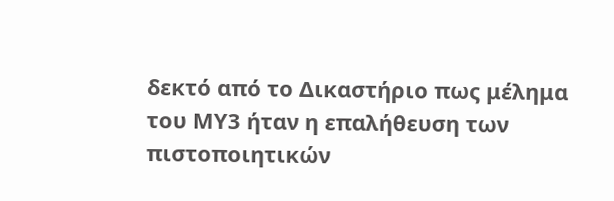δεκτό από το Δικαστήριο πως μέλημα του ΜΥ3 ήταν η επαλήθευση των πιστοποιητικών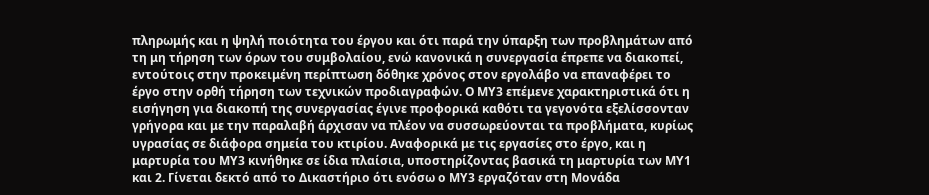πληρωμής και η ψηλή ποιότητα του έργου και ότι παρά την ύπαρξη των προβλημάτων από τη μη τήρηση των όρων του συμβολαίου, ενώ κανονικά η συνεργασία έπρεπε να διακοπεί, εντούτοις στην προκειμένη περίπτωση δόθηκε χρόνος στον εργολάβο να επαναφέρει το έργο στην ορθή τήρηση των τεχνικών προδιαγραφών. Ο ΜΥ3 επέμενε χαρακτηριστικά ότι η εισήγηση για διακοπή της συνεργασίας έγινε προφορικά καθότι τα γεγονότα εξελίσσονταν γρήγορα και με την παραλαβή άρχισαν να πλέον να συσσωρεύονται τα προβλήματα, κυρίως υγρασίας σε διάφορα σημεία του κτιρίου. Αναφορικά με τις εργασίες στο έργο, και η μαρτυρία του ΜΥ3 κινήθηκε σε ίδια πλαίσια, υποστηρίζοντας βασικά τη μαρτυρία των ΜΥ1 και 2. Γίνεται δεκτό από το Δικαστήριο ότι ενόσω ο ΜΥ3 εργαζόταν στη Μονάδα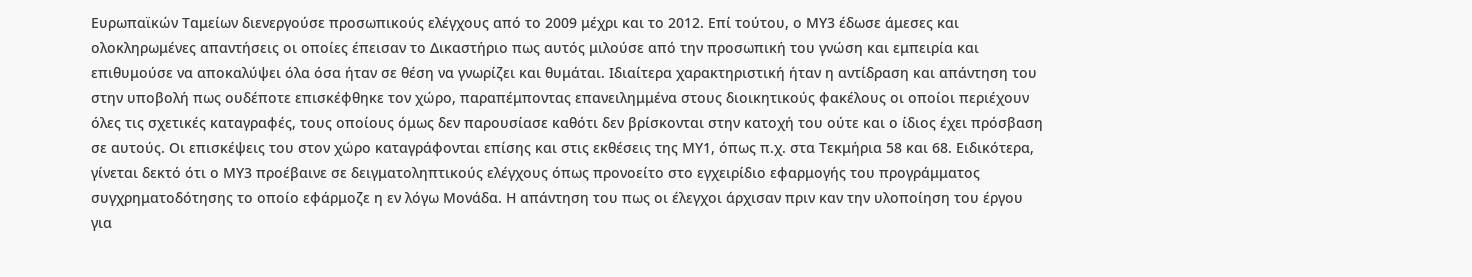Ευρωπαϊκών Ταμείων διενεργούσε προσωπικούς ελέγχους από το 2009 μέχρι και το 2012. Επί τούτου, ο ΜΥ3 έδωσε άμεσες και ολοκληρωμένες απαντήσεις οι οποίες έπεισαν το Δικαστήριο πως αυτός μιλούσε από την προσωπική του γνώση και εμπειρία και επιθυμούσε να αποκαλύψει όλα όσα ήταν σε θέση να γνωρίζει και θυμάται. Ιδιαίτερα χαρακτηριστική ήταν η αντίδραση και απάντηση του στην υποβολή πως ουδέποτε επισκέφθηκε τον χώρο, παραπέμποντας επανειλημμένα στους διοικητικούς φακέλους οι οποίοι περιέχουν όλες τις σχετικές καταγραφές, τους οποίους όμως δεν παρουσίασε καθότι δεν βρίσκονται στην κατοχή του ούτε και ο ίδιος έχει πρόσβαση σε αυτούς. Οι επισκέψεις του στον χώρο καταγράφονται επίσης και στις εκθέσεις της ΜΥ1, όπως π.χ. στα Τεκμήρια 58 και 68. Ειδικότερα, γίνεται δεκτό ότι ο ΜΥ3 προέβαινε σε δειγματοληπτικούς ελέγχους όπως προνοείτο στο εγχειρίδιο εφαρμογής του προγράμματος συγχρηματοδότησης το οποίο εφάρμοζε η εν λόγω Μονάδα. Η απάντηση του πως οι έλεγχοι άρχισαν πριν καν την υλοποίηση του έργου για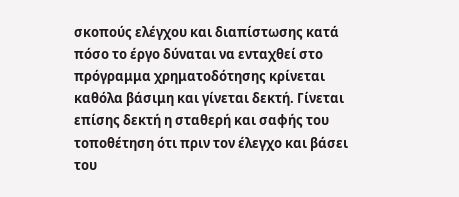σκοπούς ελέγχου και διαπίστωσης κατά πόσο το έργο δύναται να ενταχθεί στο πρόγραμμα χρηματοδότησης κρίνεται καθόλα βάσιμη και γίνεται δεκτή. Γίνεται επίσης δεκτή η σταθερή και σαφής του τοποθέτηση ότι πριν τον έλεγχο και βάσει του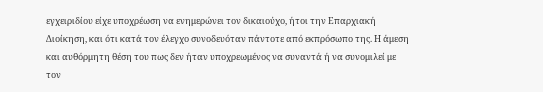εγχειριδίου είχε υποχρέωση να ενημερώνει τον δικαιούχο, ήτοι την Επαρχιακή Διοίκηση, και ότι κατά τον έλεγχο συνοδευόταν πάντοτε από εκπρόσωπο της. Η άμεση και αυθόρμητη θέση του πως δεν ήταν υποχρεωμένος να συναντά ή να συνομιλεί με τον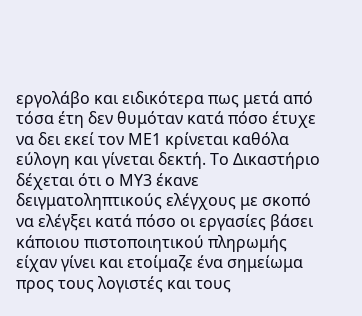εργολάβο και ειδικότερα πως μετά από τόσα έτη δεν θυμόταν κατά πόσο έτυχε να δει εκεί τον ΜΕ1 κρίνεται καθόλα εύλογη και γίνεται δεκτή. Το Δικαστήριο δέχεται ότι ο ΜΥ3 έκανε δειγματοληπτικούς ελέγχους με σκοπό να ελέγξει κατά πόσο οι εργασίες βάσει κάποιου πιστοποιητικού πληρωμής είχαν γίνει και ετοίμαζε ένα σημείωμα προς τους λογιστές και τους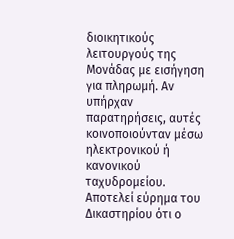διοικητικούς λειτουργούς της Μονάδας με εισήγηση για πληρωμή. Αν υπήρχαν παρατηρήσεις, αυτές κοινοποιούνταν μέσω ηλεκτρονικού ή κανονικού ταχυδρομείου. Αποτελεί εύρημα του Δικαστηρίου ότι ο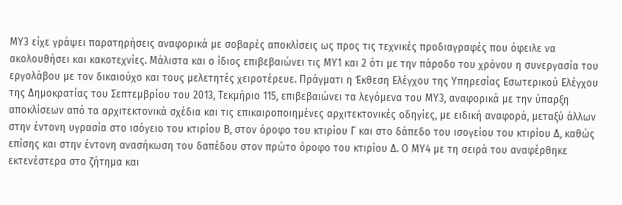ΜΥ3 είχε γράψει παρατηρήσεις αναφορικά με σοβαρές αποκλίσεις ως προς τις τεχνικές προδιαγραφές που όφειλε να ακολουθήσει και κακοτεχνίες. Μάλιστα και ο ίδιος επιβεβαιώνει τις ΜΥ1 και 2 ότι με την πάροδο του χρόνου η συνεργασία του εργολάβου με τον δικαιούχο και τους μελετητές χειροτέρευε. Πράγματι η Έκθεση Ελέγχου της Υπηρεσίας Εσωτερικού Ελέγχου της Δημοκρατίας του Σεπτεμβρίου του 2013, Τεκμήριο 115, επιβεβαιώνει τα λεγόμενα του ΜΥ3, αναφορικά με την ύπαρξη αποκλίσεων από τα αρχιτεκτονικά σχέδια και τις επικαιροποιημένες αρχιτεκτονικές οδηγίες, με ειδική αναφορά, μεταξύ άλλων στην έντονη υγρασία στο ισόγειο του κτιρίου Β, στον όροφο του κτιρίου Γ και στο δάπεδο του ισογείου του κτιρίου Δ, καθώς επίσης και στην έντονη ανασήκωση του δαπέδου στον πρώτο όροφο του κτιρίου Δ. Ο ΜΥ4 με τη σειρά του αναφέρθηκε εκτενέστερα στο ζήτημα και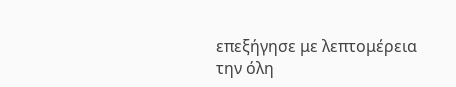επεξήγησε με λεπτομέρεια την όλη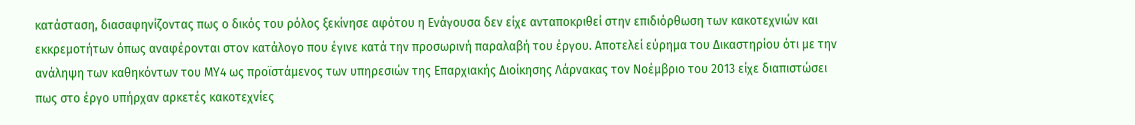κατάσταση, διασαφηνίζοντας πως ο δικός του ρόλος ξεκίνησε αφότου η Ενάγουσα δεν είχε ανταποκριθεί στην επιδιόρθωση των κακοτεχνιών και εκκρεμοτήτων όπως αναφέρονται στον κατάλογο που έγινε κατά την προσωρινή παραλαβή του έργου. Αποτελεί εύρημα του Δικαστηρίου ότι με την ανάληψη των καθηκόντων του ΜΥ4 ως προϊστάμενος των υπηρεσιών της Επαρχιακής Διοίκησης Λάρνακας τον Νοέμβριο του 2013 είχε διαπιστώσει πως στο έργο υπήρχαν αρκετές κακοτεχνίες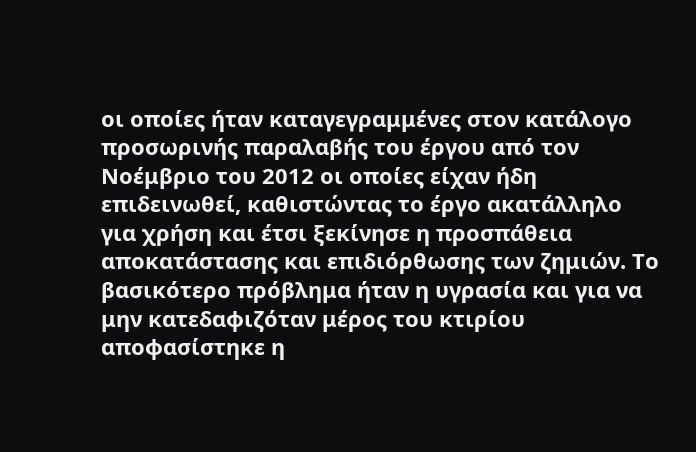οι οποίες ήταν καταγεγραμμένες στον κατάλογο προσωρινής παραλαβής του έργου από τον Νοέμβριο του 2012 οι οποίες είχαν ήδη επιδεινωθεί, καθιστώντας το έργο ακατάλληλο για χρήση και έτσι ξεκίνησε η προσπάθεια αποκατάστασης και επιδιόρθωσης των ζημιών. Το βασικότερο πρόβλημα ήταν η υγρασία και για να μην κατεδαφιζόταν μέρος του κτιρίου αποφασίστηκε η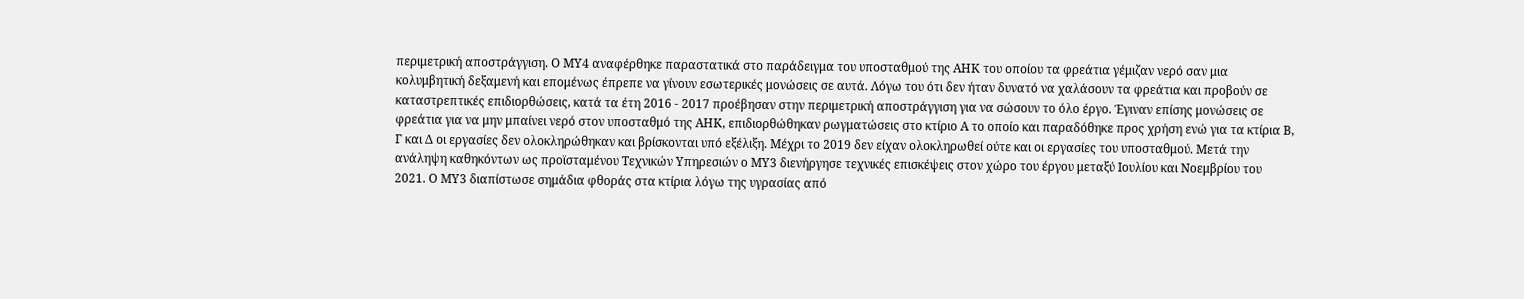περιμετρική αποστράγγιση. Ο ΜΥ4 αναφέρθηκε παραστατικά στο παράδειγμα του υποσταθμού της ΑΗΚ του οποίου τα φρεάτια γέμιζαν νερό σαν μια κολυμβητική δεξαμενή και επομένως έπρεπε να γίνουν εσωτερικές μονώσεις σε αυτά. Λόγω του ότι δεν ήταν δυνατό να χαλάσουν τα φρεάτια και προβούν σε καταστρεπτικές επιδιορθώσεις, κατά τα έτη 2016 - 2017 προέβησαν στην περιμετρική αποστράγγιση για να σώσουν το όλο έργο. Έγιναν επίσης μονώσεις σε φρεάτια για να μην μπαίνει νερό στον υποσταθμό της ΑΗΚ, επιδιορθώθηκαν ρωγματώσεις στο κτίριο Α το οποίο και παραδόθηκε προς χρήση ενώ για τα κτίρια Β, Γ και Δ οι εργασίες δεν ολοκληρώθηκαν και βρίσκονται υπό εξέλιξη. Μέχρι το 2019 δεν είχαν ολοκληρωθεί ούτε και οι εργασίες του υποσταθμού. Μετά την ανάληψη καθηκόντων ως προϊσταμένου Τεχνικών Υπηρεσιών ο ΜΥ3 διενήργησε τεχνικές επισκέψεις στον χώρο του έργου μεταξύ Ιουλίου και Νοεμβρίου του 2021. Ο ΜΥ3 διαπίστωσε σημάδια φθοράς στα κτίρια λόγω της υγρασίας από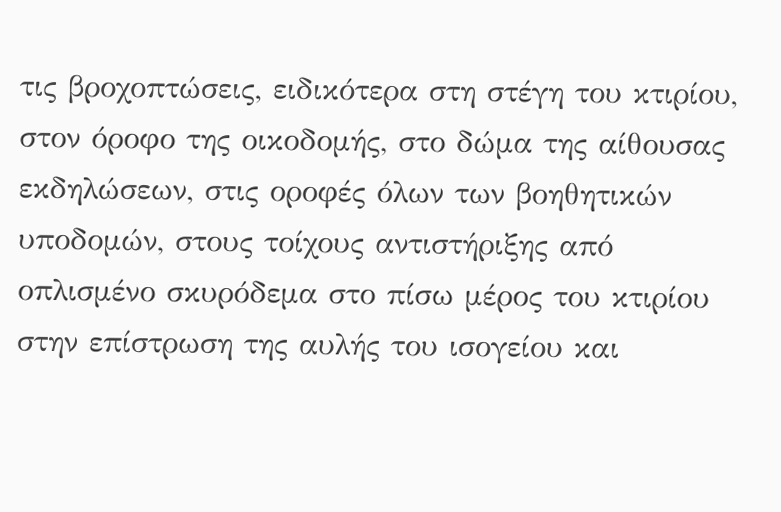τις βροχοπτώσεις, ειδικότερα στη στέγη του κτιρίου, στον όροφο της οικοδομής, στο δώμα της αίθουσας εκδηλώσεων, στις οροφές όλων των βοηθητικών υποδομών, στους τοίχους αντιστήριξης από οπλισμένο σκυρόδεμα στο πίσω μέρος του κτιρίου στην επίστρωση της αυλής του ισογείου και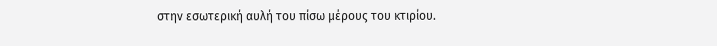στην εσωτερική αυλή του πίσω μέρους του κτιρίου.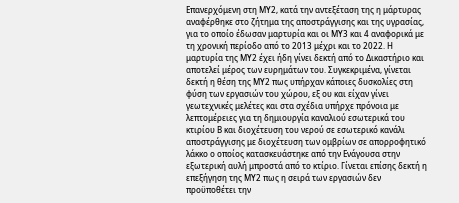Επανερχόμενη στη ΜΥ2, κατά την αντεξέταση της η μάρτυρας αναφέρθηκε στο ζήτημα της αποστράγγισης και της υγρασίας, για το οποίο έδωσαν μαρτυρία και οι ΜΥ3 και 4 αναφορικά με τη χρονική περίοδο από το 2013 μέχρι και το 2022. Η μαρτυρία της ΜΥ2 έχει ήδη γίνει δεκτή από το Δικαστήριο και αποτελεί μέρος των ευρημάτων του. Συγκεκριμένα, γίνεται δεκτή η θέση της ΜΥ2 πως υπήρχαν κάποιες δυσκολίες στη φύση των εργασιών του χώρου, εξ ου και είχαν γίνει γεωτεχνικές μελέτες και στα σχέδια υπήρχε πρόνοια με λεπτομέρειες για τη δημιουργία καναλιού εσωτερικά του κτιρίου Β και διοχέτευση του νερού σε εσωτερικό κανάλι αποστράγγισης με διοχέτευση των ομβρίων σε απορροφητικό λάκκο ο οποίος κατασκευάστηκε από την Ενάγουσα στην εξωτερική αυλή μπροστά από το κτίριο. Γίνεται επίσης δεκτή η επεξήγηση της ΜΥ2 πως η σειρά των εργασιών δεν προϋποθέτει την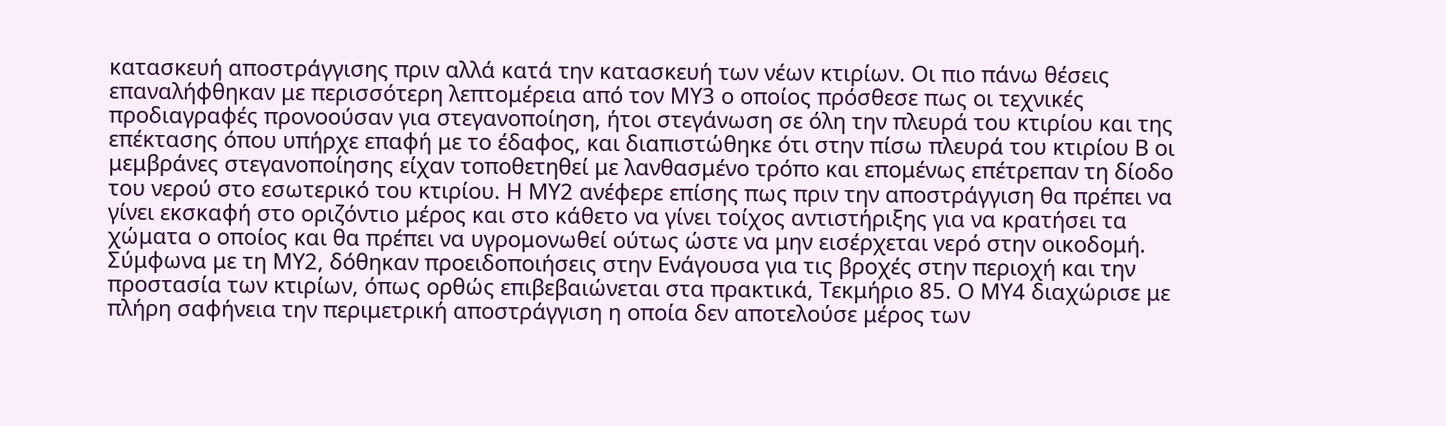κατασκευή αποστράγγισης πριν αλλά κατά την κατασκευή των νέων κτιρίων. Οι πιο πάνω θέσεις επαναλήφθηκαν με περισσότερη λεπτομέρεια από τον ΜΥ3 ο οποίος πρόσθεσε πως οι τεχνικές προδιαγραφές προνοούσαν για στεγανοποίηση, ήτοι στεγάνωση σε όλη την πλευρά του κτιρίου και της επέκτασης όπου υπήρχε επαφή με το έδαφος, και διαπιστώθηκε ότι στην πίσω πλευρά του κτιρίου Β οι μεμβράνες στεγανοποίησης είχαν τοποθετηθεί με λανθασμένο τρόπο και επομένως επέτρεπαν τη δίοδο του νερού στο εσωτερικό του κτιρίου. Η ΜΥ2 ανέφερε επίσης πως πριν την αποστράγγιση θα πρέπει να γίνει εκσκαφή στο οριζόντιο μέρος και στο κάθετο να γίνει τοίχος αντιστήριξης για να κρατήσει τα χώματα ο οποίος και θα πρέπει να υγρομονωθεί ούτως ώστε να μην εισέρχεται νερό στην οικοδομή. Σύμφωνα με τη ΜΥ2, δόθηκαν προειδοποιήσεις στην Ενάγουσα για τις βροχές στην περιοχή και την προστασία των κτιρίων, όπως ορθώς επιβεβαιώνεται στα πρακτικά, Τεκμήριο 85. Ο ΜΥ4 διαχώρισε με πλήρη σαφήνεια την περιμετρική αποστράγγιση η οποία δεν αποτελούσε μέρος των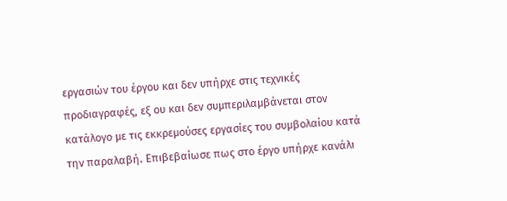εργασιών του έργου και δεν υπήρχε στις τεχνικές προδιαγραφές, εξ ου και δεν συμπεριλαμβάνεται στον κατάλογο με τις εκκρεμούσες εργασίες του συμβολαίου κατά την παραλαβή. Επιβεβαίωσε πως στο έργο υπήρχε κανάλι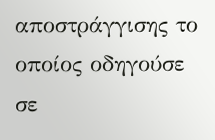αποστράγγισης το οποίος οδηγούσε σε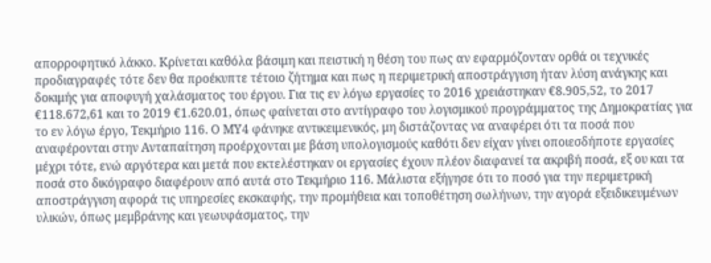απορροφητικό λάκκο. Κρίνεται καθόλα βάσιμη και πειστική η θέση του πως αν εφαρμόζονταν ορθά οι τεχνικές προδιαγραφές τότε δεν θα προέκυπτε τέτοιο ζήτημα και πως η περιμετρική αποστράγγιση ήταν λύση ανάγκης και δοκιμής για αποφυγή χαλάσματος του έργου. Για τις εν λόγω εργασίες το 2016 χρειάστηκαν €8.905,52, το 2017 €118.672,61 και το 2019 €1.620.01, όπως φαίνεται στο αντίγραφο του λογισμικού προγράμματος της Δημοκρατίας για το εν λόγω έργο, Τεκμήριο 116. Ο ΜΥ4 φάνηκε αντικειμενικός, μη διστάζοντας να αναφέρει ότι τα ποσά που αναφέρονται στην Ανταπαίτηση προέρχονται με βάση υπολογισμούς καθότι δεν είχαν γίνει οποιεσδήποτε εργασίες μέχρι τότε, ενώ αργότερα και μετά που εκτελέστηκαν οι εργασίες έχουν πλέον διαφανεί τα ακριβή ποσά, εξ ου και τα ποσά στο δικόγραφο διαφέρουν από αυτά στο Τεκμήριο 116. Μάλιστα εξήγησε ότι το ποσό για την περιμετρική αποστράγγιση αφορά τις υπηρεσίες εκσκαφής, την προμήθεια και τοποθέτηση σωλήνων, την αγορά εξειδικευμένων υλικών, όπως μεμβράνης και γεωυφάσματος, την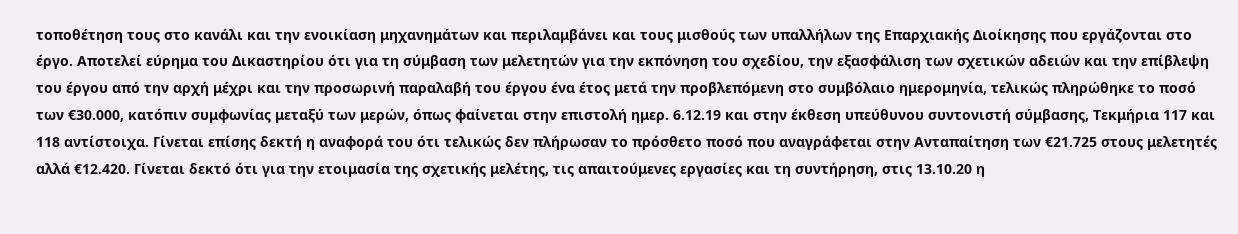τοποθέτηση τους στο κανάλι και την ενοικίαση μηχανημάτων και περιλαμβάνει και τους μισθούς των υπαλλήλων της Επαρχιακής Διοίκησης που εργάζονται στο έργο. Αποτελεί εύρημα του Δικαστηρίου ότι για τη σύμβαση των μελετητών για την εκπόνηση του σχεδίου, την εξασφάλιση των σχετικών αδειών και την επίβλεψη του έργου από την αρχή μέχρι και την προσωρινή παραλαβή του έργου ένα έτος μετά την προβλεπόμενη στο συμβόλαιο ημερομηνία, τελικώς πληρώθηκε το ποσό των €30.000, κατόπιν συμφωνίας μεταξύ των μερών, όπως φαίνεται στην επιστολή ημερ. 6.12.19 και στην έκθεση υπεύθυνου συντονιστή σύμβασης, Τεκμήρια 117 και 118 αντίστοιχα. Γίνεται επίσης δεκτή η αναφορά του ότι τελικώς δεν πλήρωσαν το πρόσθετο ποσό που αναγράφεται στην Ανταπαίτηση των €21.725 στους μελετητές αλλά €12.420. Γίνεται δεκτό ότι για την ετοιμασία της σχετικής μελέτης, τις απαιτούμενες εργασίες και τη συντήρηση, στις 13.10.20 η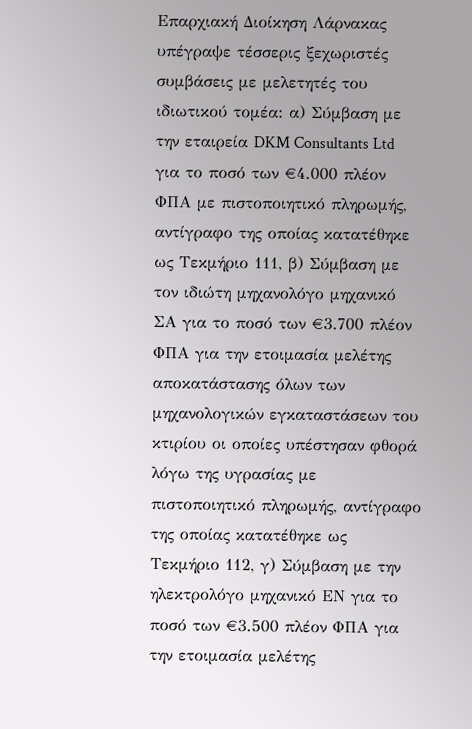Επαρχιακή Διοίκηση Λάρνακας υπέγραψε τέσσερις ξεχωριστές συμβάσεις με μελετητές του ιδιωτικού τομέα: α) Σύμβαση με την εταιρεία DKM Consultants Ltd για το ποσό των €4.000 πλέον ΦΠΑ με πιστοποιητικό πληρωμής, αντίγραφο της οποίας κατατέθηκε ως Τεκμήριο 111, β) Σύμβαση με τον ιδιώτη μηχανολόγο μηχανικό ΣΑ για το ποσό των €3.700 πλέον ΦΠΑ για την ετοιμασία μελέτης αποκατάστασης όλων των μηχανολογικών εγκαταστάσεων του κτιρίου οι οποίες υπέστησαν φθορά λόγω της υγρασίας με πιστοποιητικό πληρωμής, αντίγραφο της οποίας κατατέθηκε ως Τεκμήριο 112, γ) Σύμβαση με την ηλεκτρολόγο μηχανικό ΕΝ για το ποσό των €3.500 πλέον ΦΠΑ για την ετοιμασία μελέτης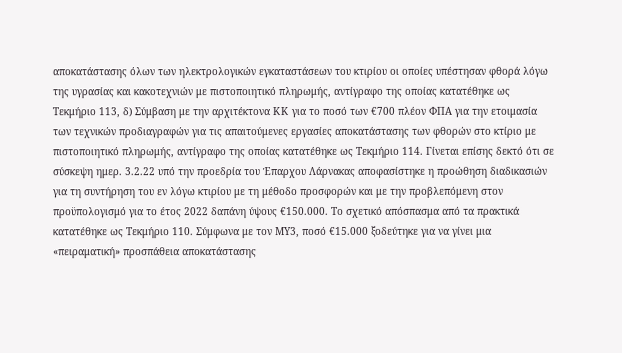αποκατάστασης όλων των ηλεκτρολογικών εγκαταστάσεων του κτιρίου οι οποίες υπέστησαν φθορά λόγω της υγρασίας και κακοτεχνιών με πιστοποιητικό πληρωμής, αντίγραφο της οποίας κατατέθηκε ως Τεκμήριο 113, δ) Σύμβαση με την αρχιτέκτονα ΚΚ για το ποσό των €700 πλέον ΦΠΑ για την ετοιμασία των τεχνικών προδιαγραφών για τις απαιτούμενες εργασίες αποκατάστασης των φθορών στο κτίριο με πιστοποιητικό πληρωμής, αντίγραφο της οποίας κατατέθηκε ως Τεκμήριο 114. Γίνεται επίσης δεκτό ότι σε σύσκεψη ημερ. 3.2.22 υπό την προεδρία του Έπαρχου Λάρνακας αποφασίστηκε η προώθηση διαδικασιών για τη συντήρηση του εν λόγω κτιρίου με τη μέθοδο προσφορών και με την προβλεπόμενη στον προϋπολογισμό για το έτος 2022 δαπάνη ύψους €150.000. Το σχετικό απόσπασμα από τα πρακτικά κατατέθηκε ως Τεκμήριο 110. Σύμφωνα με τον ΜΥ3, ποσό €15.000 ξοδεύτηκε για να γίνει μια «πειραματική» προσπάθεια αποκατάστασης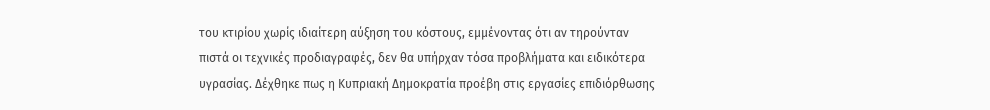του κτιρίου χωρίς ιδιαίτερη αύξηση του κόστους, εμμένοντας ότι αν τηρούνταν πιστά οι τεχνικές προδιαγραφές, δεν θα υπήρχαν τόσα προβλήματα και ειδικότερα υγρασίας. Δέχθηκε πως η Κυπριακή Δημοκρατία προέβη στις εργασίες επιδιόρθωσης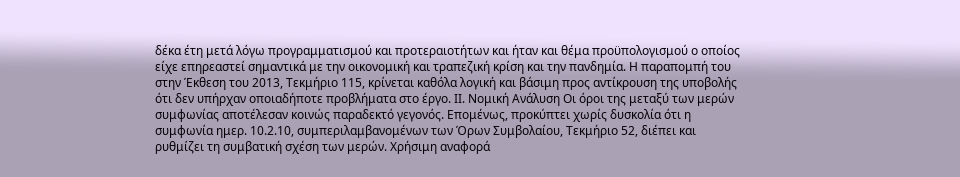δέκα έτη μετά λόγω προγραμματισμού και προτεραιοτήτων και ήταν και θέμα προϋπολογισμού ο οποίος είχε επηρεαστεί σημαντικά με την οικονομική και τραπεζική κρίση και την πανδημία. Η παραπομπή του στην Έκθεση του 2013, Τεκμήριο 115, κρίνεται καθόλα λογική και βάσιμη προς αντίκρουση της υποβολής ότι δεν υπήρχαν οποιαδήποτε προβλήματα στο έργο. ΙΙ. Νομική Ανάλυση Οι όροι της μεταξύ των μερών συμφωνίας αποτέλεσαν κοινώς παραδεκτό γεγονός. Επομένως, προκύπτει χωρίς δυσκολία ότι η συμφωνία ημερ. 10.2.10, συμπεριλαμβανομένων των Όρων Συμβολαίου, Τεκμήριο 52, διέπει και ρυθμίζει τη συμβατική σχέση των μερών. Χρήσιμη αναφορά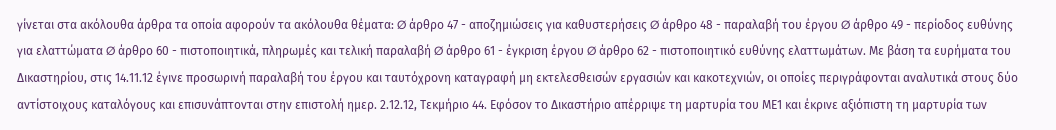γίνεται στα ακόλουθα άρθρα τα οποία αφορούν τα ακόλουθα θέματα: Ø άρθρο 47 - αποζημιώσεις για καθυστερήσεις Ø άρθρο 48 - παραλαβή του έργου Ø άρθρο 49 - περίοδος ευθύνης για ελαττώματα Ø άρθρο 60 - πιστοποιητικά, πληρωμές και τελική παραλαβή Ø άρθρο 61 - έγκριση έργου Ø άρθρο 62 - πιστοποιητικό ευθύνης ελαττωμάτων. Με βάση τα ευρήματα του Δικαστηρίου, στις 14.11.12 έγινε προσωρινή παραλαβή του έργου και ταυτόχρονη καταγραφή μη εκτελεσθεισών εργασιών και κακοτεχνιών, οι οποίες περιγράφονται αναλυτικά στους δύο αντίστοιχους καταλόγους και επισυνάπτονται στην επιστολή ημερ. 2.12.12, Τεκμήριο 44. Εφόσον το Δικαστήριο απέρριψε τη μαρτυρία του ΜΕ1 και έκρινε αξιόπιστη τη μαρτυρία των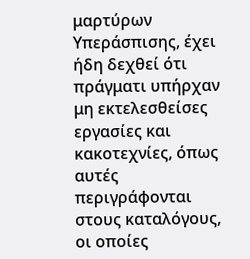μαρτύρων Υπεράσπισης, έχει ήδη δεχθεί ότι πράγματι υπήρχαν μη εκτελεσθείσες εργασίες και κακοτεχνίες, όπως αυτές περιγράφονται στους καταλόγους, οι οποίες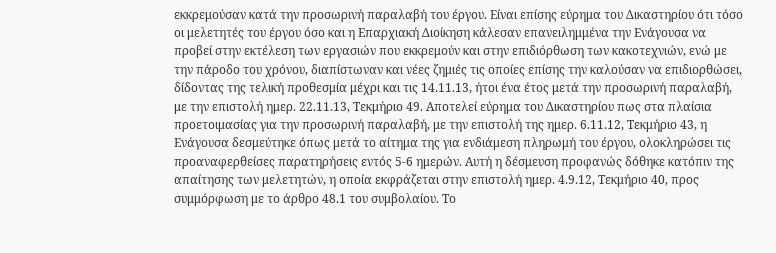εκκρεμούσαν κατά την προσωρινή παραλαβή του έργου. Είναι επίσης εύρημα του Δικαστηρίου ότι τόσο οι μελετητές του έργου όσο και η Επαρχιακή Διοίκηση κάλεσαν επανειλημμένα την Ενάγουσα να προβεί στην εκτέλεση των εργασιών που εκκρεμούν και στην επιδιόρθωση των κακοτεχνιών, ενώ με την πάροδο του χρόνου, διαπίστωναν και νέες ζημιές τις οποίες επίσης την καλούσαν να επιδιορθώσει, δίδοντας της τελική προθεσμία μέχρι και τις 14.11.13, ήτοι ένα έτος μετά την προσωρινή παραλαβή, με την επιστολή ημερ. 22.11.13, Τεκμήριο 49. Αποτελεί εύρημα του Δικαστηρίου πως στα πλαίσια προετοιμασίας για την προσωρινή παραλαβή, με την επιστολή της ημερ. 6.11.12, Τεκμήριο 43, η Ενάγουσα δεσμεύτηκε όπως μετά το αίτημα της για ενδιάμεση πληρωμή του έργου, ολοκληρώσει τις προαναφερθείσες παρατηρήσεις εντός 5-6 ημερών. Αυτή η δέσμευση προφανώς δόθηκε κατόπιν της απαίτησης των μελετητών, η οποία εκφράζεται στην επιστολή ημερ. 4.9.12, Τεκμήριο 40, προς συμμόρφωση με το άρθρο 48.1 του συμβολαίου. Το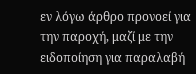εν λόγω άρθρο προνοεί για την παροχή, μαζί με την ειδοποίηση για παραλαβή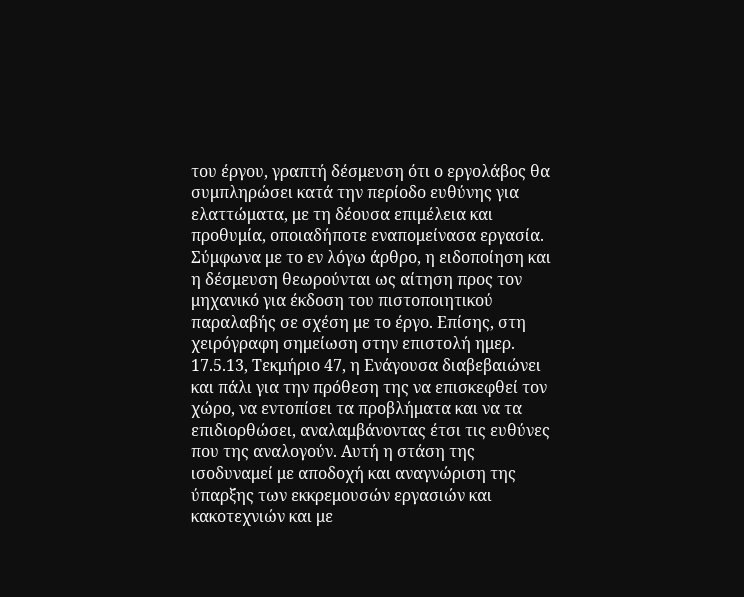του έργου, γραπτή δέσμευση ότι ο εργολάβος θα συμπληρώσει κατά την περίοδο ευθύνης για ελαττώματα, με τη δέουσα επιμέλεια και προθυμία, οποιαδήποτε εναπομείνασα εργασία. Σύμφωνα με το εν λόγω άρθρο, η ειδοποίηση και η δέσμευση θεωρούνται ως αίτηση προς τον μηχανικό για έκδοση του πιστοποιητικού παραλαβής σε σχέση με το έργο. Επίσης, στη χειρόγραφη σημείωση στην επιστολή ημερ. 17.5.13, Τεκμήριο 47, η Ενάγουσα διαβεβαιώνει και πάλι για την πρόθεση της να επισκεφθεί τον χώρο, να εντοπίσει τα προβλήματα και να τα επιδιορθώσει, αναλαμβάνοντας έτσι τις ευθύνες που της αναλογούν. Αυτή η στάση της ισοδυναμεί με αποδοχή και αναγνώριση της ύπαρξης των εκκρεμουσών εργασιών και κακοτεχνιών και με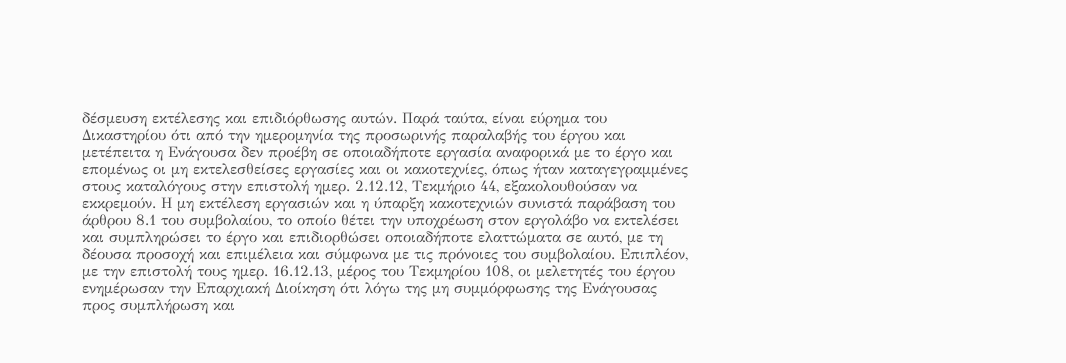δέσμευση εκτέλεσης και επιδιόρθωσης αυτών. Παρά ταύτα, είναι εύρημα του Δικαστηρίου ότι από την ημερομηνία της προσωρινής παραλαβής του έργου και μετέπειτα η Ενάγουσα δεν προέβη σε οποιαδήποτε εργασία αναφορικά με το έργο και επομένως οι μη εκτελεσθείσες εργασίες και οι κακοτεχνίες, όπως ήταν καταγεγραμμένες στους καταλόγους στην επιστολή ημερ. 2.12.12, Τεκμήριο 44, εξακολουθούσαν να εκκρεμούν. Η μη εκτέλεση εργασιών και η ύπαρξη κακοτεχνιών συνιστά παράβαση του άρθρου 8.1 του συμβολαίου, το οποίο θέτει την υποχρέωση στον εργολάβο να εκτελέσει και συμπληρώσει το έργο και επιδιορθώσει οποιαδήποτε ελαττώματα σε αυτό, με τη δέουσα προσοχή και επιμέλεια και σύμφωνα με τις πρόνοιες του συμβολαίου. Επιπλέον, με την επιστολή τους ημερ. 16.12.13, μέρος του Τεκμηρίου 108, οι μελετητές του έργου ενημέρωσαν την Επαρχιακή Διοίκηση ότι λόγω της μη συμμόρφωσης της Ενάγουσας προς συμπλήρωση και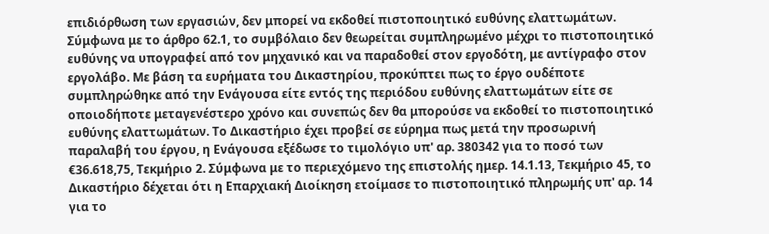επιδιόρθωση των εργασιών, δεν μπορεί να εκδοθεί πιστοποιητικό ευθύνης ελαττωμάτων. Σύμφωνα με το άρθρο 62.1, το συμβόλαιο δεν θεωρείται συμπληρωμένο μέχρι το πιστοποιητικό ευθύνης να υπογραφεί από τον μηχανικό και να παραδοθεί στον εργοδότη, με αντίγραφο στον εργολάβο. Με βάση τα ευρήματα του Δικαστηρίου, προκύπτει πως το έργο ουδέποτε συμπληρώθηκε από την Ενάγουσα είτε εντός της περιόδου ευθύνης ελαττωμάτων είτε σε οποιοδήποτε μεταγενέστερο χρόνο και συνεπώς δεν θα μπορούσε να εκδοθεί το πιστοποιητικό ευθύνης ελαττωμάτων. Το Δικαστήριο έχει προβεί σε εύρημα πως μετά την προσωρινή παραλαβή του έργου, η Ενάγουσα εξέδωσε το τιμολόγιο υπ' αρ. 380342 για το ποσό των €36.618,75, Τεκμήριο 2. Σύμφωνα με το περιεχόμενο της επιστολής ημερ. 14.1.13, Τεκμήριο 45, το Δικαστήριο δέχεται ότι η Επαρχιακή Διοίκηση ετοίμασε το πιστοποιητικό πληρωμής υπ' αρ. 14 για το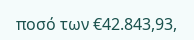ποσό των €42.843,93,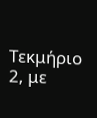Τεκμήριο 2, με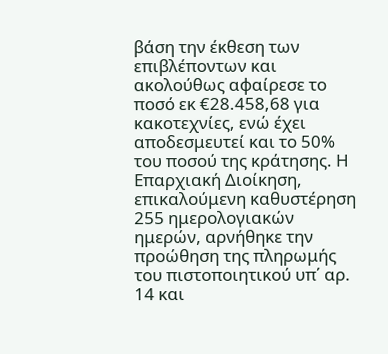βάση την έκθεση των επιβλέποντων και ακολούθως αφαίρεσε το ποσό εκ €28.458,68 για κακοτεχνίες, ενώ έχει αποδεσμευτεί και το 50% του ποσού της κράτησης. Η Επαρχιακή Διοίκηση, επικαλούμενη καθυστέρηση 255 ημερολογιακών ημερών, αρνήθηκε την προώθηση της πληρωμής του πιστοποιητικού υπ΄ αρ. 14 και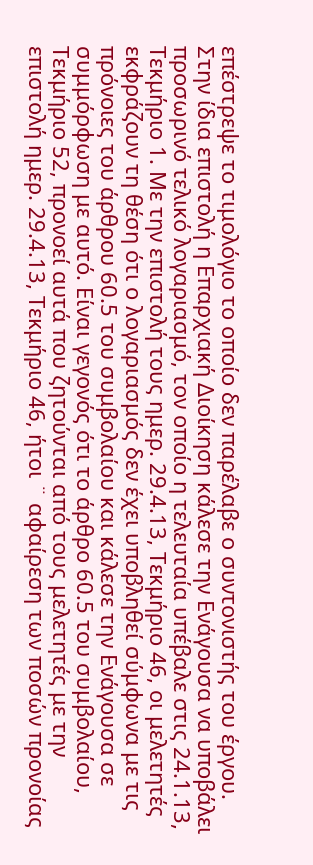επέστρεψε το τιμολόγιο το οποίο δεν παρέλαβε ο συντονιστής του έργου. Στην ίδια επιστολή η Επαρχιακή Διοίκηση κάλεσε την Ενάγουσα να υποβάλει προσωρινό τελικό λογαριασμό, τον οποίο η τελευταία υπέβαλε στις 24.1.13, Τεκμήριο 1. Με την επιστολή τους ημερ. 29.4.13, Τεκμήριο 46, οι μελετητές εκφράζουν τη θέση ότι ο λογαριασμός δεν έχει υποβληθεί σύμφωνα με τις πρόνοιες του άρθρου 60.5 του συμβολαίου και κάλεσε την Ενάγουσα σε συμμόρφωση με αυτό. Είναι γεγονός ότι το άρθρο 60.5 του συμβολαίου, Τεκμήριο 52, προνοεί αυτά που ζητούνται από τους μελετητές με την επιστολή ημερ. 29.4.13, Τεκμήριο 46, ήτοι ¨ αφαίρεση των ποσών προνοίας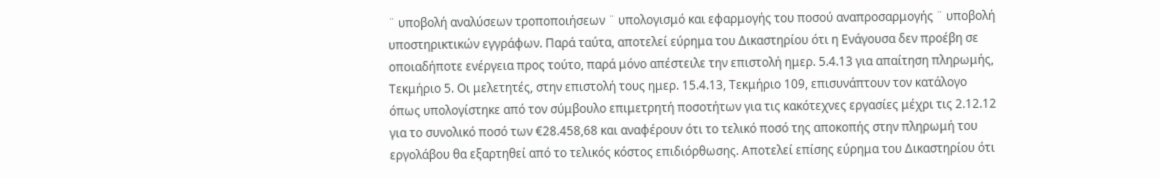¨ υποβολή αναλύσεων τροποποιήσεων ¨ υπολογισμό και εφαρμογής του ποσού αναπροσαρμογής ¨ υποβολή υποστηρικτικών εγγράφων. Παρά ταύτα, αποτελεί εύρημα του Δικαστηρίου ότι η Ενάγουσα δεν προέβη σε οποιαδήποτε ενέργεια προς τούτο, παρά μόνο απέστειλε την επιστολή ημερ. 5.4.13 για απαίτηση πληρωμής, Τεκμήριο 5. Οι μελετητές, στην επιστολή τους ημερ. 15.4.13, Τεκμήριο 109, επισυνάπτουν τον κατάλογο όπως υπολογίστηκε από τον σύμβουλο επιμετρητή ποσοτήτων για τις κακότεχνες εργασίες μέχρι τις 2.12.12 για το συνολικό ποσό των €28.458,68 και αναφέρουν ότι το τελικό ποσό της αποκοπής στην πληρωμή του εργολάβου θα εξαρτηθεί από το τελικός κόστος επιδιόρθωσης. Αποτελεί επίσης εύρημα του Δικαστηρίου ότι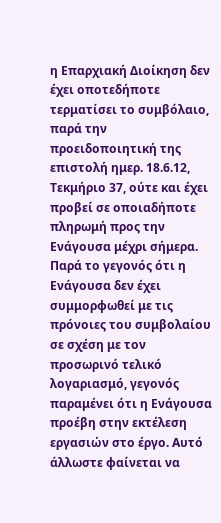η Επαρχιακή Διοίκηση δεν έχει οποτεδήποτε τερματίσει το συμβόλαιο, παρά την προειδοποιητική της επιστολή ημερ. 18.6.12, Τεκμήριο 37, ούτε και έχει προβεί σε οποιαδήποτε πληρωμή προς την Ενάγουσα μέχρι σήμερα. Παρά το γεγονός ότι η Ενάγουσα δεν έχει συμμορφωθεί με τις πρόνοιες του συμβολαίου σε σχέση με τον προσωρινό τελικό λογαριασμό, γεγονός παραμένει ότι η Ενάγουσα προέβη στην εκτέλεση εργασιών στο έργο. Αυτό άλλωστε φαίνεται να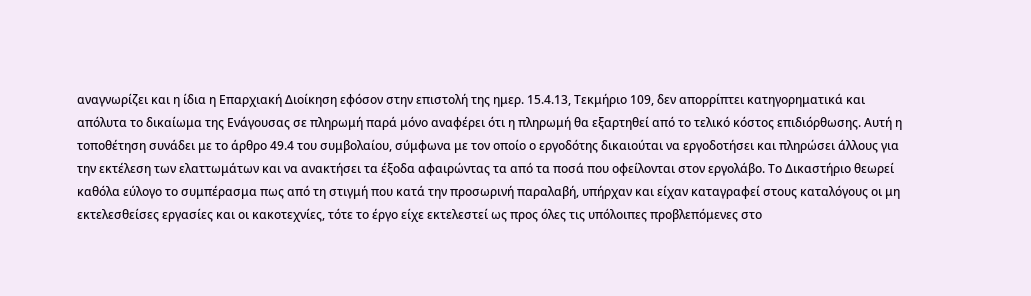αναγνωρίζει και η ίδια η Επαρχιακή Διοίκηση εφόσον στην επιστολή της ημερ. 15.4.13, Τεκμήριο 109, δεν απορρίπτει κατηγορηματικά και απόλυτα το δικαίωμα της Ενάγουσας σε πληρωμή παρά μόνο αναφέρει ότι η πληρωμή θα εξαρτηθεί από το τελικό κόστος επιδιόρθωσης. Αυτή η τοποθέτηση συνάδει με το άρθρο 49.4 του συμβολαίου, σύμφωνα με τον οποίο ο εργοδότης δικαιούται να εργοδοτήσει και πληρώσει άλλους για την εκτέλεση των ελαττωμάτων και να ανακτήσει τα έξοδα αφαιρώντας τα από τα ποσά που οφείλονται στον εργολάβο. Το Δικαστήριο θεωρεί καθόλα εύλογο το συμπέρασμα πως από τη στιγμή που κατά την προσωρινή παραλαβή, υπήρχαν και είχαν καταγραφεί στους καταλόγους οι μη εκτελεσθείσες εργασίες και οι κακοτεχνίες, τότε το έργο είχε εκτελεστεί ως προς όλες τις υπόλοιπες προβλεπόμενες στο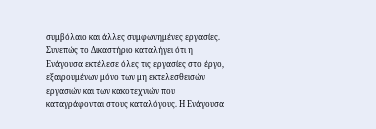συμβόλαιο και άλλες συμφωνημένες εργασίες. Συνεπώς το Δικαστήριο καταλήγει ότι η Ενάγουσα εκτέλεσε όλες τις εργασίες στο έργο, εξαιρουμένων μόνο των μη εκτελεσθεισών εργασιών και των κακοτεχνιών που καταγράφονται στους καταλόγους. Η Ενάγουσα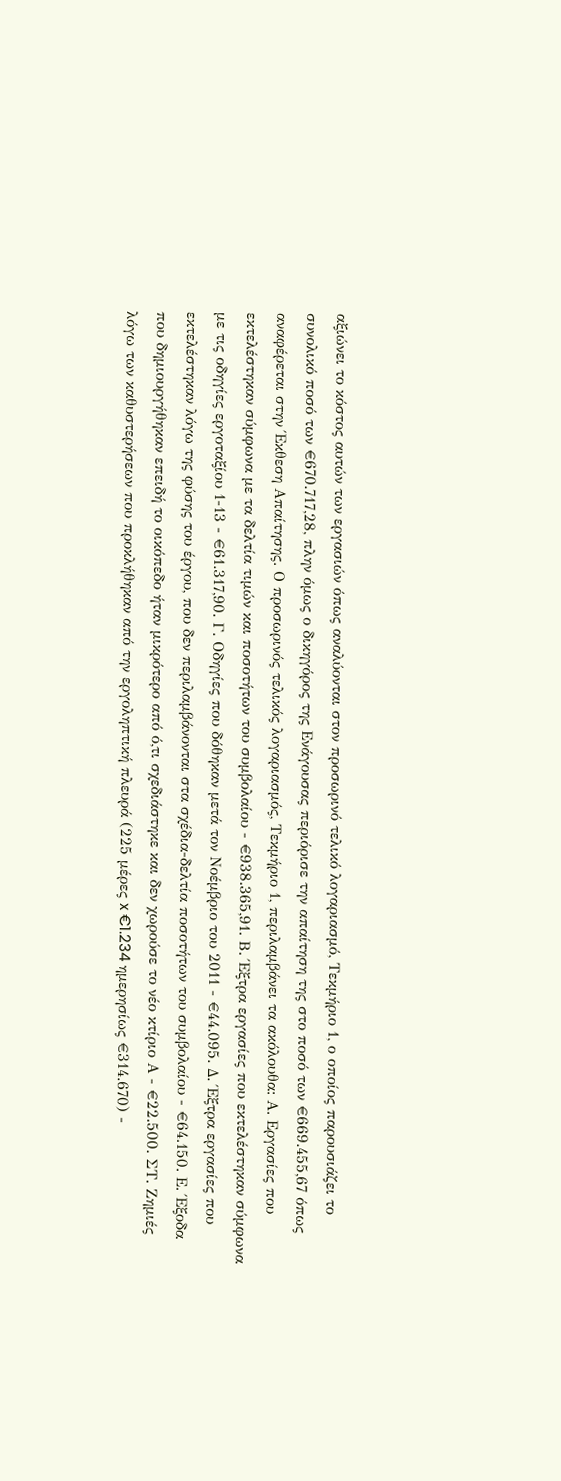αξιώνει το κόστος αυτών των εργασιών όπως αναλύονται στον προσωρινό τελικό λογαριασμό, Τεκμήριο 1, ο οποίος παρουσιάζει το συνολικό ποσό των €670.717,28, πλην όμως ο δικηγόρος της Ενάγουσας περιόρισε την απαίτηση της στο ποσό των €669.455,67 όπως αναφέρεται στην Έκθεση Απαίτησης. Ο προσωρινός τελικός λογαριασμός, Τεκμήριο 1, περιλαμβάνει τα ακόλουθα: Α. Εργασίες που εκτελέστηκαν σύμφωνα με τα δελτία τιμών και ποσοτήτων του συμβολαίου - €938.365,91. Β. Έξτρα εργασίες που εκτελέστηκαν σύμφωνα με τις οδηγίες εργοταξίου 1-13 - €61.317,90. Γ. Οδηγίες που δόθηκαν μετά τον Νοέμβριο του 2011 - €44.095. Δ. Έξτρα εργασίες που εκτελέστηκαν λόγω της φύσης του έργου, που δεν περιλαμβάνονται στα σχέδια-δελτία ποσοτήτων του συμβολαίου - €64.150. Ε. Έξοδα που δημιουργήθηκαν επειδή το οικόπεδο ήταν μικρότερο από ό,τι σχεδιάστηκε και δεν χωρούσε το νέο κτίριο Α - €22.500. ΣΤ. Ζημιές λόγω των καθυστερήσεων που προκλήθηκαν από την εργοληπτική πλευρά (225 μέρες x €1.234 ημερησίως €314.670) -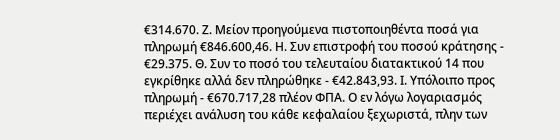€314.670. Ζ. Μείον προηγούμενα πιστοποιηθέντα ποσά για πληρωμή €846.600,46. Η. Συν επιστροφή του ποσού κράτησης - €29.375. Θ. Συν το ποσό του τελευταίου διατακτικού 14 που εγκρίθηκε αλλά δεν πληρώθηκε - €42.843,93. Ι. Υπόλοιπο προς πληρωμή - €670.717,28 πλέον ΦΠΑ. Ο εν λόγω λογαριασμός περιέχει ανάλυση του κάθε κεφαλαίου ξεχωριστά, πλην των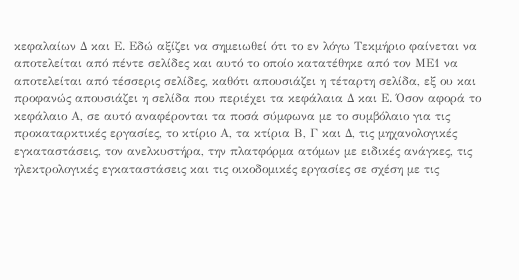κεφαλαίων Δ και Ε. Εδώ αξίζει να σημειωθεί ότι το εν λόγω Τεκμήριο φαίνεται να αποτελείται από πέντε σελίδες και αυτό το οποίο κατατέθηκε από τον ΜΕ1 να αποτελείται από τέσσερις σελίδες, καθότι απουσιάζει η τέταρτη σελίδα, εξ ου και προφανώς απουσιάζει η σελίδα που περιέχει τα κεφάλαια Δ και Ε. Όσον αφορά το κεφάλαιο Α, σε αυτό αναφέρονται τα ποσά σύμφωνα με το συμβόλαιο για τις προκαταρκτικές εργασίες, το κτίριο Α, τα κτίρια Β, Γ και Δ, τις μηχανολογικές εγκαταστάσεις, τον ανελκυστήρα, την πλατφόρμα ατόμων με ειδικές ανάγκες, τις ηλεκτρολογικές εγκαταστάσεις και τις οικοδομικές εργασίες σε σχέση με τις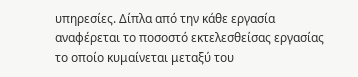υπηρεσίες. Δίπλα από την κάθε εργασία αναφέρεται το ποσοστό εκτελεσθείσας εργασίας το οποίο κυμαίνεται μεταξύ του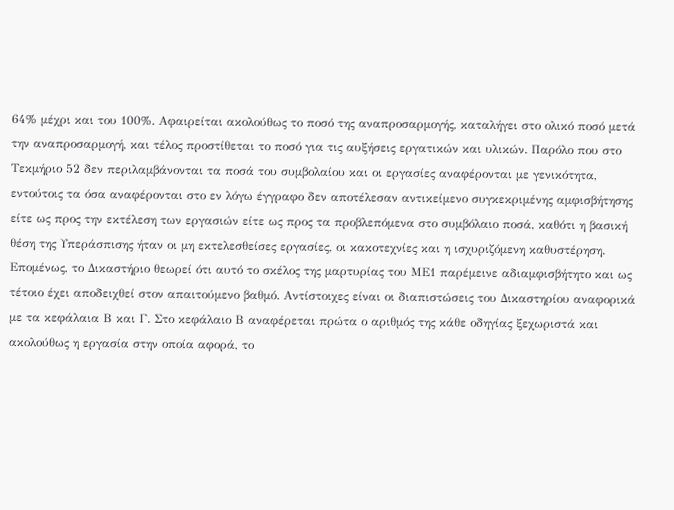64% μέχρι και του 100%. Αφαιρείται ακολούθως το ποσό της αναπροσαρμογής, καταλήγει στο ολικό ποσό μετά την αναπροσαρμογή, και τέλος προστίθεται το ποσό για τις αυξήσεις εργατικών και υλικών. Παρόλο που στο Τεκμήριο 52 δεν περιλαμβάνονται τα ποσά του συμβολαίου και οι εργασίες αναφέρονται με γενικότητα, εντούτοις τα όσα αναφέρονται στο εν λόγω έγγραφο δεν αποτέλεσαν αντικείμενο συγκεκριμένης αμφισβήτησης είτε ως προς την εκτέλεση των εργασιών είτε ως προς τα προβλεπόμενα στο συμβόλαιο ποσά, καθότι η βασική θέση της Υπεράσπισης ήταν οι μη εκτελεσθείσες εργασίες, οι κακοτεχνίες και η ισχυριζόμενη καθυστέρηση. Επομένως, το Δικαστήριο θεωρεί ότι αυτό το σκέλος της μαρτυρίας του ΜΕ1 παρέμεινε αδιαμφισβήτητο και ως τέτοιο έχει αποδειχθεί στον απαιτούμενο βαθμό. Αντίστοιχες είναι οι διαπιστώσεις του Δικαστηρίου αναφορικά με τα κεφάλαια Β και Γ. Στο κεφάλαιο Β αναφέρεται πρώτα ο αριθμός της κάθε οδηγίας ξεχωριστά και ακολούθως η εργασία στην οποία αφορά, το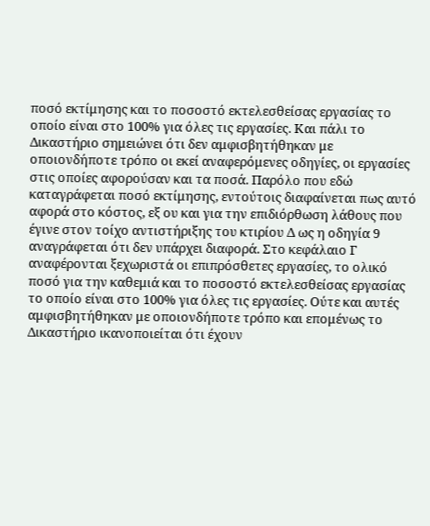ποσό εκτίμησης και το ποσοστό εκτελεσθείσας εργασίας το οποίο είναι στο 100% για όλες τις εργασίες. Και πάλι το Δικαστήριο σημειώνει ότι δεν αμφισβητήθηκαν με οποιονδήποτε τρόπο οι εκεί αναφερόμενες οδηγίες, οι εργασίες στις οποίες αφορούσαν και τα ποσά. Παρόλο που εδώ καταγράφεται ποσό εκτίμησης, εντούτοις διαφαίνεται πως αυτό αφορά στο κόστος, εξ ου και για την επιδιόρθωση λάθους που έγινε στον τοίχο αντιστήριξης του κτιρίου Δ ως η οδηγία 9 αναγράφεται ότι δεν υπάρχει διαφορά. Στο κεφάλαιο Γ αναφέρονται ξεχωριστά οι επιπρόσθετες εργασίες, το ολικό ποσό για την καθεμιά και το ποσοστό εκτελεσθείσας εργασίας το οποίο είναι στο 100% για όλες τις εργασίες. Ούτε και αυτές αμφισβητήθηκαν με οποιονδήποτε τρόπο και επομένως το Δικαστήριο ικανοποιείται ότι έχουν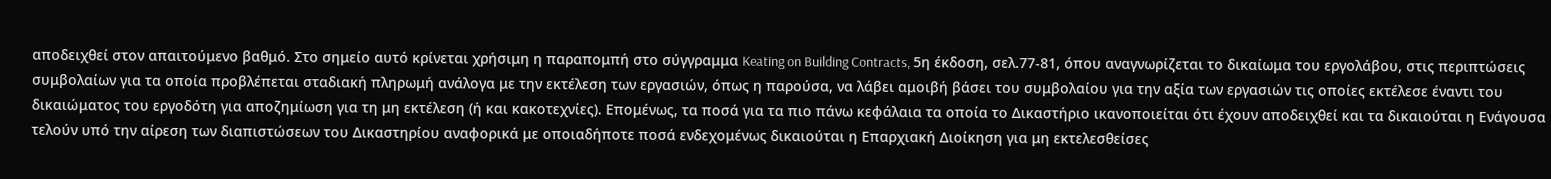αποδειχθεί στον απαιτούμενο βαθμό. Στο σημείο αυτό κρίνεται χρήσιμη η παραπομπή στο σύγγραμμα Keating on Building Contracts, 5η έκδοση, σελ.77-81, όπου αναγνωρίζεται το δικαίωμα του εργολάβου, στις περιπτώσεις συμβολαίων για τα οποία προβλέπεται σταδιακή πληρωμή ανάλογα με την εκτέλεση των εργασιών, όπως η παρούσα, να λάβει αμοιβή βάσει του συμβολαίου για την αξία των εργασιών τις οποίες εκτέλεσε έναντι του δικαιώματος του εργοδότη για αποζημίωση για τη μη εκτέλεση (ή και κακοτεχνίες). Επομένως, τα ποσά για τα πιο πάνω κεφάλαια τα οποία το Δικαστήριο ικανοποιείται ότι έχουν αποδειχθεί και τα δικαιούται η Ενάγουσα τελούν υπό την αίρεση των διαπιστώσεων του Δικαστηρίου αναφορικά με οποιαδήποτε ποσά ενδεχομένως δικαιούται η Επαρχιακή Διοίκηση για μη εκτελεσθείσες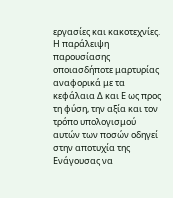εργασίες και κακοτεχνίες. Η παράλειψη παρουσίασης οποιασδήποτε μαρτυρίας αναφορικά με τα κεφάλαια Δ και Ε ως προς τη φύση, την αξία και τον τρόπο υπολογισμού αυτών των ποσών οδηγεί στην αποτυχία της Ενάγουσας να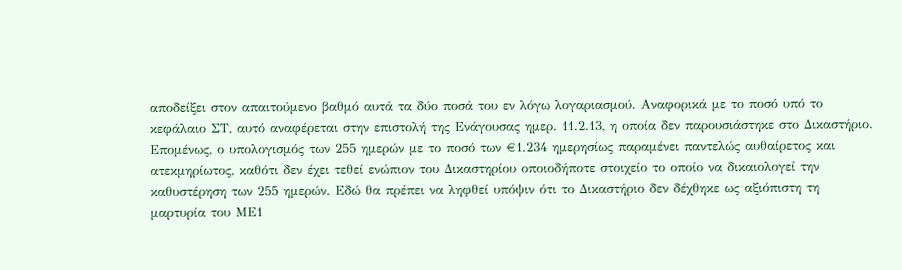αποδείξει στον απαιτούμενο βαθμό αυτά τα δύο ποσά του εν λόγω λογαριασμού. Αναφορικά με το ποσό υπό το κεφάλαιο ΣΤ, αυτό αναφέρεται στην επιστολή της Ενάγουσας ημερ. 11.2.13, η οποία δεν παρουσιάστηκε στο Δικαστήριο. Επομένως, ο υπολογισμός των 255 ημερών με το ποσό των €1.234 ημερησίως παραμένει παντελώς αυθαίρετος και ατεκμηρίωτος, καθότι δεν έχει τεθεί ενώπιον του Δικαστηρίου οποιοδήποτε στοιχείο το οποίο να δικαιολογεί την καθυστέρηση των 255 ημερών. Εδώ θα πρέπει να ληφθεί υπόψιν ότι το Δικαστήριο δεν δέχθηκε ως αξιόπιστη τη μαρτυρία του ΜΕ1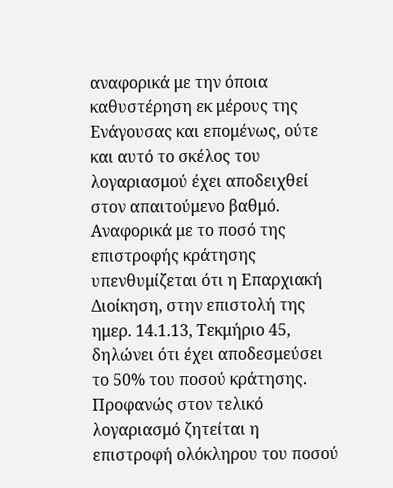αναφορικά με την όποια καθυστέρηση εκ μέρους της Ενάγουσας και επομένως, ούτε και αυτό το σκέλος του λογαριασμού έχει αποδειχθεί στον απαιτούμενο βαθμό. Αναφορικά με το ποσό της επιστροφής κράτησης υπενθυμίζεται ότι η Επαρχιακή Διοίκηση, στην επιστολή της ημερ. 14.1.13, Τεκμήριο 45, δηλώνει ότι έχει αποδεσμεύσει το 50% του ποσού κράτησης. Προφανώς στον τελικό λογαριασμό ζητείται η επιστροφή ολόκληρου του ποσού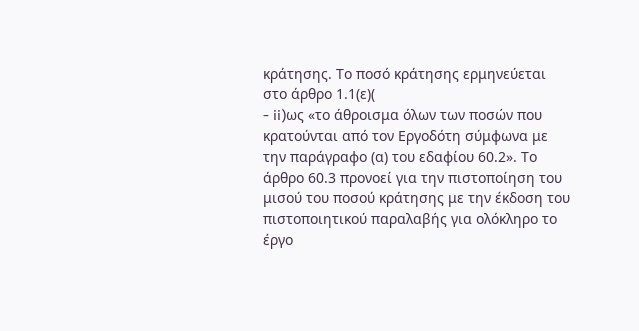κράτησης. Το ποσό κράτησης ερμηνεύεται στο άρθρο 1.1(ε)(
- ii)ως «το άθροισμα όλων των ποσών που κρατούνται από τον Εργοδότη σύμφωνα με την παράγραφο (α) του εδαφίου 60.2». Το άρθρο 60.3 προνοεί για την πιστοποίηση του μισού του ποσού κράτησης με την έκδοση του πιστοποιητικού παραλαβής για ολόκληρο το έργο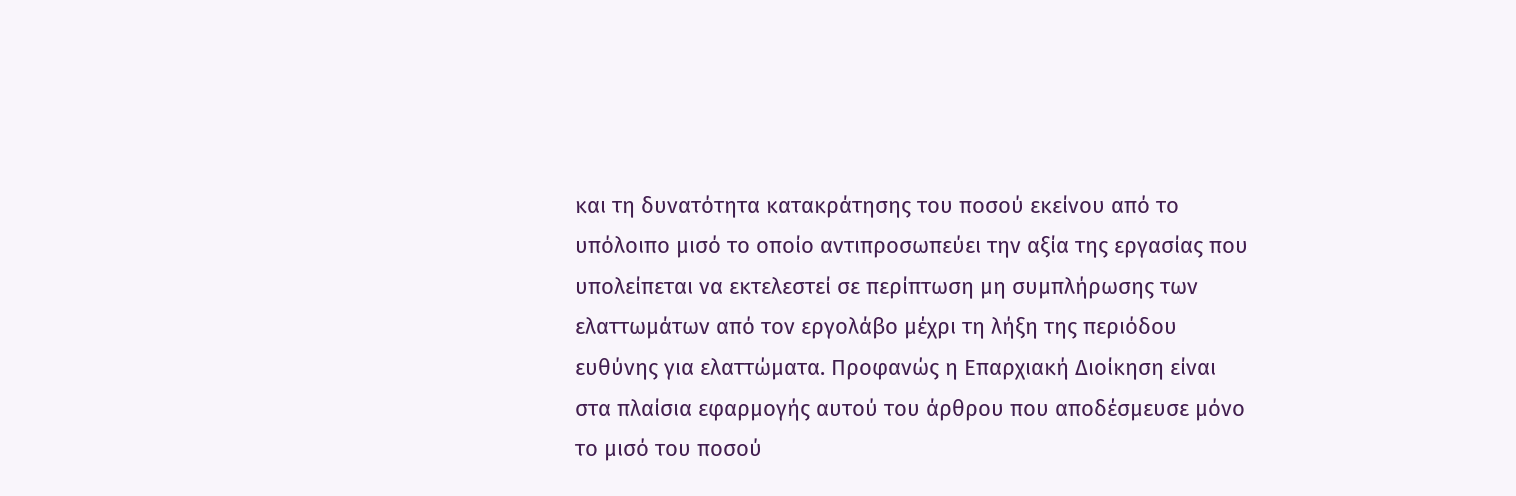και τη δυνατότητα κατακράτησης του ποσού εκείνου από το υπόλοιπο μισό το οποίο αντιπροσωπεύει την αξία της εργασίας που υπολείπεται να εκτελεστεί σε περίπτωση μη συμπλήρωσης των ελαττωμάτων από τον εργολάβο μέχρι τη λήξη της περιόδου ευθύνης για ελαττώματα. Προφανώς η Επαρχιακή Διοίκηση είναι στα πλαίσια εφαρμογής αυτού του άρθρου που αποδέσμευσε μόνο το μισό του ποσού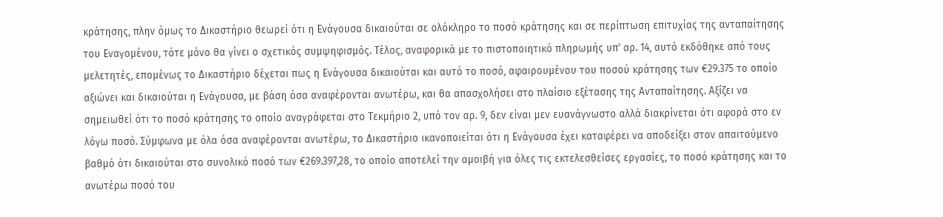κράτησης, πλην όμως το Δικαστήριο θεωρεί ότι η Ενάγουσα δικαιούται σε ολόκληρο το ποσό κράτησης και σε περίπτωση επιτυχίας της ανταπαίτησης του Εναγομένου, τότε μόνο θα γίνει ο σχετικός συμψηφισμός. Τέλος, αναφορικά με το πιστοποιητικό πληρωμής υπ' αρ. 14, αυτό εκδόθηκε από τους μελετητές, επομένως το Δικαστήριο δέχεται πως η Ενάγουσα δικαιούται και αυτό το ποσό, αφαιρουμένου του ποσού κράτησης των €29.375 το οποίο αξιώνει και δικαιούται η Ενάγουσα, με βάση όσα αναφέρονται ανωτέρω, και θα απασχολήσει στο πλαίσιο εξέτασης της Ανταπαίτησης. Αξίζει να σημειωθεί ότι το ποσό κράτησης το οποίο αναγράφεται στο Τεκμήριο 2, υπό τον αρ. 9, δεν είναι μεν ευανάγνωστο αλλά διακρίνεται ότι αφορά στο εν λόγω ποσό. Σύμφωνα με όλα όσα αναφέρονται ανωτέρω, το Δικαστήριο ικανοποιείται ότι η Ενάγουσα έχει καταφέρει να αποδείξει στον απαιτούμενο βαθμό ότι δικαιούται στο συνολικό ποσό των €269.397,28, το οποίο αποτελεί την αμοιβή για όλες τις εκτελεσθείσες εργασίες, το ποσό κράτησης και το ανωτέρω ποσό του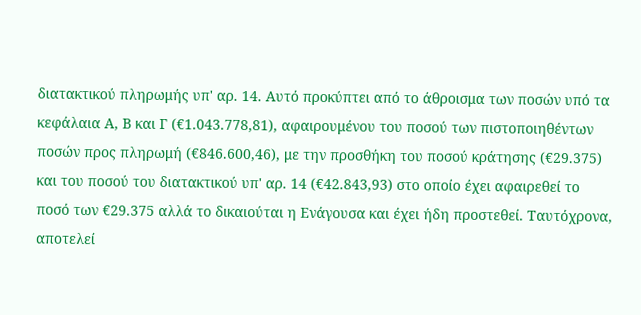διατακτικού πληρωμής υπ' αρ. 14. Αυτό προκύπτει από το άθροισμα των ποσών υπό τα κεφάλαια Α, Β και Γ (€1.043.778,81), αφαιρουμένου του ποσού των πιστοποιηθέντων ποσών προς πληρωμή (€846.600,46), με την προσθήκη του ποσού κράτησης (€29.375) και του ποσού του διατακτικού υπ' αρ. 14 (€42.843,93) στο οποίο έχει αφαιρεθεί το ποσό των €29.375 αλλά το δικαιούται η Ενάγουσα και έχει ήδη προστεθεί. Ταυτόχρονα, αποτελεί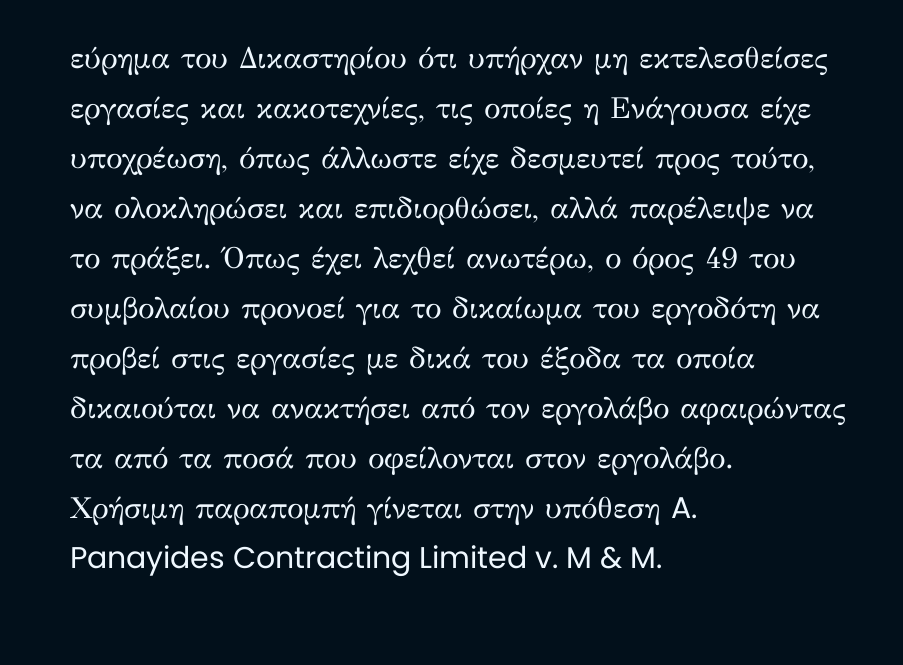εύρημα του Δικαστηρίου ότι υπήρχαν μη εκτελεσθείσες εργασίες και κακοτεχνίες, τις οποίες η Ενάγουσα είχε υποχρέωση, όπως άλλωστε είχε δεσμευτεί προς τούτο, να ολοκληρώσει και επιδιορθώσει, αλλά παρέλειψε να το πράξει. Όπως έχει λεχθεί ανωτέρω, ο όρος 49 του συμβολαίου προνοεί για το δικαίωμα του εργοδότη να προβεί στις εργασίες με δικά του έξοδα τα οποία δικαιούται να ανακτήσει από τον εργολάβο αφαιρώντας τα από τα ποσά που οφείλονται στον εργολάβο. Χρήσιμη παραπομπή γίνεται στην υπόθεση A. Panayides Contracting Limited v. M & M.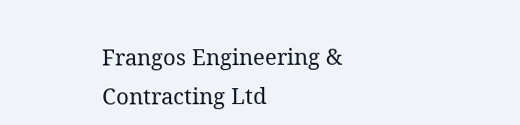Frangos Engineering & Contracting Ltd